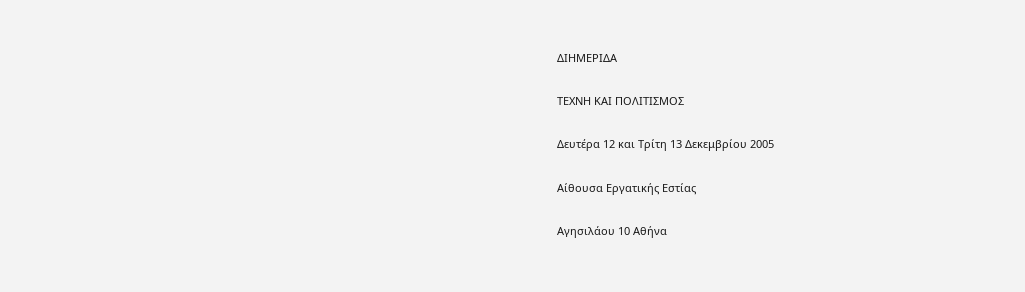ΔΙΗΜΕΡΙΔΑ

ΤΕΧΝΗ ΚΑΙ ΠΟΛΙΤΙΣΜΟΣ

Δευτέρα 12 και Τρίτη 13 Δεκεμβρίου 2005

Αίθουσα Εργατικής Εστίας

Αγησιλάου 10 Αθήνα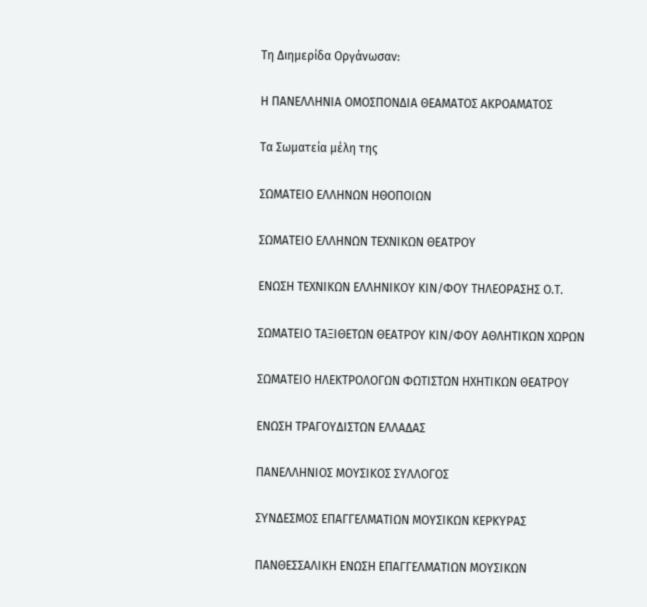Τη Διημερίδα Οργάνωσαν:

Η ΠΑΝΕΛΛΗΝΙΑ ΟΜΟΣΠΟΝΔΙΑ ΘΕΑΜΑΤΟΣ ΑΚΡΟΑΜΑΤΟΣ

Τα Σωματεία μέλη της

ΣΩΜΑΤΕΙΟ ΕΛΛΗΝΩΝ ΗΘΟΠΟΙΩΝ

ΣΩΜΑΤΕΙΟ ΕΛΛΗΝΩΝ ΤΕΧΝΙΚΩΝ ΘΕΑΤΡΟΥ

ΕΝΩΣΗ ΤΕΧΝΙΚΩΝ ΕΛΛΗΝΙΚΟΥ ΚΙΝ/ΦΟΥ ΤΗΛΕΟΡΑΣΗΣ Ο.Τ.

ΣΩΜΑΤΕΙΟ ΤΑΞΙΘΕΤΩΝ ΘΕΑΤΡΟΥ ΚΙΝ/ΦΟΥ ΑΘΛΗΤΙΚΩΝ ΧΩΡΩΝ

ΣΩΜΑΤΕΙΟ ΗΛΕΚΤΡΟΛΟΓΩΝ ΦΩΤΙΣΤΩΝ ΗΧΗΤΙΚΩΝ ΘΕΑΤΡΟΥ

ΕΝΩΣΗ ΤΡΑΓΟΥΔΙΣΤΩΝ ΕΛΛΑΔΑΣ

ΠΑΝΕΛΛΗΝΙΟΣ ΜΟΥΣΙΚΟΣ ΣΥΛΛΟΓΟΣ

ΣΥΝΔΕΣΜΟΣ ΕΠΑΓΓΕΛΜΑΤΙΩΝ ΜΟΥΣΙΚΩΝ ΚΕΡΚΥΡΑΣ

ΠΑΝΘΕΣΣΑΛΙΚΗ ΕΝΩΣΗ ΕΠΑΓΓΕΛΜΑΤΙΩΝ ΜΟΥΣΙΚΩΝ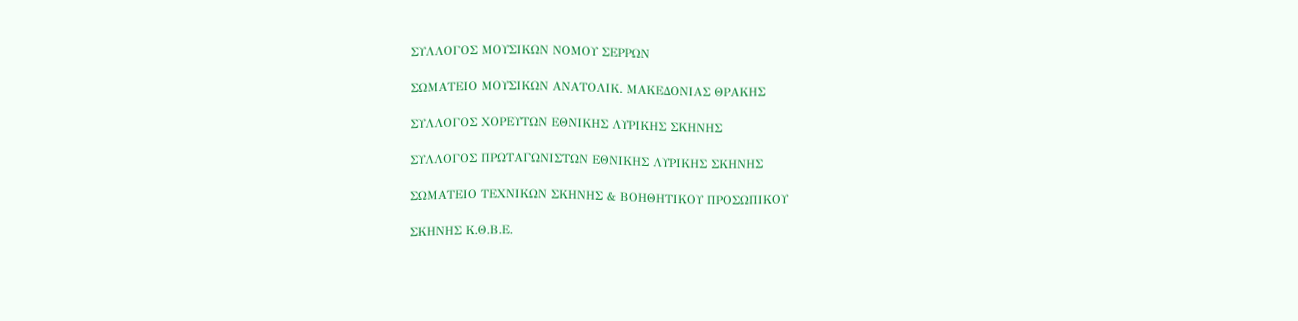ΣΥΛΛΟΓΟΣ ΜΟΥΣΙΚΩΝ ΝΟΜΟΥ ΣΕΡΡΩΝ

ΣΩΜΑΤΕΙΟ ΜΟΥΣΙΚΩΝ ΑΝΑΤΟΛΙΚ. ΜΑΚΕΔΟΝΙΑΣ ΘΡΑΚΗΣ

ΣΥΛΛΟΓΟΣ ΧΟΡΕΥΤΩΝ ΕΘΝΙΚΗΣ ΛΥΡΙΚΗΣ ΣΚΗΝΗΣ

ΣΥΛΛΟΓΟΣ ΠΡΩΤΑΓΩΝΙΣΤΩΝ ΕΘΝΙΚΗΣ ΛΥΡΙΚΗΣ ΣΚΗΝΗΣ

ΣΩΜΑΤΕΙΟ ΤΕΧΝΙΚΩΝ ΣΚΗΝΗΣ & ΒΟΗΘΗΤΙΚΟΥ ΠΡΟΣΩΠΙΚΟΥ

ΣΚΗΝΗΣ Κ.Θ.Β.Ε.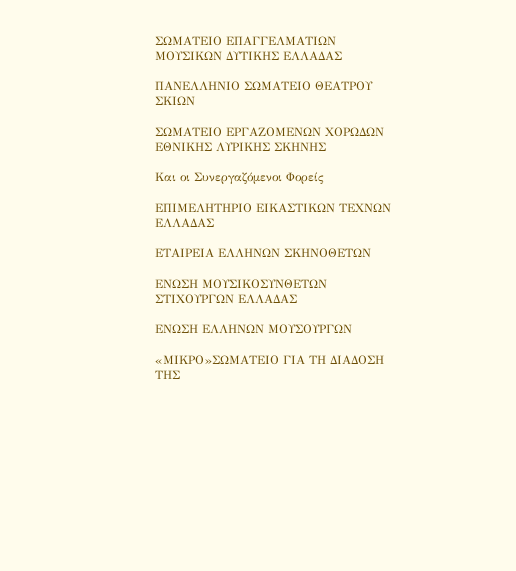ΣΩΜΑΤΕΙΟ ΕΠΑΓΓΕΛΜΑΤΙΩΝ ΜΟΥΣΙΚΩΝ ΔΥΤΙΚΗΣ ΕΛΛΑΔΑΣ

ΠΑΝΕΛΛΗΝΙΟ ΣΩΜΑΤΕΙΟ ΘΕΑΤΡΟΥ ΣΚΙΩΝ

ΣΩΜΑΤΕΙΟ ΕΡΓΑΖΟΜΕΝΩΝ ΧΟΡΩΔΩΝ ΕΘΝΙΚΗΣ ΛΥΡΙΚΗΣ ΣΚΗΝΗΣ

Και οι Συνεργαζόμενοι Φορείς

ΕΠΙΜΕΛΗΤΗΡΙΟ ΕΙΚΑΣΤΙΚΩΝ ΤΕΧΝΩΝ ΕΛΛΑΔΑΣ

ΕΤΑΙΡΕΙΑ ΕΛΛΗΝΩΝ ΣΚΗΝΟΘΕΤΩΝ

ΕΝΩΣΗ ΜΟΥΣΙΚΟΣΥΝΘΕΤΩΝ ΣΤΙΧΟΥΡΓΩΝ ΕΛΛΑΔΑΣ

ΕΝΩΣΗ ΕΛΛΗΝΩΝ ΜΟΥΣΟΥΡΓΩΝ

«ΜΙΚΡΟ»ΣΩΜΑΤΕΙΟ ΓΙΑ ΤΗ ΔΙΑΔΟΣΗ ΤΗΣ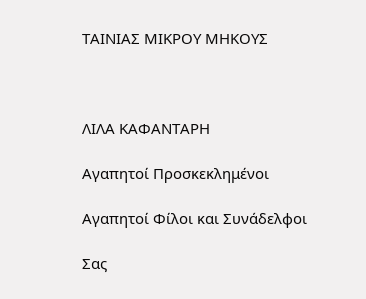ΤΑΙΝΙΑΣ ΜΙΚΡΟΥ ΜΗΚΟΥΣ



ΛΙΛΑ ΚΑΦΑΝΤΑΡΗ

Αγαπητοί Προσκεκλημένοι

Αγαπητοί Φίλοι και Συνάδελφοι

Σας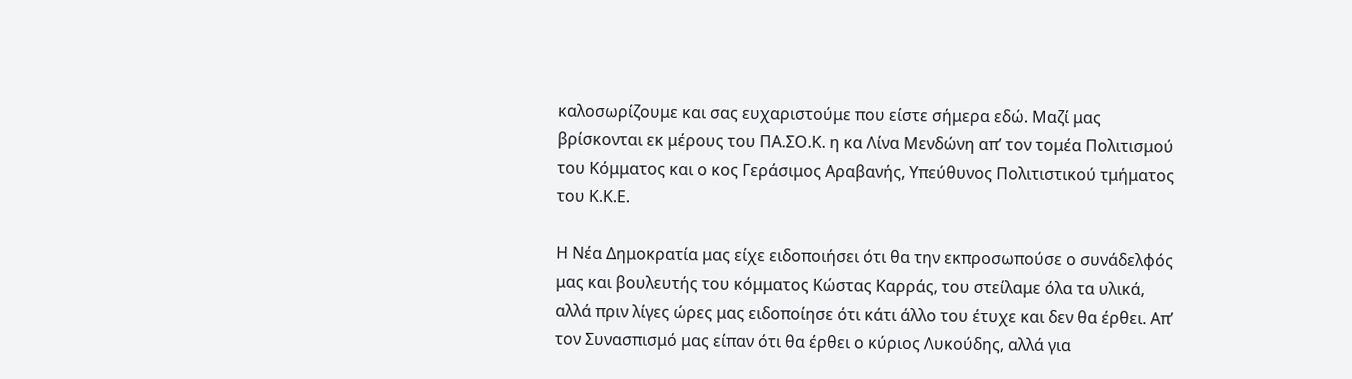καλοσωρίζουμε και σας ευχαριστούμε που είστε σήμερα εδώ. Μαζί μας βρίσκονται εκ μέρους του ΠΑ.ΣΟ.Κ. η κα Λίνα Μενδώνη απ’ τον τομέα Πολιτισμού του Κόμματος και ο κος Γεράσιμος Αραβανής, Υπεύθυνος Πολιτιστικού τμήματος του Κ.Κ.Ε.

Η Νέα Δημοκρατία μας είχε ειδοποιήσει ότι θα την εκπροσωπούσε ο συνάδελφός μας και βουλευτής του κόμματος Κώστας Καρράς, του στείλαμε όλα τα υλικά, αλλά πριν λίγες ώρες μας ειδοποίησε ότι κάτι άλλο του έτυχε και δεν θα έρθει. Απ’ τον Συνασπισμό μας είπαν ότι θα έρθει ο κύριος Λυκούδης, αλλά για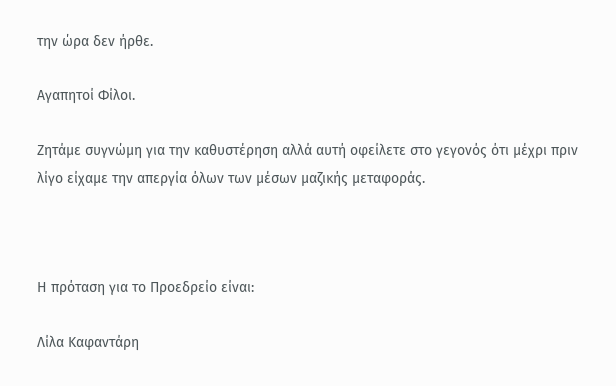την ώρα δεν ήρθε.

Αγαπητοί Φίλοι.

Ζητάμε συγνώμη για την καθυστέρηση αλλά αυτή οφείλετε στο γεγονός ότι μέχρι πριν λίγο είχαμε την απεργία όλων των μέσων μαζικής μεταφοράς.



Η πρόταση για το Προεδρείο είναι:

Λίλα Καφαντάρη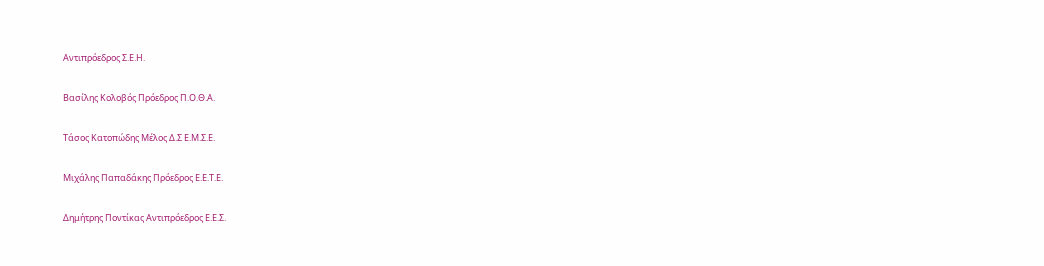Αντιπρόεδρος Σ.Ε.Η.

Βασίλης Κολοβός Πρόεδρος Π.Ο.Θ.Α.

Τάσος Κατοπώδης Μέλος Δ.Σ Ε.Μ.Σ.Ε.

Μιχάλης Παπαδάκης Πρόεδρος Ε.Ε.Τ.Ε.

Δημήτρης Ποντίκας Αντιπρόεδρος Ε.Ε.Σ.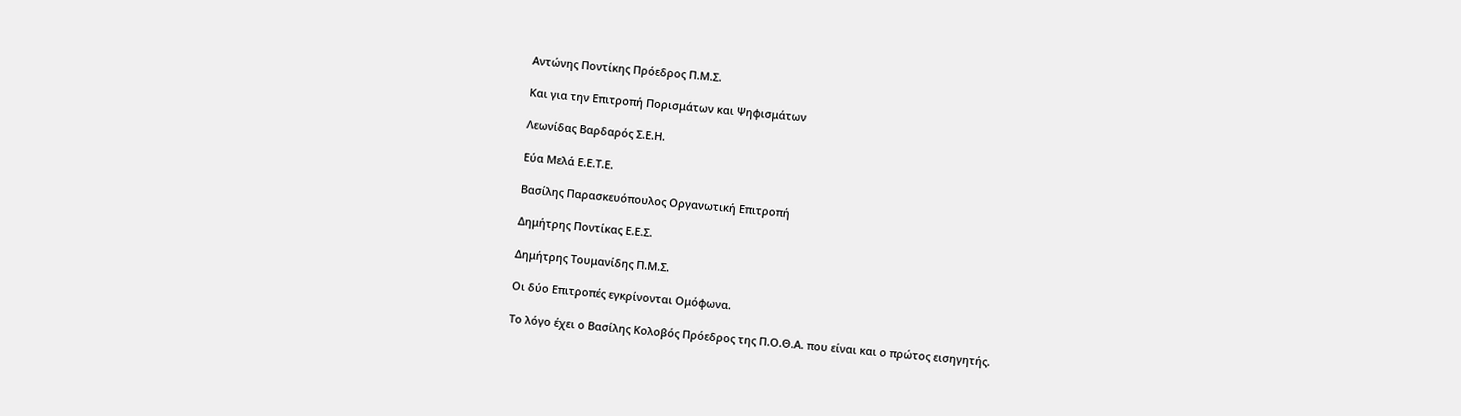Αντώνης Ποντίκης Πρόεδρος Π.Μ.Σ.

Και για την Επιτροπή Πορισμάτων και Ψηφισμάτων

Λεωνίδας Βαρδαρός Σ.Ε.Η.

Εύα Μελά Ε.Ε.Τ.Ε.

Βασίλης Παρασκευόπουλος Οργανωτική Επιτροπή

Δημήτρης Ποντίκας Ε.Ε.Σ.

Δημήτρης Τουμανίδης Π.Μ.Σ.

Οι δύο Επιτροπές εγκρίνονται Ομόφωνα.

Το λόγο έχει ο Βασίλης Κολοβός Πρόεδρος της Π.Ο.Θ.Α. που είναι και ο πρώτος εισηγητής.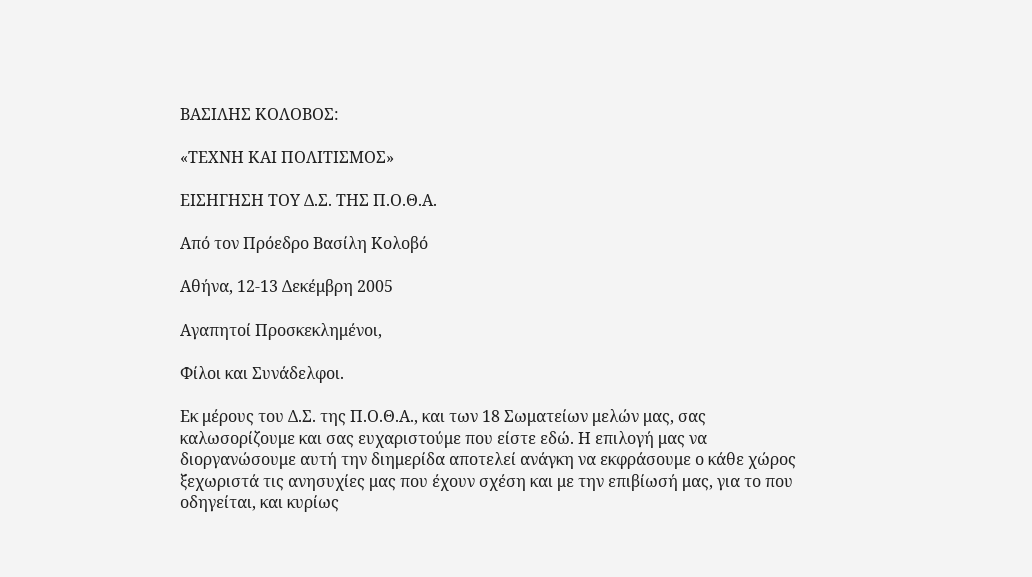ΒΑΣΙΛΗΣ ΚΟΛΟΒΟΣ:

«ΤΕΧΝΗ ΚΑΙ ΠΟΛΙΤΙΣΜΟΣ»

ΕΙΣΗΓΗΣΗ ΤΟΥ Δ.Σ. ΤΗΣ Π.Ο.Θ.Α.

Από τον Πρόεδρο Βασίλη Κολοβό

Αθήνα, 12-13 Δεκέμβρη 2005

Αγαπητοί Προσκεκλημένοι,

Φίλοι και Συνάδελφοι.

Εκ μέρους του Δ.Σ. της Π.Ο.Θ.Α., και των 18 Σωματείων μελών μας, σας καλωσορίζουμε και σας ευχαριστούμε που είστε εδώ. Η επιλογή μας να διοργανώσουμε αυτή την διημερίδα αποτελεί ανάγκη να εκφράσουμε ο κάθε χώρος ξεχωριστά τις ανησυχίες μας που έχουν σχέση και με την επιβίωσή μας, για το που οδηγείται, και κυρίως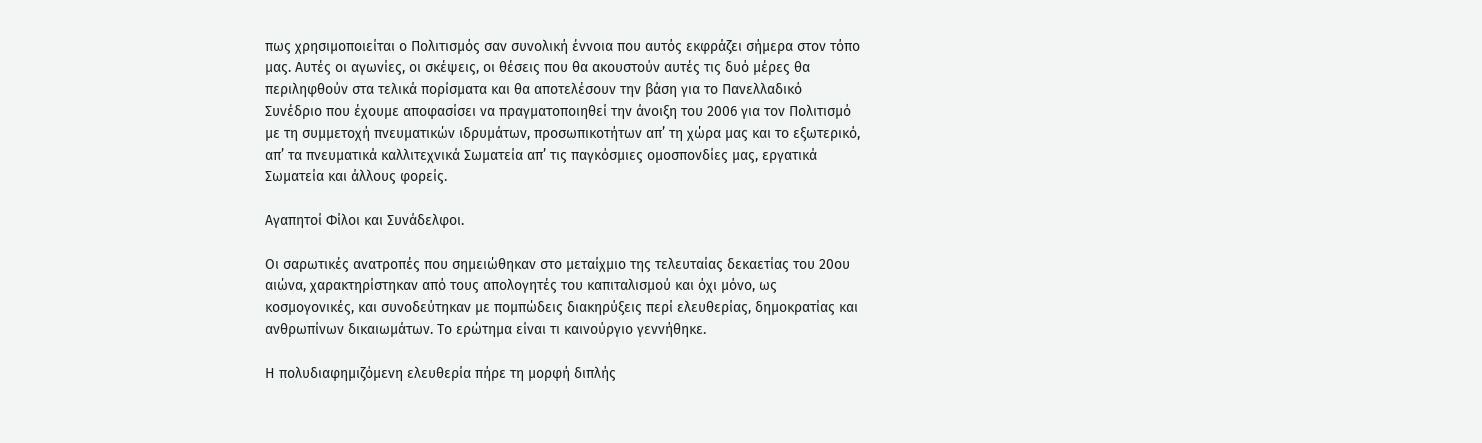πως χρησιμοποιείται ο Πολιτισμός σαν συνολική έννοια που αυτός εκφράζει σήμερα στον τόπο μας. Αυτές οι αγωνίες, οι σκέψεις, οι θέσεις που θα ακουστούν αυτές τις δυό μέρες θα περιληφθούν στα τελικά πορίσματα και θα αποτελέσουν την βάση για το Πανελλαδικό Συνέδριο που έχουμε αποφασίσει να πραγματοποιηθεί την άνοιξη του 2006 για τον Πολιτισμό με τη συμμετοχή πνευματικών ιδρυμάτων, προσωπικοτήτων απ’ τη χώρα μας και το εξωτερικό, απ’ τα πνευματικά καλλιτεχνικά Σωματεία απ’ τις παγκόσμιες ομοσπονδίες μας, εργατικά Σωματεία και άλλους φορείς.

Αγαπητοί Φίλοι και Συνάδελφοι.

Οι σαρωτικές ανατροπές που σημειώθηκαν στο μεταίχμιο της τελευταίας δεκαετίας του 20ου αιώνα, χαρακτηρίστηκαν από τους απολογητές του καπιταλισμού και όχι μόνο, ως κοσμογονικές, και συνοδεύτηκαν με πομπώδεις διακηρύξεις περί ελευθερίας, δημοκρατίας και ανθρωπίνων δικαιωμάτων. Το ερώτημα είναι τι καινούργιο γεννήθηκε.

Η πολυδιαφημιζόμενη ελευθερία πήρε τη μορφή διπλής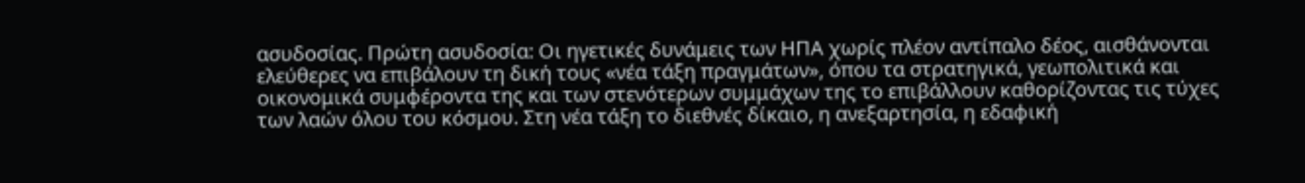ασυδοσίας. Πρώτη ασυδοσία: Οι ηγετικές δυνάμεις των ΗΠΑ χωρίς πλέον αντίπαλο δέος, αισθάνονται ελεύθερες να επιβάλουν τη δική τους «νέα τάξη πραγμάτων», όπου τα στρατηγικά, γεωπολιτικά και οικονομικά συμφέροντα της και των στενότερων συμμάχων της το επιβάλλουν καθορίζοντας τις τύχες των λαών όλου του κόσμου. Στη νέα τάξη το διεθνές δίκαιο, η ανεξαρτησία, η εδαφική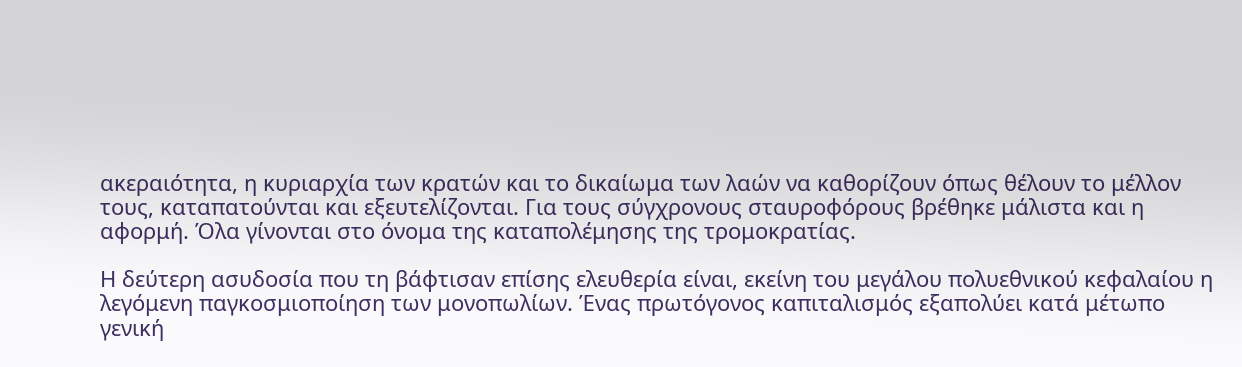ακεραιότητα, η κυριαρχία των κρατών και το δικαίωμα των λαών να καθορίζουν όπως θέλουν το μέλλον τους, καταπατούνται και εξευτελίζονται. Για τους σύγχρονους σταυροφόρους βρέθηκε μάλιστα και η αφορμή. Όλα γίνονται στο όνομα της καταπολέμησης της τρομοκρατίας.

Η δεύτερη ασυδοσία που τη βάφτισαν επίσης ελευθερία είναι, εκείνη του μεγάλου πολυεθνικού κεφαλαίου η λεγόμενη παγκοσμιοποίηση των μονοπωλίων. Ένας πρωτόγονος καπιταλισμός εξαπολύει κατά μέτωπο γενική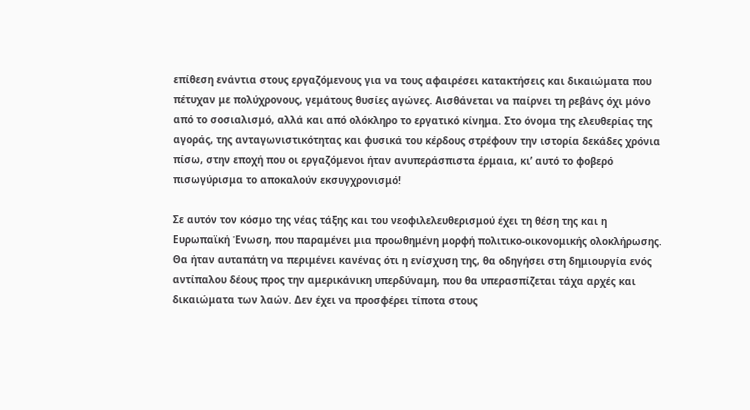επίθεση ενάντια στους εργαζόμενους για να τους αφαιρέσει κατακτήσεις και δικαιώματα που πέτυχαν με πολύχρονους, γεμάτους θυσίες αγώνες. Αισθάνεται να παίρνει τη ρεβάνς όχι μόνο από το σοσιαλισμό, αλλά και από ολόκληρο το εργατικό κίνημα. Στο όνομα της ελευθερίας της αγοράς, της ανταγωνιστικότητας και φυσικά του κέρδους στρέφουν την ιστορία δεκάδες χρόνια πίσω, στην εποχή που οι εργαζόμενοι ήταν ανυπεράσπιστα έρμαια, κι’ αυτό το φοβερό πισωγύρισμα το αποκαλούν εκσυγχρονισμό!

Σε αυτόν τον κόσμο της νέας τάξης και του νεοφιλελευθερισμού έχει τη θέση της και η Ευρωπαϊκή Ένωση, που παραμένει μια προωθημένη μορφή πολιτικο-οικονομικής ολοκλήρωσης. Θα ήταν αυταπάτη να περιμένει κανένας ότι η ενίσχυση της, θα οδηγήσει στη δημιουργία ενός αντίπαλου δέους προς την αμερικάνικη υπερδύναμη, που θα υπερασπίζεται τάχα αρχές και δικαιώματα των λαών. Δεν έχει να προσφέρει τίποτα στους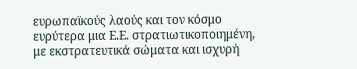ευρωπαϊκούς λαούς και τον κόσμο ευρύτερα μια Ε.Ε. στρατιωτικοποιημένη, με εκστρατευτικά σώματα και ισχυρή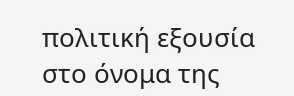πολιτική εξουσία στο όνομα της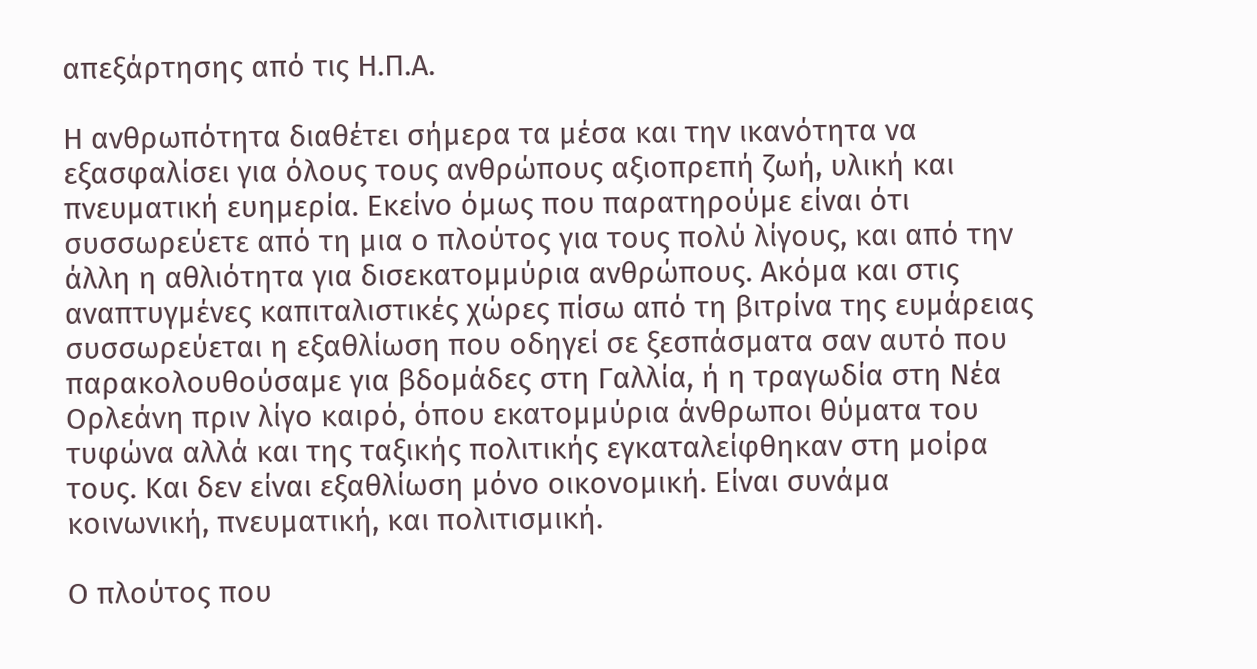απεξάρτησης από τις Η.Π.Α.

Η ανθρωπότητα διαθέτει σήμερα τα μέσα και την ικανότητα να εξασφαλίσει για όλους τους ανθρώπους αξιοπρεπή ζωή, υλική και πνευματική ευημερία. Εκείνο όμως που παρατηρούμε είναι ότι συσσωρεύετε από τη μια ο πλούτος για τους πολύ λίγους, και από την άλλη η αθλιότητα για δισεκατομμύρια ανθρώπους. Ακόμα και στις αναπτυγμένες καπιταλιστικές χώρες πίσω από τη βιτρίνα της ευμάρειας συσσωρεύεται η εξαθλίωση που οδηγεί σε ξεσπάσματα σαν αυτό που παρακολουθούσαμε για βδομάδες στη Γαλλία, ή η τραγωδία στη Νέα Ορλεάνη πριν λίγο καιρό, όπου εκατομμύρια άνθρωποι θύματα του τυφώνα αλλά και της ταξικής πολιτικής εγκαταλείφθηκαν στη μοίρα τους. Και δεν είναι εξαθλίωση μόνο οικονομική. Είναι συνάμα κοινωνική, πνευματική, και πολιτισμική.

Ο πλούτος που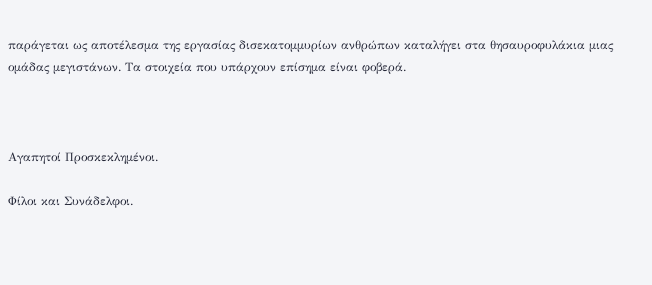παράγεται ως αποτέλεσμα της εργασίας δισεκατομμυρίων ανθρώπων καταλήγει στα θησαυροφυλάκια μιας ομάδας μεγιστάνων. Τα στοιχεία που υπάρχουν επίσημα είναι φοβερά.



Αγαπητοί Προσκεκλημένοι.

Φίλοι και Συνάδελφοι.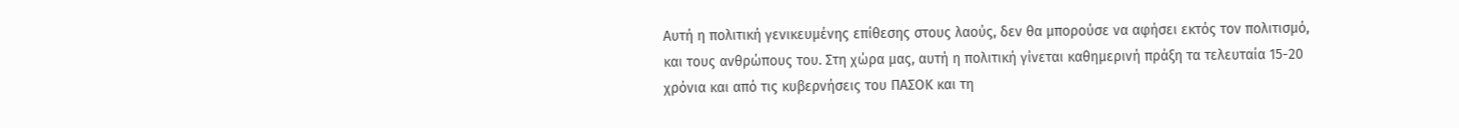Αυτή η πολιτική γενικευμένης επίθεσης στους λαούς, δεν θα μπορούσε να αφήσει εκτός τον πολιτισμό, και τους ανθρώπους του. Στη χώρα μας, αυτή η πολιτική γίνεται καθημερινή πράξη τα τελευταία 15-20 χρόνια και από τις κυβερνήσεις του ΠΑΣΟΚ και τη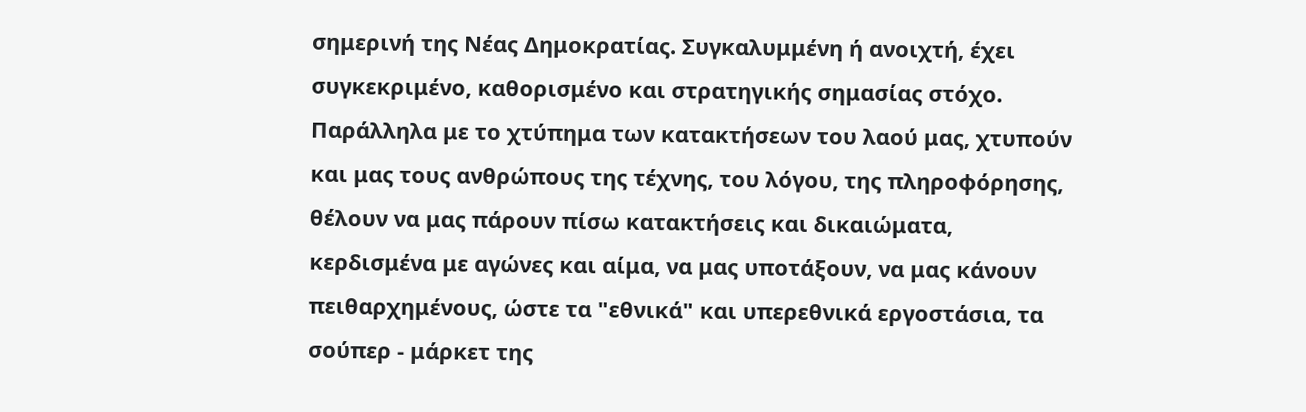σημερινή της Νέας Δημοκρατίας. Συγκαλυμμένη ή ανοιχτή, έχει συγκεκριμένο, καθορισμένο και στρατηγικής σημασίας στόχο. Παράλληλα με το χτύπημα των κατακτήσεων του λαού μας, χτυπούν και μας τους ανθρώπους της τέχνης, του λόγου, της πληροφόρησης, θέλουν να μας πάρουν πίσω κατακτήσεις και δικαιώματα, κερδισμένα με αγώνες και αίμα, να μας υποτάξουν, να μας κάνουν πειθαρχημένους, ώστε τα "εθνικά" και υπερεθνικά εργοστάσια, τα σούπερ - μάρκετ της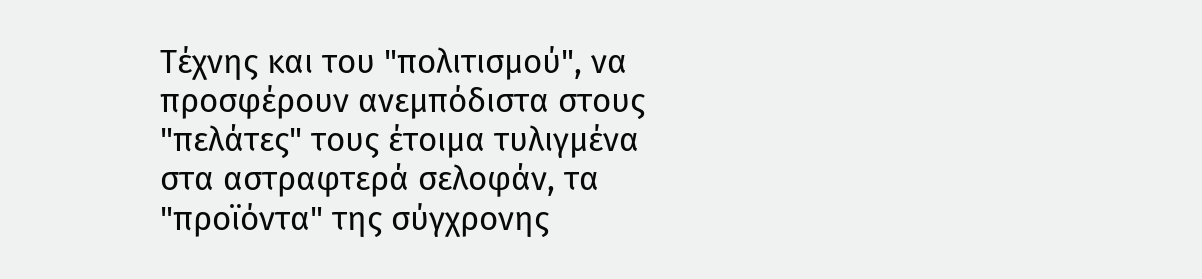Τέχνης και του "πολιτισμού", να προσφέρουν ανεμπόδιστα στους "πελάτες" τους έτοιμα τυλιγμένα στα αστραφτερά σελοφάν, τα "προϊόντα" της σύγχρονης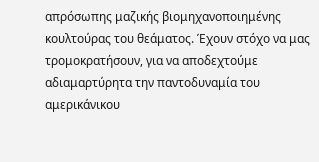απρόσωπης μαζικής βιομηχανοποιημένης κουλτούρας του θεάματος. Έχουν στόχο να μας τρομοκρατήσουν, για να αποδεχτούμε αδιαμαρτύρητα την παντοδυναμία του αμερικάνικου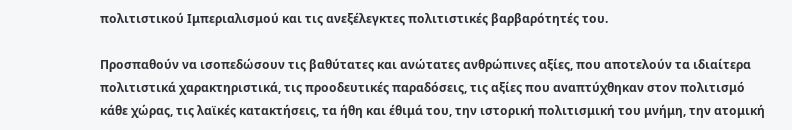πολιτιστικού Ιμπεριαλισμού και τις ανεξέλεγκτες πολιτιστικές βαρβαρότητές του.

Προσπαθούν να ισοπεδώσουν τις βαθύτατες και ανώτατες ανθρώπινες αξίες, που αποτελούν τα ιδιαίτερα πολιτιστικά χαρακτηριστικά, τις προοδευτικές παραδόσεις, τις αξίες που αναπτύχθηκαν στον πολιτισμό κάθε χώρας, τις λαϊκές κατακτήσεις, τα ήθη και έθιμά του, την ιστορική πολιτισμική του μνήμη, την ατομική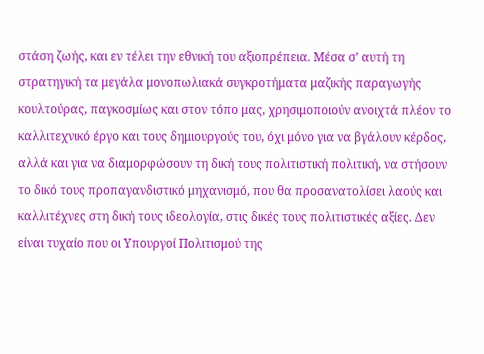στάση ζωής, και εν τέλει την εθνική του αξιοπρέπεια. Μέσα σ’ αυτή τη στρατηγική τα μεγάλα μονοπωλιακά συγκροτήματα μαζικής παραγωγής κουλτούρας, παγκοσμίως και στον τόπο μας, χρησιμοποιούν ανοιχτά πλέον το καλλιτεχνικό έργο και τους δημιουργούς του, όχι μόνο για να βγάλουν κέρδος, αλλά και για να διαμορφώσουν τη δική τους πολιτιστική πολιτική, να στήσουν το δικό τους προπαγανδιστικό μηχανισμό, που θα προσανατολίσει λαούς και καλλιτέχνες στη δική τους ιδεολογία, στις δικές τους πολιτιστικές αξίες. Δεν είναι τυχαίο που οι Υπουργοί Πολιτισμού της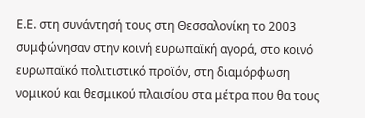Ε.Ε. στη συνάντησή τους στη Θεσσαλονίκη το 2003 συμφώνησαν στην κοινή ευρωπαϊκή αγορά, στο κοινό ευρωπαϊκό πολιτιστικό προϊόν, στη διαμόρφωση νομικού και θεσμικού πλαισίου στα μέτρα που θα τους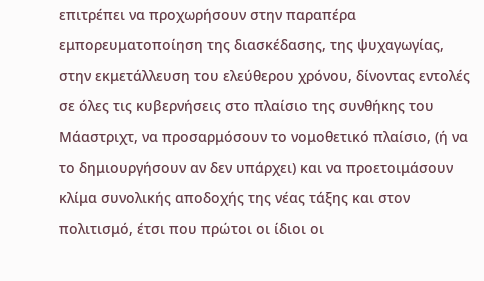επιτρέπει να προχωρήσουν στην παραπέρα εμπορευματοποίηση της διασκέδασης, της ψυχαγωγίας, στην εκμετάλλευση του ελεύθερου χρόνου, δίνοντας εντολές σε όλες τις κυβερνήσεις στο πλαίσιο της συνθήκης του Μάαστριχτ, να προσαρμόσουν το νομοθετικό πλαίσιο, (ή να το δημιουργήσουν αν δεν υπάρχει) και να προετοιμάσουν κλίμα συνολικής αποδοχής της νέας τάξης και στον πολιτισμό, έτσι που πρώτοι οι ίδιοι οι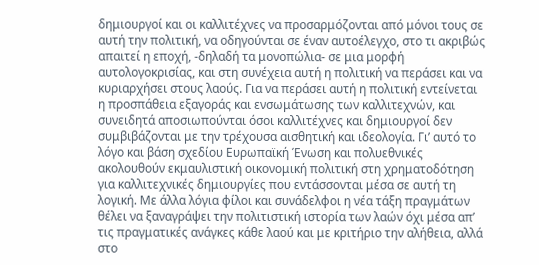δημιουργοί και οι καλλιτέχνες να προσαρμόζονται από μόνοι τους σε αυτή την πολιτική, να οδηγούνται σε έναν αυτοέλεγχο, στο τι ακριβώς απαιτεί η εποχή, -δηλαδή τα μονοπώλια- σε μια μορφή αυτολογοκρισίας, και στη συνέχεια αυτή η πολιτική να περάσει και να κυριαρχήσει στους λαούς. Για να περάσει αυτή η πολιτική εντείνεται η προσπάθεια εξαγοράς και ενσωμάτωσης των καλλιτεχνών, και συνειδητά αποσιωπούνται όσοι καλλιτέχνες και δημιουργοί δεν συμβιβάζονται με την τρέχουσα αισθητική και ιδεολογία. Γι’ αυτό το λόγο και βάση σχεδίου Ευρωπαϊκή Ένωση και πολυεθνικές ακολουθούν εκμαυλιστική οικονομική πολιτική στη χρηματοδότηση για καλλιτεχνικές δημιουργίες που εντάσσονται μέσα σε αυτή τη λογική. Με άλλα λόγια φίλοι και συνάδελφοι η νέα τάξη πραγμάτων θέλει να ξαναγράψει την πολιτιστική ιστορία των λαών όχι μέσα απ’ τις πραγματικές ανάγκες κάθε λαού και με κριτήριο την αλήθεια, αλλά στο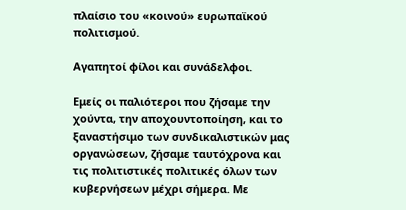πλαίσιο του «κοινού» ευρωπαϊκού πολιτισμού.

Αγαπητοί φίλοι και συνάδελφοι.

Εμείς οι παλιότεροι που ζήσαμε την χούντα, την αποχουντοποίηση, και το ξαναστήσιμο των συνδικαλιστικών μας οργανώσεων, ζήσαμε ταυτόχρονα και τις πολιτιστικές πολιτικές όλων των κυβερνήσεων μέχρι σήμερα. Με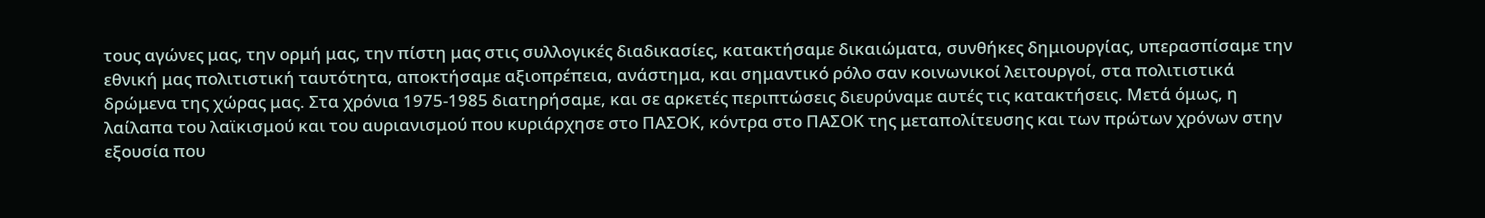τους αγώνες μας, την ορμή μας, την πίστη μας στις συλλογικές διαδικασίες, κατακτήσαμε δικαιώματα, συνθήκες δημιουργίας, υπερασπίσαμε την εθνική μας πολιτιστική ταυτότητα, αποκτήσαμε αξιοπρέπεια, ανάστημα, και σημαντικό ρόλο σαν κοινωνικοί λειτουργοί, στα πολιτιστικά δρώμενα της χώρας μας. Στα χρόνια 1975-1985 διατηρήσαμε, και σε αρκετές περιπτώσεις διευρύναμε αυτές τις κατακτήσεις. Μετά όμως, η λαίλαπα του λαϊκισμού και του αυριανισμού που κυριάρχησε στο ΠΑΣΟΚ, κόντρα στο ΠΑΣΟΚ της μεταπολίτευσης και των πρώτων χρόνων στην εξουσία που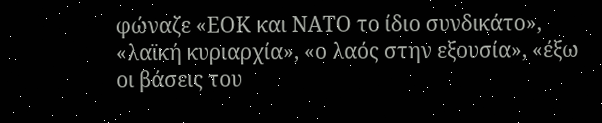φώναζε «ΕΟΚ και ΝΑΤΟ το ίδιο συνδικάτο», «λαϊκή κυριαρχία», «ο λαός στην εξουσία», «έξω οι βάσεις του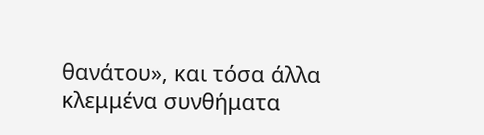θανάτου», και τόσα άλλα κλεμμένα συνθήματα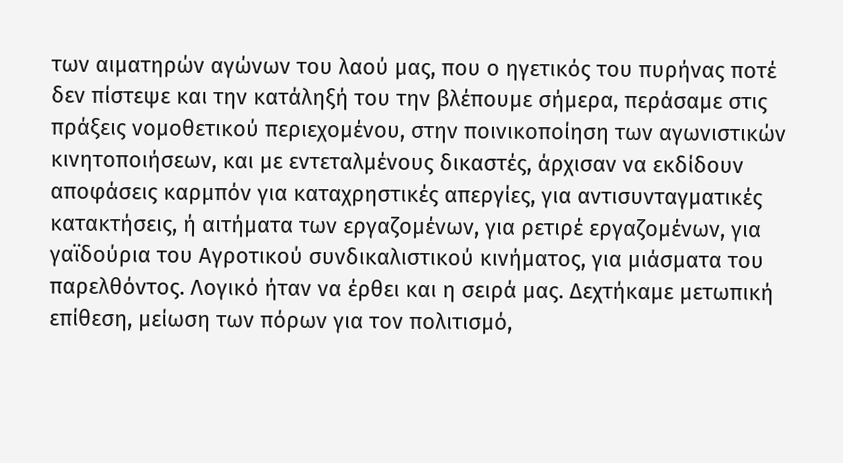των αιματηρών αγώνων του λαού μας, που ο ηγετικός του πυρήνας ποτέ δεν πίστεψε και την κατάληξή του την βλέπουμε σήμερα, περάσαμε στις πράξεις νομοθετικού περιεχομένου, στην ποινικοποίηση των αγωνιστικών κινητοποιήσεων, και με εντεταλμένους δικαστές, άρχισαν να εκδίδουν αποφάσεις καρμπόν για καταχρηστικές απεργίες, για αντισυνταγματικές κατακτήσεις, ή αιτήματα των εργαζομένων, για ρετιρέ εργαζομένων, για γαϊδούρια του Αγροτικού συνδικαλιστικού κινήματος, για μιάσματα του παρελθόντος. Λογικό ήταν να έρθει και η σειρά μας. Δεχτήκαμε μετωπική επίθεση, μείωση των πόρων για τον πολιτισμό,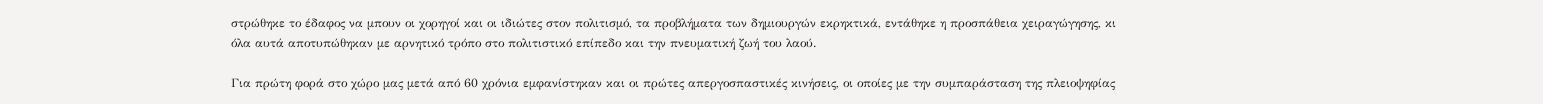στρώθηκε το έδαφος να μπουν οι χορηγοί και οι ιδιώτες στον πολιτισμό, τα προβλήματα των δημιουργών εκρηκτικά, εντάθηκε η προσπάθεια χειραγώγησης, κι όλα αυτά αποτυπώθηκαν με αρνητικό τρόπο στο πολιτιστικό επίπεδο και την πνευματική ζωή του λαού.

Για πρώτη φορά στο χώρο μας μετά από 60 χρόνια εμφανίστηκαν και οι πρώτες απεργοσπαστικές κινήσεις, οι οποίες με την συμπαράσταση της πλειοψηφίας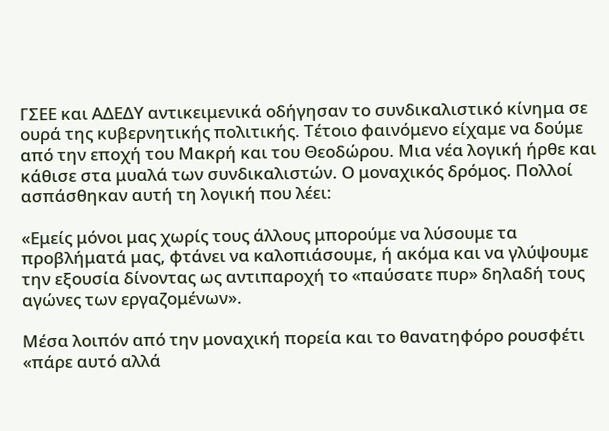ΓΣΕΕ και ΑΔΕΔΥ αντικειμενικά οδήγησαν το συνδικαλιστικό κίνημα σε ουρά της κυβερνητικής πολιτικής. Τέτοιο φαινόμενο είχαμε να δούμε από την εποχή του Μακρή και του Θεοδώρου. Μια νέα λογική ήρθε και κάθισε στα μυαλά των συνδικαλιστών. Ο μοναχικός δρόμος. Πολλοί ασπάσθηκαν αυτή τη λογική που λέει:

«Εμείς μόνοι μας χωρίς τους άλλους μπορούμε να λύσουμε τα προβλήματά μας, φτάνει να καλοπιάσουμε, ή ακόμα και να γλύψουμε την εξουσία δίνοντας ως αντιπαροχή το «παύσατε πυρ» δηλαδή τους αγώνες των εργαζομένων».

Μέσα λοιπόν από την μοναχική πορεία και το θανατηφόρο ρουσφέτι «πάρε αυτό αλλά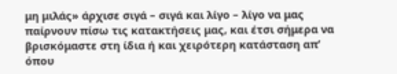μη μιλάς» άρχισε σιγά – σιγά και λίγο – λίγο να μας παίρνουν πίσω τις κατακτήσεις μας, και έτσι σήμερα να βρισκόμαστε στη ίδια ή και χειρότερη κατάσταση απ’ όπου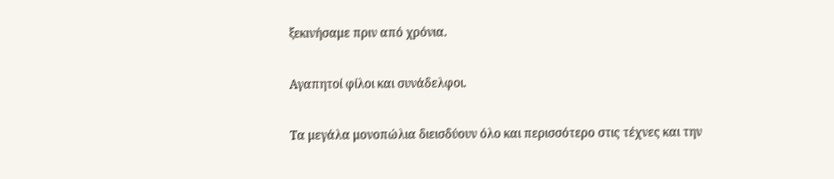ξεκινήσαμε πριν από χρόνια.

Αγαπητοί φίλοι και συνάδελφοι.

Τα μεγάλα μονοπώλια διεισδύουν όλο και περισσότερο στις τέχνες και την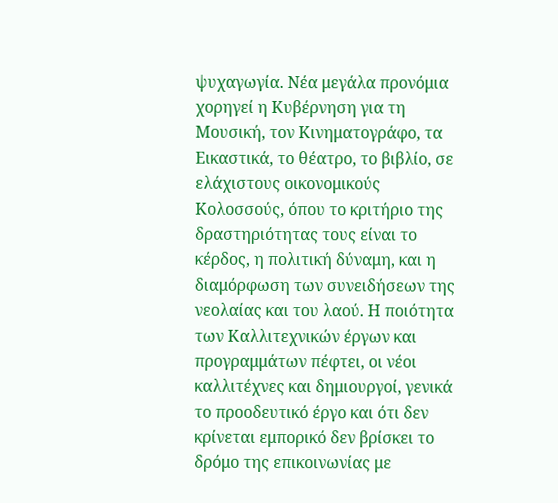ψυχαγωγία. Νέα μεγάλα προνόμια χορηγεί η Κυβέρνηση για τη Μουσική, τον Κινηματογράφο, τα Εικαστικά, το θέατρο, το βιβλίο, σε ελάχιστους οικονομικούς Κολοσσούς, όπου το κριτήριο της δραστηριότητας τους είναι το κέρδος, η πολιτική δύναμη, και η διαμόρφωση των συνειδήσεων της νεολαίας και του λαού. Η ποιότητα των Καλλιτεχνικών έργων και προγραμμάτων πέφτει, οι νέοι καλλιτέχνες και δημιουργοί, γενικά το προοδευτικό έργο και ότι δεν κρίνεται εμπορικό δεν βρίσκει το δρόμο της επικοινωνίας με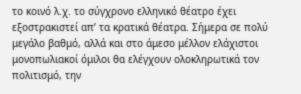το κοινό λ.χ. το σύγχρονο ελληνικό θέατρο έχει εξοστρακιστεί απ’ τα κρατικά θέατρα. Σήμερα σε πολύ μεγάλο βαθμό, αλλά και στο άμεσο μέλλον ελάχιστοι μονοπωλιακοί όμιλοι θα ελέγχουν ολοκληρωτικά τον πολιτισμό, την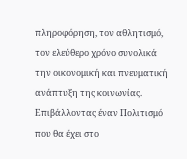πληροφόρηση, τον αθλητισμό, τον ελεύθερο χρόνο συνολικά την οικονομική και πνευματική ανάπτυξη της κοινωνίας. Επιβάλλοντας έναν Πολιτισμό που θα έχει στο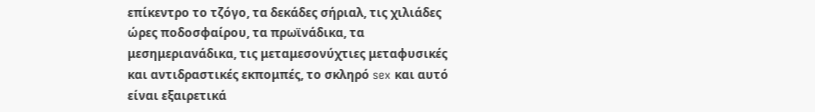επίκεντρο το τζόγο, τα δεκάδες σήριαλ, τις χιλιάδες ώρες ποδοσφαίρου, τα πρωϊνάδικα, τα μεσημεριανάδικα, τις μεταμεσονύχτιες μεταφυσικές και αντιδραστικές εκπομπές, το σκληρό sex και αυτό είναι εξαιρετικά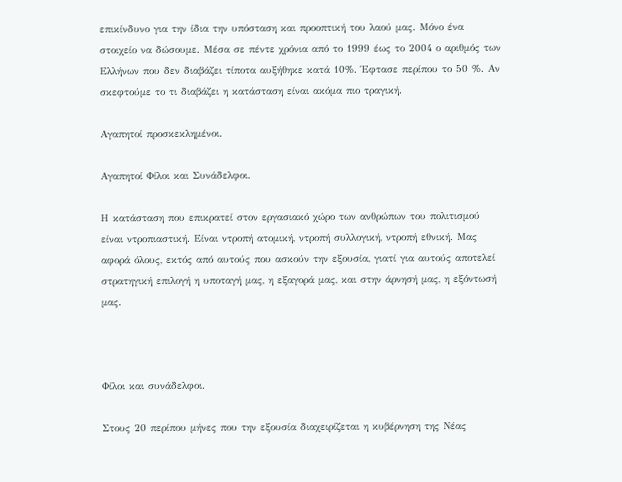επικίνδυνο για την ίδια την υπόσταση και προοπτική του λαού μας. Μόνο ένα στοιχείο να δώσουμε. Μέσα σε πέντε χρόνια από το 1999 έως το 2004 ο αριθμός των Ελλήνων που δεν διαβάζει τίποτα αυξήθηκε κατά 10%. Έφτασε περίπου το 50 %. Αν σκεφτούμε το τι διαβάζει η κατάσταση είναι ακόμα πιο τραγική.

Αγαπητοί προσκεκλημένοι.

Αγαπητοί Φίλοι και Συνάδελφοι.

Η κατάσταση που επικρατεί στον εργασιακό χώρο των ανθρώπων του πολιτισμού είναι ντροπιαστική. Είναι ντροπή ατομική, ντροπή συλλογική, ντροπή εθνική. Μας αφορά όλους, εκτός από αυτούς που ασκούν την εξουσία, γιατί για αυτούς αποτελεί στρατηγική επιλογή η υποταγή μας, η εξαγορά μας, και στην άρνησή μας, η εξόντωσή μας.



Φίλοι και συνάδελφοι.

Στους 20 περίπου μήνες που την εξουσία διαχειρίζεται η κυβέρνηση της Νέας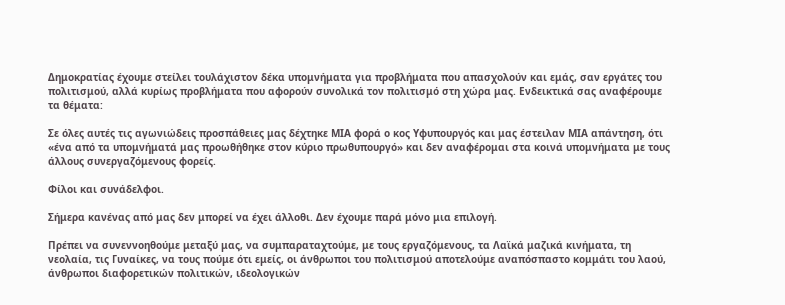Δημοκρατίας έχουμε στείλει τουλάχιστον δέκα υπομνήματα για προβλήματα που απασχολούν και εμάς, σαν εργάτες του πολιτισμού, αλλά κυρίως προβλήματα που αφορούν συνολικά τον πολιτισμό στη χώρα μας. Ενδεικτικά σας αναφέρουμε τα θέματα:

Σε όλες αυτές τις αγωνιώδεις προσπάθειες μας δέχτηκε ΜΙΑ φορά ο κος Υφυπουργός και μας έστειλαν ΜΙΑ απάντηση, ότι «ένα από τα υπομνήματά μας προωθήθηκε στον κύριο πρωθυπουργό» και δεν αναφέρομαι στα κοινά υπομνήματα με τους άλλους συνεργαζόμενους φορείς.

Φίλοι και συνάδελφοι.

Σήμερα κανένας από μας δεν μπορεί να έχει άλλοθι. Δεν έχουμε παρά μόνο μια επιλογή.

Πρέπει να συνεννοηθούμε μεταξύ μας, να συμπαραταχτούμε, με τους εργαζόμενους, τα Λαϊκά μαζικά κινήματα, τη νεολαία, τις Γυναίκες, να τους πούμε ότι εμείς, οι άνθρωποι του πολιτισμού αποτελούμε αναπόσπαστο κομμάτι του λαού, άνθρωποι διαφορετικών πολιτικών, ιδεολογικών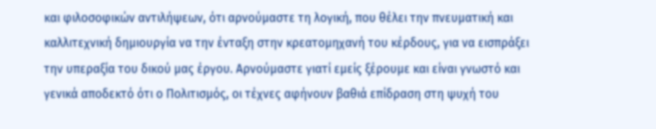και φιλοσοφικών αντιλήψεων, ότι αρνούμαστε τη λογική, που θέλει την πνευματική και καλλιτεχνική δημιουργία να την ένταξη στην κρεατομηχανή του κέρδους, για να εισπράξει την υπεραξία του δικού μας έργου. Αρνούμαστε γιατί εμείς ξέρουμε και είναι γνωστό και γενικά αποδεκτό ότι ο Πολιτισμός, οι τέχνες αφήνουν βαθιά επίδραση στη ψυχή του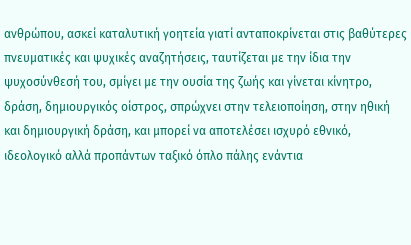ανθρώπου, ασκεί καταλυτική γοητεία γιατί ανταποκρίνεται στις βαθύτερες πνευματικές και ψυχικές αναζητήσεις, ταυτίζεται με την ίδια την ψυχοσύνθεσή του, σμίγει με την ουσία της ζωής και γίνεται κίνητρο, δράση, δημιουργικός οίστρος, σπρώχνει στην τελειοποίηση, στην ηθική και δημιουργική δράση, και μπορεί να αποτελέσει ισχυρό εθνικό, ιδεολογικό αλλά προπάντων ταξικό όπλο πάλης ενάντια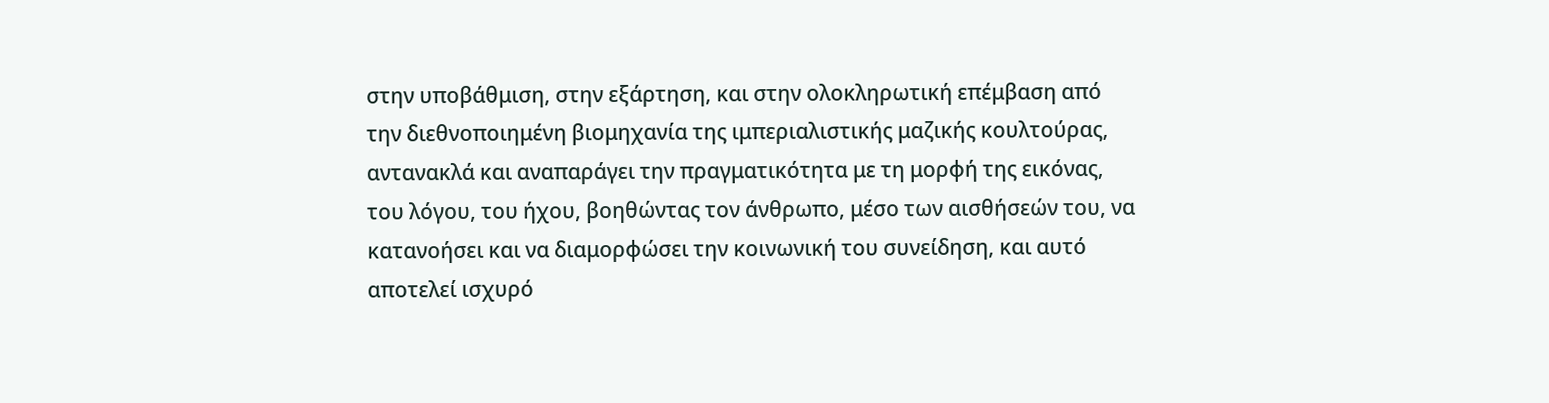στην υποβάθμιση, στην εξάρτηση, και στην ολοκληρωτική επέμβαση από την διεθνοποιημένη βιομηχανία της ιμπεριαλιστικής μαζικής κουλτούρας, αντανακλά και αναπαράγει την πραγματικότητα με τη μορφή της εικόνας, του λόγου, του ήχου, βοηθώντας τον άνθρωπο, μέσο των αισθήσεών του, να κατανοήσει και να διαμορφώσει την κοινωνική του συνείδηση, και αυτό αποτελεί ισχυρό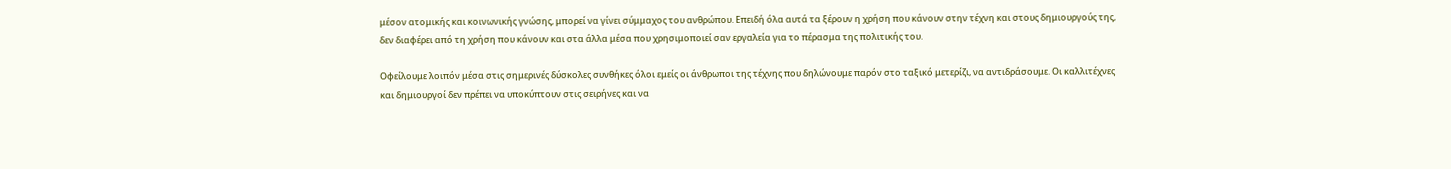μέσον ατομικής και κοινωνικής γνώσης, μπορεί να γίνει σύμμαχος του ανθρώπου. Επειδή όλα αυτά τα ξέρουν η χρήση που κάνουν στην τέχνη και στους δημιουργούς της, δεν διαφέρει από τη χρήση που κάνουν και στα άλλα μέσα που χρησιμοποιεί σαν εργαλεία για το πέρασμα της πολιτικής του.

Οφείλουμε λοιπόν μέσα στις σημερινές δύσκολες συνθήκες όλοι εμείς οι άνθρωποι της τέχνης που δηλώνουμε παρόν στο ταξικό μετερίζι, να αντιδράσουμε. Οι καλλιτέχνες και δημιουργοί δεν πρέπει να υποκύπτουν στις σειρήνες και να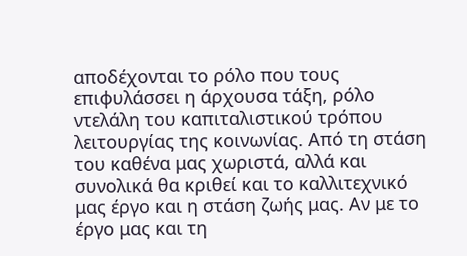αποδέχονται το ρόλο που τους επιφυλάσσει η άρχουσα τάξη, ρόλο ντελάλη του καπιταλιστικού τρόπου λειτουργίας της κοινωνίας. Από τη στάση του καθένα μας χωριστά, αλλά και συνολικά θα κριθεί και το καλλιτεχνικό μας έργο και η στάση ζωής μας. Αν με το έργο μας και τη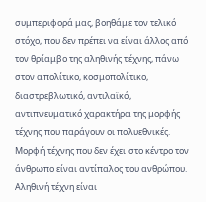συμπεριφορά μας, βοηθάμε τον τελικό στόχο, που δεν πρέπει να είναι άλλος από τον θρίαμβο της αληθινής τέχνης, πάνω στον απολίτικο, κοσμοπολίτικο, διαστρεβλωτικό, αντιλαϊκό, αντιπνευματικό χαρακτήρα της μορφής τέχνης που παράγουν οι πολυεθνικές. Μορφή τέχνης που δεν έχει στο κέντρο τον άνθρωπο είναι αντίπαλος του ανθρώπου. Αληθινή τέχνη είναι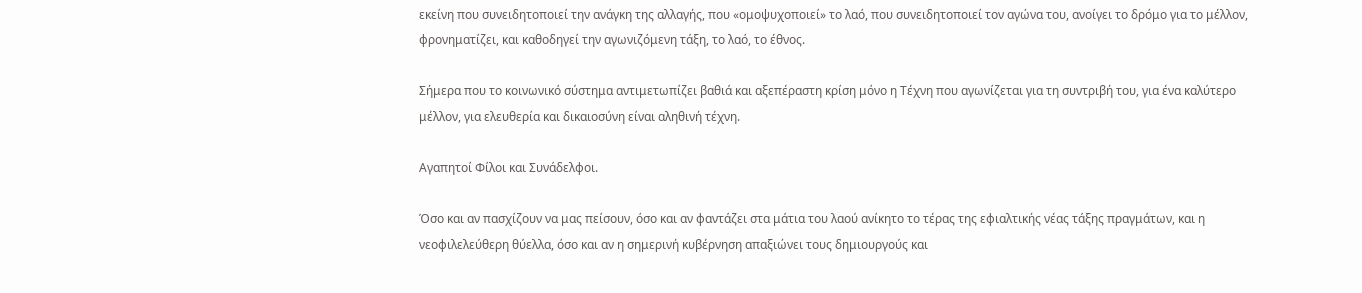εκείνη που συνειδητοποιεί την ανάγκη της αλλαγής, που «ομοψυχοποιεί» το λαό, που συνειδητοποιεί τον αγώνα του, ανοίγει το δρόμο για το μέλλον, φρονηματίζει, και καθοδηγεί την αγωνιζόμενη τάξη, το λαό, το έθνος.

Σήμερα που το κοινωνικό σύστημα αντιμετωπίζει βαθιά και αξεπέραστη κρίση μόνο η Τέχνη που αγωνίζεται για τη συντριβή του, για ένα καλύτερο μέλλον, για ελευθερία και δικαιοσύνη είναι αληθινή τέχνη.

Αγαπητοί Φίλοι και Συνάδελφοι.

Όσο και αν πασχίζουν να μας πείσουν, όσο και αν φαντάζει στα μάτια του λαού ανίκητο το τέρας της εφιαλτικής νέας τάξης πραγμάτων, και η νεοφιλελεύθερη θύελλα, όσο και αν η σημερινή κυβέρνηση απαξιώνει τους δημιουργούς και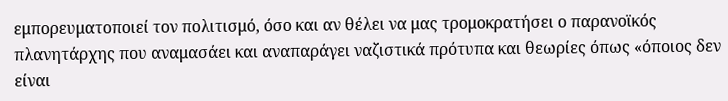εμπορευματοποιεί τον πολιτισμό, όσο και αν θέλει να μας τρομοκρατήσει ο παρανοϊκός πλανητάρχης που αναμασάει και αναπαράγει ναζιστικά πρότυπα και θεωρίες όπως «όποιος δεν είναι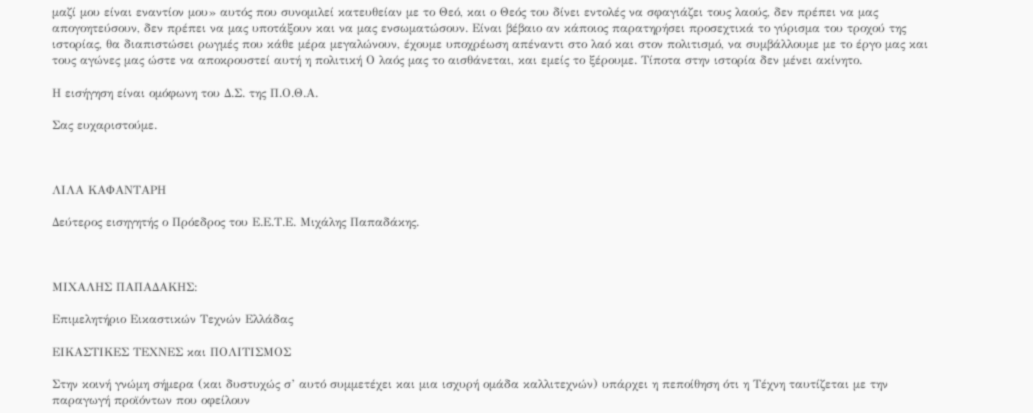μαζί μου είναι εναντίον μου» αυτός που συνομιλεί κατευθείαν με το Θεό, και ο Θεός του δίνει εντολές να σφαγιάζει τους λαούς, δεν πρέπει να μας απογοητεύσουν, δεν πρέπει να μας υποτάξουν και να μας ενσωματώσουν. Είναι βέβαιο αν κάποιος παρατηρήσει προσεχτικά το γύρισμα του τροχού της ιστορίας, θα διαπιστώσει ρωγμές που κάθε μέρα μεγαλώνουν, έχουμε υποχρέωση απέναντι στο λαό και στον πολιτισμό, να συμβάλλουμε με το έργο μας και τους αγώνες μας ώστε να αποκρουστεί αυτή η πολιτική Ο λαός μας το αισθάνεται, και εμείς το ξέρουμε. Τίποτα στην ιστορία δεν μένει ακίνητο.

Η εισήγηση είναι ομόφωνη του Δ.Σ. της Π.Ο.Θ.Α.

Σας ευχαριστούμε.



ΛΙΛΑ ΚΑΦΑΝΤΑΡΗ

Δεύτερος εισηγητής ο Πρόεδρος του Ε.Ε.Τ.Ε. Μιχάλης Παπαδάκης.



ΜΙΧΑΛΗΣ ΠΑΠΑΔΑΚΗΣ:

Επιμελητήριο Εικαστικών Τεχνών Ελλάδας

ΕΙΚΑΣΤΙΚΕΣ ΤΕΧΝΕΣ και ΠΟΛΙΤΙΣΜΟΣ

Στην κοινή γνώμη σήμερα (και δυστυχώς σ’ αυτό συμμετέχει και μια ισχυρή ομάδα καλλιτεχνών) υπάρχει η πεποίθηση ότι η Τέχνη ταυτίζεται με την παραγωγή προϊόντων που οφείλουν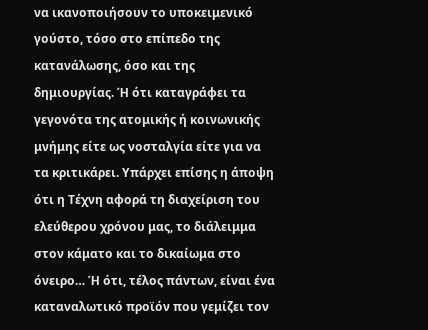να ικανοποιήσουν το υποκειμενικό γούστο, τόσο στο επίπεδο της κατανάλωσης, όσο και της δημιουργίας. Ή ότι καταγράφει τα γεγονότα της ατομικής ή κοινωνικής μνήμης είτε ως νοσταλγία είτε για να τα κριτικάρει. Υπάρχει επίσης η άποψη ότι η Τέχνη αφορά τη διαχείριση του ελεύθερου χρόνου μας, το διάλειμμα στον κάματο και το δικαίωμα στο όνειρo… Ή ότι, τέλος πάντων, είναι ένα καταναλωτικό προϊόν που γεμίζει τον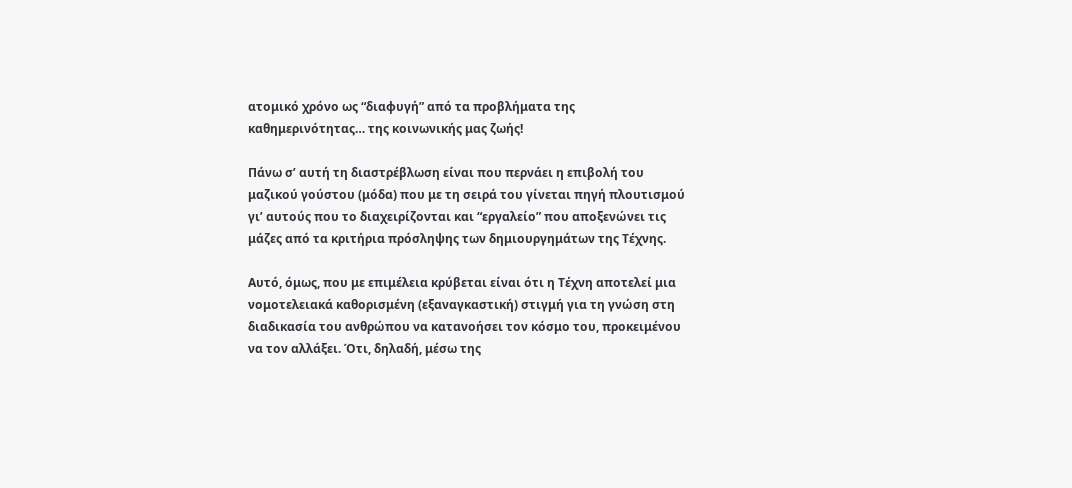ατομικό χρόνο ως “διαφυγή” από τα προβλήματα της καθημερινότητας… της κοινωνικής μας ζωής!

Πάνω σ’ αυτή τη διαστρέβλωση είναι που περνάει η επιβολή του μαζικού γούστου (μόδα) που με τη σειρά του γίνεται πηγή πλουτισμού γι’ αυτούς που το διαχειρίζονται και “εργαλείο” που αποξενώνει τις μάζες από τα κριτήρια πρόσληψης των δημιουργημάτων της Τέχνης.

Αυτό, όμως, που με επιμέλεια κρύβεται είναι ότι η Τέχνη αποτελεί μια νομοτελειακά καθορισμένη (εξαναγκαστική) στιγμή για τη γνώση στη διαδικασία του ανθρώπου να κατανοήσει τον κόσμο του, προκειμένου να τον αλλάξει. Ότι, δηλαδή, μέσω της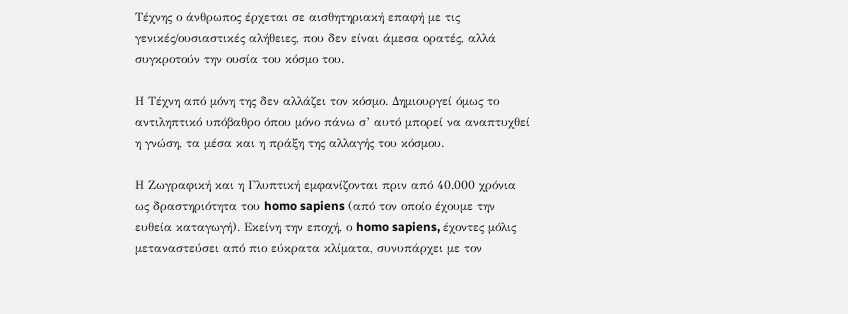Τέχνης ο άνθρωπος έρχεται σε αισθητηριακή επαφή με τις γενικές/ουσιαστικές αλήθειες, που δεν είναι άμεσα ορατές, αλλά συγκροτούν την ουσία του κόσμο του.

Η Τέχνη από μόνη της δεν αλλάζει τον κόσμο. Δημιουργεί όμως το αντιληπτικό υπόβαθρο όπου μόνο πάνω σ’ αυτό μπορεί να αναπτυχθεί η γνώση, τα μέσα και η πράξη της αλλαγής του κόσμου.

Η Ζωγραφική και η Γλυπτική εμφανίζονται πριν από 40.000 χρόνια ως δραστηριότητα του homo sapiens (από τον οποίο έχουμε την ευθεία καταγωγή). Εκείνη την εποχή, ο homo sapiens, έχοντες μόλις μεταναστεύσει από πιο εύκρατα κλίματα, συνυπάρχει με τον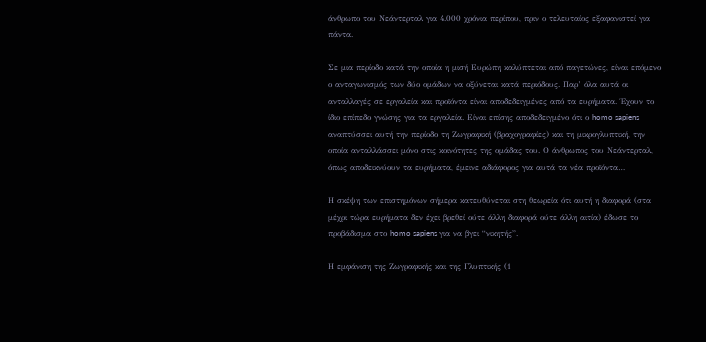άνθρωπο του Νεάντερταλ για 4.000 χρόνια περίπου, πριν ο τελευταίος εξαφανιστεί για πάντα.

Σε μια περίοδο κατά την οποία η μισή Ευρώπη καλύπτεται από παγετώνες, είναι επόμενο ο ανταγωνισμός των δύο ομάδων να οξύνεται κατά περιόδους. Παρ’ όλα αυτά οι ανταλλαγές σε εργαλεία και προϊόντα είναι αποδεδειγμένες από τα ευρήματα. Έχουν το ίδιο επίπεδο γνώσης για τα εργαλεία. Είναι επίσης αποδεδειγμένο ότι ο homo sapiens αναπτύσσει αυτή την περίοδο τη Ζωγραφική (βραχογραφίες) και τη μικρογλυπτική, την οποία ανταλλάσσει μόνο στις κοινότητες της ομάδας του. Ο άνθρωπος του Νεάντερταλ, όπως αποδεικνύουν τα ευρήματα, έμεινε αδιάφορος για αυτά τα νέα προϊόντα…

Η σκέψη των επιστημόνων σήμερα κατευθύνεται στη θεωρεία ότι αυτή η διαφορά (στα μέχρι τώρα ευρήματα δεν έχει βρεθεί ούτε άλλη διαφορά ούτε άλλη αιτία) έδωσε το προβάδισμα στο homo sapiens για να βγει “νικητής”.

Η εμφάνιση της Ζωγραφικής και της Γλυπτικής (1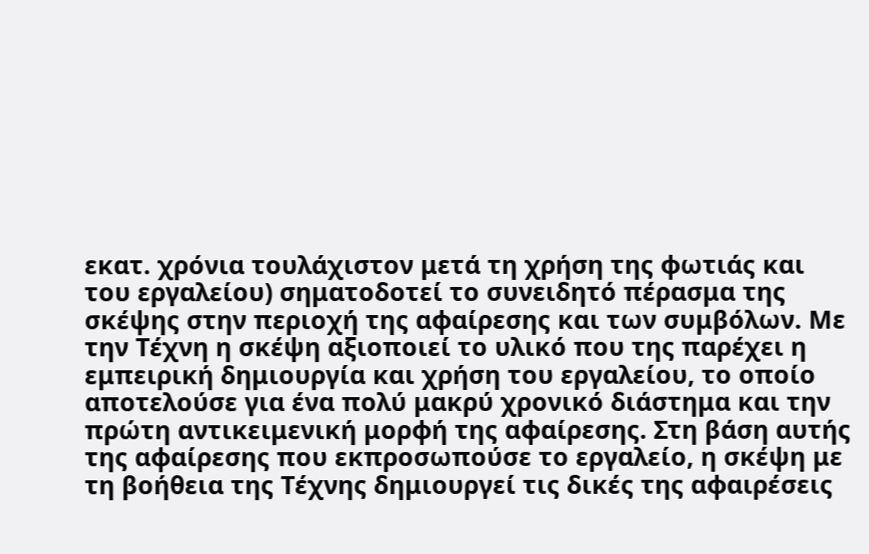εκατ. χρόνια τουλάχιστον μετά τη χρήση της φωτιάς και του εργαλείου) σηματοδοτεί το συνειδητό πέρασμα της σκέψης στην περιοχή της αφαίρεσης και των συμβόλων. Με την Τέχνη η σκέψη αξιοποιεί το υλικό που της παρέχει η εμπειρική δημιουργία και χρήση του εργαλείου, το οποίο αποτελούσε για ένα πολύ μακρύ χρονικό διάστημα και την πρώτη αντικειμενική μορφή της αφαίρεσης. Στη βάση αυτής της αφαίρεσης που εκπροσωπούσε το εργαλείο, η σκέψη με τη βοήθεια της Τέχνης δημιουργεί τις δικές της αφαιρέσεις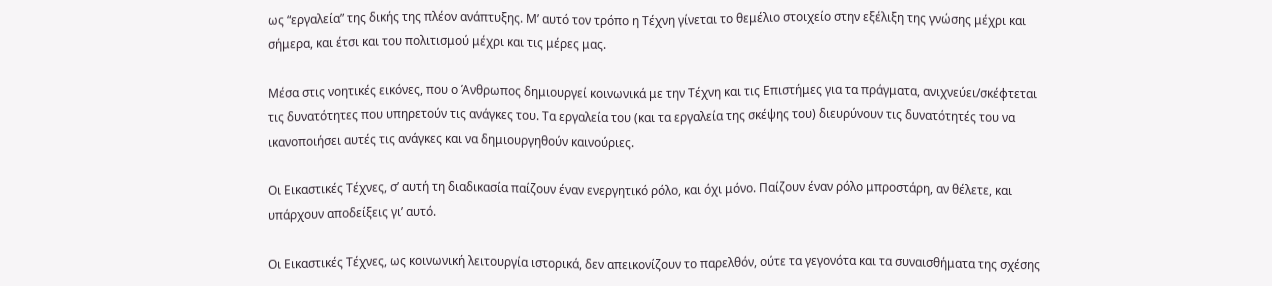ως “εργαλεία” της δικής της πλέον ανάπτυξης. Μ’ αυτό τον τρόπο η Τέχνη γίνεται το θεμέλιο στοιχείο στην εξέλιξη της γνώσης μέχρι και σήμερα, και έτσι και του πολιτισμού μέχρι και τις μέρες μας.

Μέσα στις νοητικές εικόνες, που ο Άνθρωπος δημιουργεί κοινωνικά με την Τέχνη και τις Επιστήμες για τα πράγματα, ανιχνεύει/σκέφτεται τις δυνατότητες που υπηρετούν τις ανάγκες του. Τα εργαλεία του (και τα εργαλεία της σκέψης του) διευρύνουν τις δυνατότητές του να ικανοποιήσει αυτές τις ανάγκες και να δημιουργηθούν καινούριες.

Οι Εικαστικές Τέχνες, σ’ αυτή τη διαδικασία παίζουν έναν ενεργητικό ρόλο, και όχι μόνο. Παίζουν έναν ρόλο μπροστάρη, αν θέλετε, και υπάρχουν αποδείξεις γι’ αυτό.

Οι Εικαστικές Τέχνες, ως κοινωνική λειτουργία ιστορικά, δεν απεικονίζουν το παρελθόν, ούτε τα γεγονότα και τα συναισθήματα της σχέσης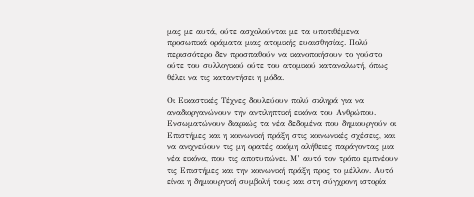μας με αυτά, ούτε ασχολούνται με τα υποτιθέμενα προσωπικά οράματα μιας ατομικής ευαισθησίας. Πολύ περισσότερο δεν προσπαθούν να ικανοποιήσουν το γούστο ούτε του συλλογικού ούτε του ατομικού καταναλωτή, όπως θέλει να τις καταντήσει η μόδα.

Οι Εικαστικές Τέχνες δουλεύουν πολύ σκληρά για να αναδιοργανώνουν την αντιληπτική εικόνα του Ανθρώπου. Ενσωματώνουν διαρκώς τα νέα δεδομένα που δημιουργούν οι Επιστήμες και η κοινωνική πράξη στις κοινωνικές σχέσεις, και να ανιχνεύουν τις μη ορατές ακόμη αλήθειες παράγοντας μια νέα εικόνα, που τις αποτυπώνει. Μ’ αυτό τον τρόπο εμπνέουν τις Επιστήμες και την κοινωνική πράξη προς το μέλλον. Αυτό είναι η δημιουργική συμβολή τους και στη σύγχρονη ιστορία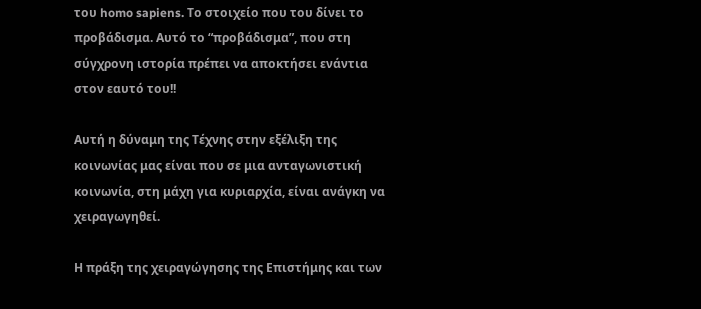του homo sapiens. Το στοιχείο που του δίνει το προβάδισμα. Αυτό το “προβάδισμα”, που στη σύγχρονη ιστορία πρέπει να αποκτήσει ενάντια στον εαυτό του!!

Αυτή η δύναμη της Τέχνης στην εξέλιξη της κοινωνίας μας είναι που σε μια ανταγωνιστική κοινωνία, στη μάχη για κυριαρχία, είναι ανάγκη να χειραγωγηθεί.

Η πράξη της χειραγώγησης της Επιστήμης και των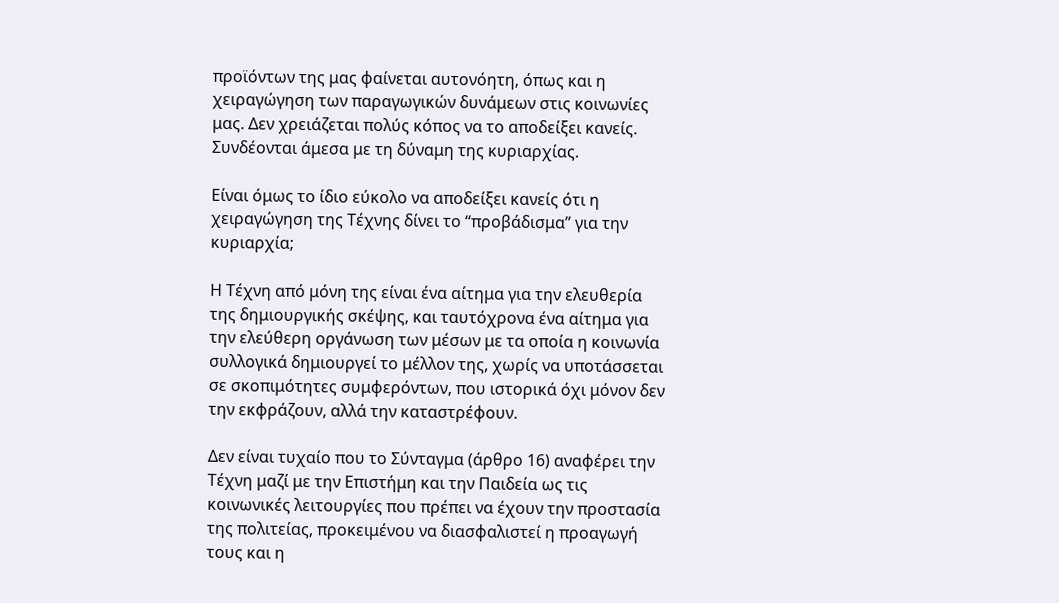προϊόντων της μας φαίνεται αυτονόητη, όπως και η χειραγώγηση των παραγωγικών δυνάμεων στις κοινωνίες μας. Δεν χρειάζεται πολύς κόπος να το αποδείξει κανείς. Συνδέονται άμεσα με τη δύναμη της κυριαρχίας.

Είναι όμως το ίδιο εύκολο να αποδείξει κανείς ότι η χειραγώγηση της Τέχνης δίνει το “προβάδισμα” για την κυριαρχία;

Η Τέχνη από μόνη της είναι ένα αίτημα για την ελευθερία της δημιουργικής σκέψης, και ταυτόχρονα ένα αίτημα για την ελεύθερη οργάνωση των μέσων με τα οποία η κοινωνία συλλογικά δημιουργεί το μέλλον της, χωρίς να υποτάσσεται σε σκοπιμότητες συμφερόντων, που ιστορικά όχι μόνον δεν την εκφράζουν, αλλά την καταστρέφουν.

Δεν είναι τυχαίο που το Σύνταγμα (άρθρο 16) αναφέρει την Τέχνη μαζί με την Επιστήμη και την Παιδεία ως τις κοινωνικές λειτουργίες που πρέπει να έχουν την προστασία της πολιτείας, προκειμένου να διασφαλιστεί η προαγωγή τους και η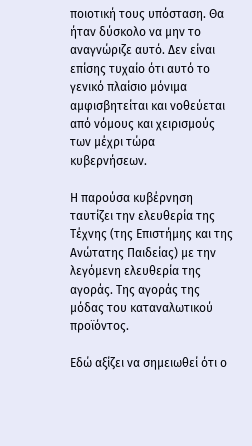ποιοτική τους υπόσταση. Θα ήταν δύσκολο να μην το αναγνώριζε αυτό. Δεν είναι επίσης τυχαίο ότι αυτό το γενικό πλαίσιο μόνιμα αμφισβητείται και νοθεύεται από νόμους και χειρισμούς των μέχρι τώρα κυβερνήσεων.

Η παρούσα κυβέρνηση ταυτίζει την ελευθερία της Τέχνης (της Επιστήμης και της Ανώτατης Παιδείας) με την λεγόμενη ελευθερία της αγοράς. Της αγοράς της μόδας του καταναλωτικού προϊόντος.

Εδώ αξίζει να σημειωθεί ότι ο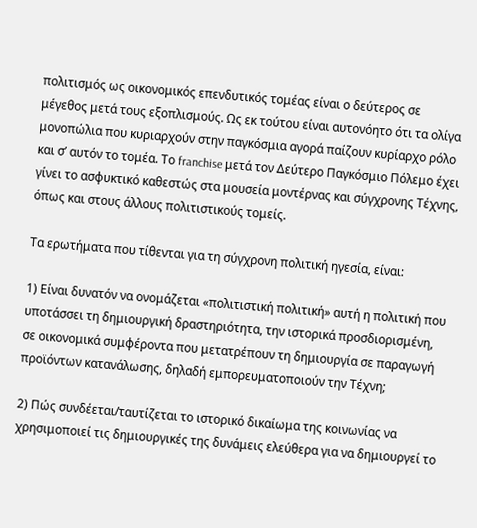πολιτισμός ως οικονομικός επενδυτικός τομέας είναι ο δεύτερος σε μέγεθος μετά τους εξοπλισμούς. Ως εκ τούτου είναι αυτονόητο ότι τα ολίγα μονοπώλια που κυριαρχούν στην παγκόσμια αγορά παίζουν κυρίαρχο ρόλο και σ’ αυτόν το τομέα. Το franchise μετά τον Δεύτερο Παγκόσμιο Πόλεμο έχει γίνει το ασφυκτικό καθεστώς στα μουσεία μοντέρνας και σύγχρονης Τέχνης, όπως και στους άλλους πολιτιστικούς τομείς.

Τα ερωτήματα που τίθενται για τη σύγχρονη πολιτική ηγεσία, είναι:

1) Είναι δυνατόν να ονομάζεται «πολιτιστική πολιτική» αυτή η πολιτική που υποτάσσει τη δημιουργική δραστηριότητα, την ιστορικά προσδιορισμένη, σε οικονομικά συμφέροντα που μετατρέπουν τη δημιουργία σε παραγωγή προϊόντων κατανάλωσης, δηλαδή εμπορευματοποιούν την Τέχνη;

2) Πώς συνδέεται/ταυτίζεται το ιστορικό δικαίωμα της κοινωνίας να χρησιμοποιεί τις δημιουργικές της δυνάμεις ελεύθερα για να δημιουργεί το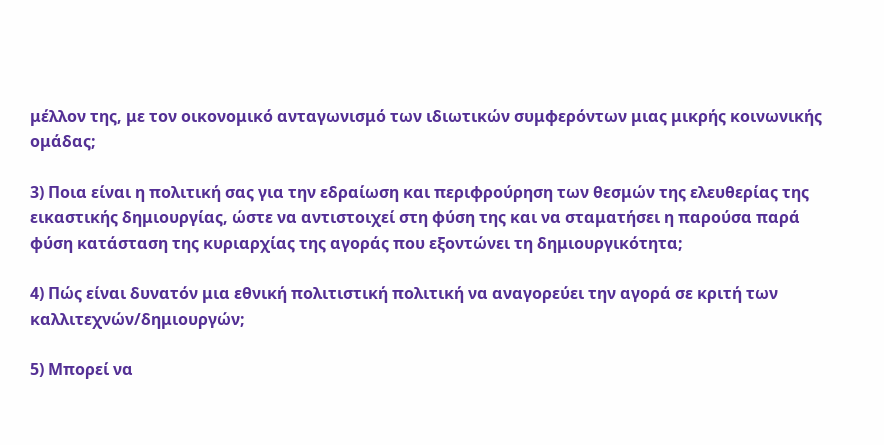μέλλον της, με τον οικονομικό ανταγωνισμό των ιδιωτικών συμφερόντων μιας μικρής κοινωνικής ομάδας;

3) Ποια είναι η πολιτική σας για την εδραίωση και περιφρούρηση των θεσμών της ελευθερίας της εικαστικής δημιουργίας, ώστε να αντιστοιχεί στη φύση της και να σταματήσει η παρούσα παρά φύση κατάσταση της κυριαρχίας της αγοράς που εξοντώνει τη δημιουργικότητα;

4) Πώς είναι δυνατόν μια εθνική πολιτιστική πολιτική να αναγορεύει την αγορά σε κριτή των καλλιτεχνών/δημιουργών;

5) Μπορεί να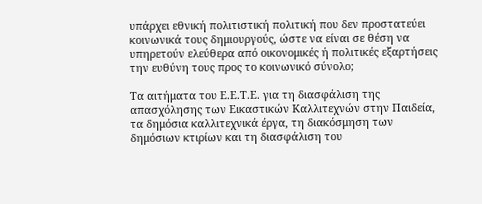υπάρχει εθνική πολιτιστική πολιτική που δεν προστατεύει κοινωνικά τους δημιουργούς, ώστε να είναι σε θέση να υπηρετούν ελεύθερα από οικονομικές ή πολιτικές εξαρτήσεις την ευθύνη τους προς το κοινωνικό σύνολο;

Τα αιτήματα του Ε.Ε.Τ.Ε. για τη διασφάλιση της απασχόλησης των Εικαστικών Καλλιτεχνών στην Παιδεία, τα δημόσια καλλιτεχνικά έργα, τη διακόσμηση των δημόσιων κτιρίων και τη διασφάλιση του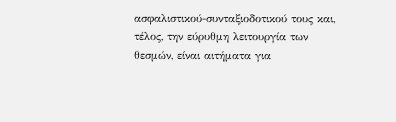ασφαλιστικού-συνταξιοδοτικού τους και, τέλος, την εύρυθμη λειτουργία των θεσμών, είναι αιτήματα για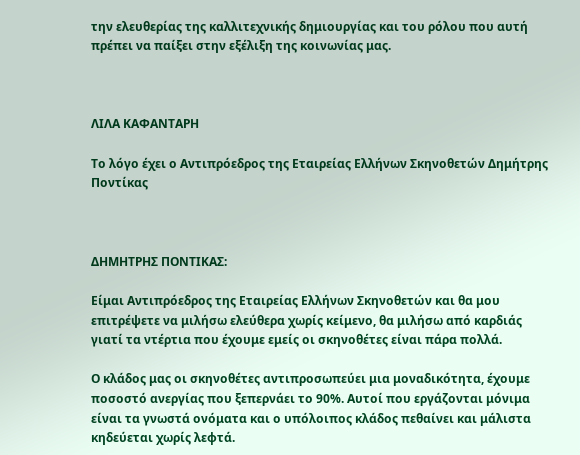την ελευθερίας της καλλιτεχνικής δημιουργίας και του ρόλου που αυτή πρέπει να παίξει στην εξέλιξη της κοινωνίας μας.



ΛΙΛΑ ΚΑΦΑΝΤΑΡΗ

Το λόγο έχει ο Αντιπρόεδρος της Εταιρείας Ελλήνων Σκηνοθετών Δημήτρης Ποντίκας



ΔΗΜΗΤΡΗΣ ΠΟΝΤΙΚΑΣ:

Είμαι Αντιπρόεδρος της Εταιρείας Ελλήνων Σκηνοθετών και θα μου επιτρέψετε να μιλήσω ελεύθερα χωρίς κείμενο, θα μιλήσω από καρδιάς γιατί τα ντέρτια που έχουμε εμείς οι σκηνοθέτες είναι πάρα πολλά.

Ο κλάδος μας οι σκηνοθέτες αντιπροσωπεύει μια μοναδικότητα, έχουμε ποσοστό ανεργίας που ξεπερνάει το 90%. Αυτοί που εργάζονται μόνιμα είναι τα γνωστά ονόματα και ο υπόλοιπος κλάδος πεθαίνει και μάλιστα κηδεύεται χωρίς λεφτά.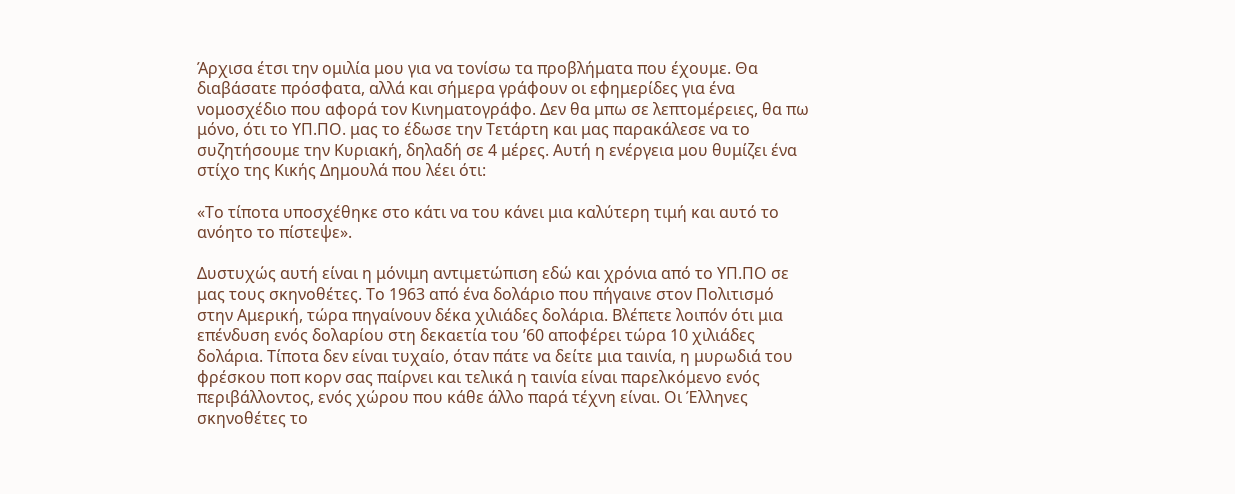Άρχισα έτσι την ομιλία μου για να τονίσω τα προβλήματα που έχουμε. Θα διαβάσατε πρόσφατα, αλλά και σήμερα γράφουν οι εφημερίδες για ένα νομοσχέδιο που αφορά τον Κινηματογράφο. Δεν θα μπω σε λεπτομέρειες, θα πω μόνο, ότι το ΥΠ.ΠΟ. μας το έδωσε την Τετάρτη και μας παρακάλεσε να το συζητήσουμε την Κυριακή, δηλαδή σε 4 μέρες. Αυτή η ενέργεια μου θυμίζει ένα στίχο της Κικής Δημουλά που λέει ότι:

«Το τίποτα υποσχέθηκε στο κάτι να του κάνει μια καλύτερη τιμή και αυτό το ανόητο το πίστεψε».

Δυστυχώς αυτή είναι η μόνιμη αντιμετώπιση εδώ και χρόνια από το ΥΠ.ΠΟ σε μας τους σκηνοθέτες. Το 1963 από ένα δολάριο που πήγαινε στον Πολιτισμό στην Αμερική, τώρα πηγαίνουν δέκα χιλιάδες δολάρια. Βλέπετε λοιπόν ότι μια επένδυση ενός δολαρίου στη δεκαετία του ’60 αποφέρει τώρα 10 χιλιάδες δολάρια. Τίποτα δεν είναι τυχαίο, όταν πάτε να δείτε μια ταινία, η μυρωδιά του φρέσκου ποπ κορν σας παίρνει και τελικά η ταινία είναι παρελκόμενο ενός περιβάλλοντος, ενός χώρου που κάθε άλλο παρά τέχνη είναι. Οι Έλληνες σκηνοθέτες το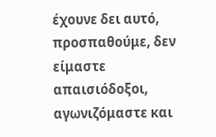έχουνε δει αυτό, προσπαθούμε, δεν είμαστε απαισιόδοξοι, αγωνιζόμαστε και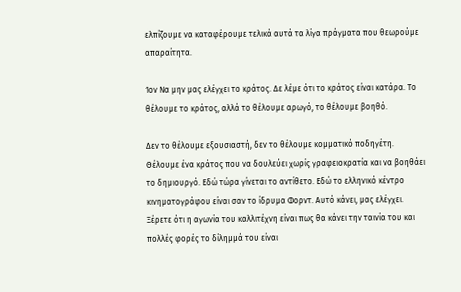ελπίζουμε να καταφέρουμε τελικά αυτά τα λίγα πράγματα που θεωρούμε απαραίτητα.

1ον Να μην μας ελέγχει το κράτος. Δε λέμε ότι το κράτος είναι κατάρα. Το θέλουμε το κράτος, αλλά το θέλουμε αρωγό, το θέλουμε βοηθό.

Δεν το θέλουμε εξουσιαστή, δεν το θέλουμε κομματικό ποδηγέτη. Θέλουμε ένα κράτος που να δουλεύει χωρίς γραφειοκρατία και να βοηθάει το δημιουργό. Εδώ τώρα γίνεται το αντίθετο. Εδώ το ελληνικό κέντρο κινηματογράφου είναι σαν το ίδρυμα Φορντ. Αυτό κάνει, μας ελέγχει. Ξέρετε ότι η αγωνία του καλλιτέχνη είναι πως θα κάνει την ταινία του και πολλές φορές το δίλημμά του είναι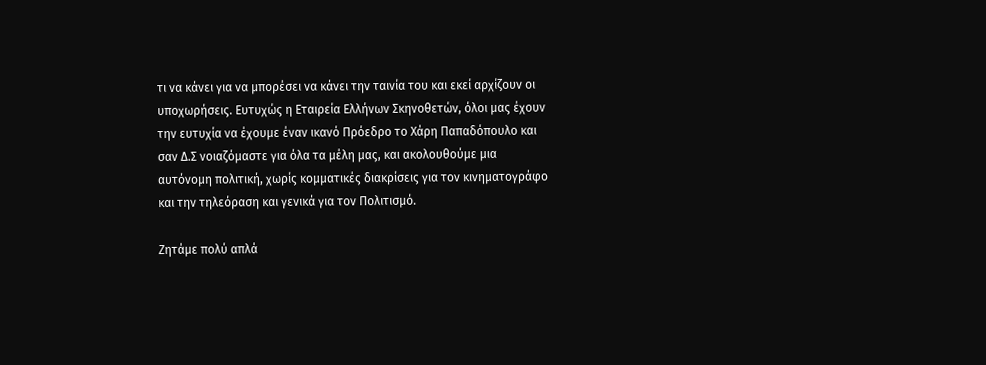τι να κάνει για να μπορέσει να κάνει την ταινία του και εκεί αρχίζουν οι υποχωρήσεις. Ευτυχώς η Εταιρεία Ελλήνων Σκηνοθετών, όλοι μας έχουν την ευτυχία να έχουμε έναν ικανό Πρόεδρο το Χάρη Παπαδόπουλο και σαν Δ.Σ νοιαζόμαστε για όλα τα μέλη μας, και ακολουθούμε μια αυτόνομη πολιτική, χωρίς κομματικές διακρίσεις για τον κινηματογράφο και την τηλεόραση και γενικά για τον Πολιτισμό.

Ζητάμε πολύ απλά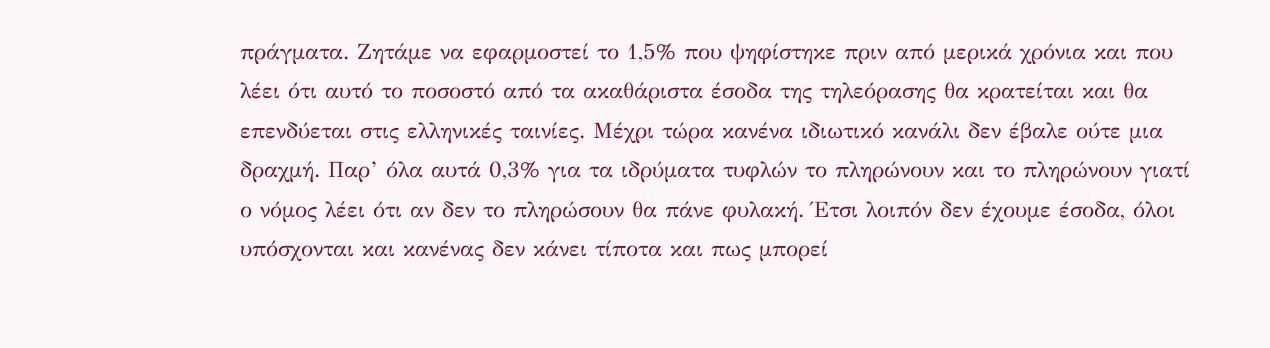πράγματα. Ζητάμε να εφαρμοστεί το 1,5% που ψηφίστηκε πριν από μερικά χρόνια και που λέει ότι αυτό το ποσοστό από τα ακαθάριστα έσοδα της τηλεόρασης θα κρατείται και θα επενδύεται στις ελληνικές ταινίες. Μέχρι τώρα κανένα ιδιωτικό κανάλι δεν έβαλε ούτε μια δραχμή. Παρ’ όλα αυτά 0,3% για τα ιδρύματα τυφλών το πληρώνουν και το πληρώνουν γιατί ο νόμος λέει ότι αν δεν το πληρώσουν θα πάνε φυλακή. Έτσι λοιπόν δεν έχουμε έσοδα, όλοι υπόσχονται και κανένας δεν κάνει τίποτα και πως μπορεί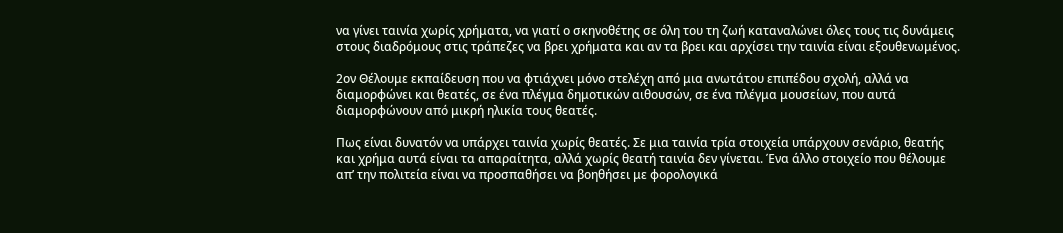να γίνει ταινία χωρίς χρήματα, να γιατί ο σκηνοθέτης σε όλη του τη ζωή καταναλώνει όλες τους τις δυνάμεις στους διαδρόμους στις τράπεζες να βρει χρήματα και αν τα βρει και αρχίσει την ταινία είναι εξουθενωμένος.

2ον Θέλουμε εκπαίδευση που να φτιάχνει μόνο στελέχη από μια ανωτάτου επιπέδου σχολή, αλλά να διαμορφώνει και θεατές, σε ένα πλέγμα δημοτικών αιθουσών, σε ένα πλέγμα μουσείων, που αυτά διαμορφώνουν από μικρή ηλικία τους θεατές.

Πως είναι δυνατόν να υπάρχει ταινία χωρίς θεατές. Σε μια ταινία τρία στοιχεία υπάρχουν σενάριο, θεατής και χρήμα αυτά είναι τα απαραίτητα, αλλά χωρίς θεατή ταινία δεν γίνεται. Ένα άλλο στοιχείο που θέλουμε απ’ την πολιτεία είναι να προσπαθήσει να βοηθήσει με φορολογικά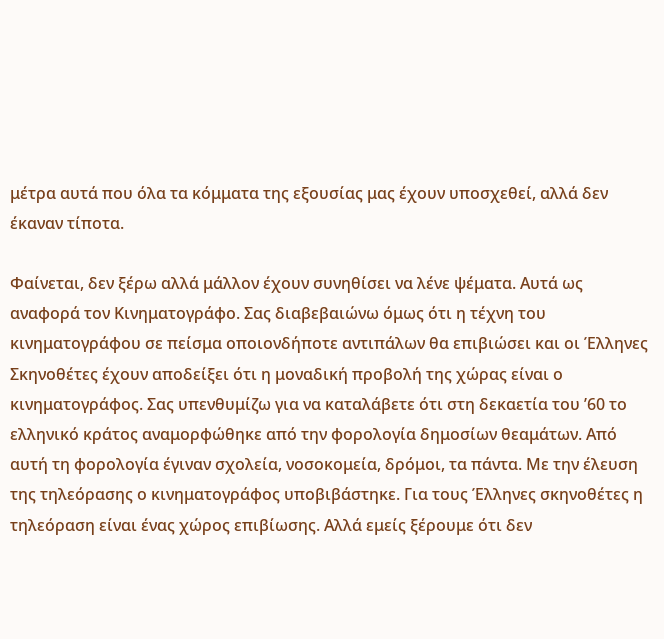μέτρα αυτά που όλα τα κόμματα της εξουσίας μας έχουν υποσχεθεί, αλλά δεν έκαναν τίποτα.

Φαίνεται, δεν ξέρω αλλά μάλλον έχουν συνηθίσει να λένε ψέματα. Αυτά ως αναφορά τον Κινηματογράφο. Σας διαβεβαιώνω όμως ότι η τέχνη του κινηματογράφου σε πείσμα οποιονδήποτε αντιπάλων θα επιβιώσει και οι Έλληνες Σκηνοθέτες έχουν αποδείξει ότι η μοναδική προβολή της χώρας είναι ο κινηματογράφος. Σας υπενθυμίζω για να καταλάβετε ότι στη δεκαετία του ’60 το ελληνικό κράτος αναμορφώθηκε από την φορολογία δημοσίων θεαμάτων. Από αυτή τη φορολογία έγιναν σχολεία, νοσοκομεία, δρόμοι, τα πάντα. Με την έλευση της τηλεόρασης ο κινηματογράφος υποβιβάστηκε. Για τους Έλληνες σκηνοθέτες η τηλεόραση είναι ένας χώρος επιβίωσης. Αλλά εμείς ξέρουμε ότι δεν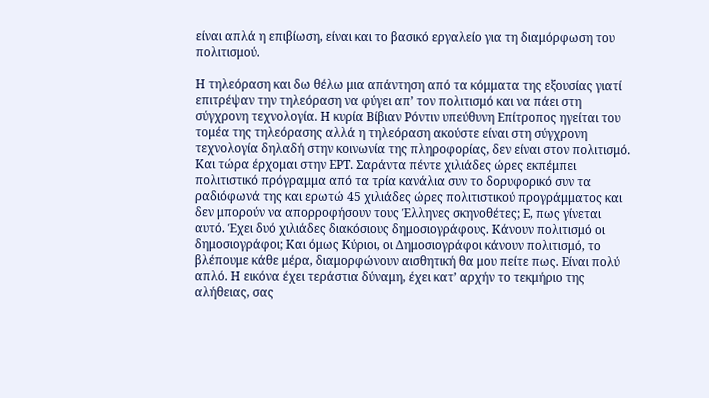είναι απλά η επιβίωση, είναι και το βασικό εργαλείο για τη διαμόρφωση του πολιτισμού.

Η τηλεόραση και δω θέλω μια απάντηση από τα κόμματα της εξουσίας γιατί επιτρέψαν την τηλεόραση να φύγει απ’ τον πολιτισμό και να πάει στη σύγχρονη τεχνολογία. Η κυρία Βίβιαν Ρόντιν υπεύθυνη Επίτροπος ηγείται του τομέα της τηλεόρασης αλλά η τηλεόραση ακούστε είναι στη σύγχρονη τεχνολογία δηλαδή στην κοινωνία της πληροφορίας, δεν είναι στον πολιτισμό. Και τώρα έρχομαι στην ΕΡΤ. Σαράντα πέντε χιλιάδες ώρες εκπέμπει πολιτιστικό πρόγραμμα από τα τρία κανάλια συν το δορυφορικό συν τα ραδιόφωνά της και ερωτώ 45 χιλιάδες ώρες πολιτιστικού προγράμματος και δεν μπορούν να απορροφήσουν τους Έλληνες σκηνοθέτες; Ε, πως γίνεται αυτό. Έχει δυό χιλιάδες διακόσιους δημοσιογράφους. Κάνουν πολιτισμό οι δημοσιογράφοι; Και όμως Κύριοι, οι Δημοσιογράφοι κάνουν πολιτισμό, το βλέπουμε κάθε μέρα, διαμορφώνουν αισθητική θα μου πείτε πως. Είναι πολύ απλό. Η εικόνα έχει τεράστια δύναμη, έχει κατ’ αρχήν το τεκμήριο της αλήθειας, σας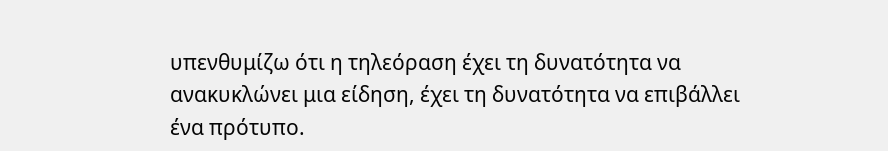υπενθυμίζω ότι η τηλεόραση έχει τη δυνατότητα να ανακυκλώνει μια είδηση, έχει τη δυνατότητα να επιβάλλει ένα πρότυπο.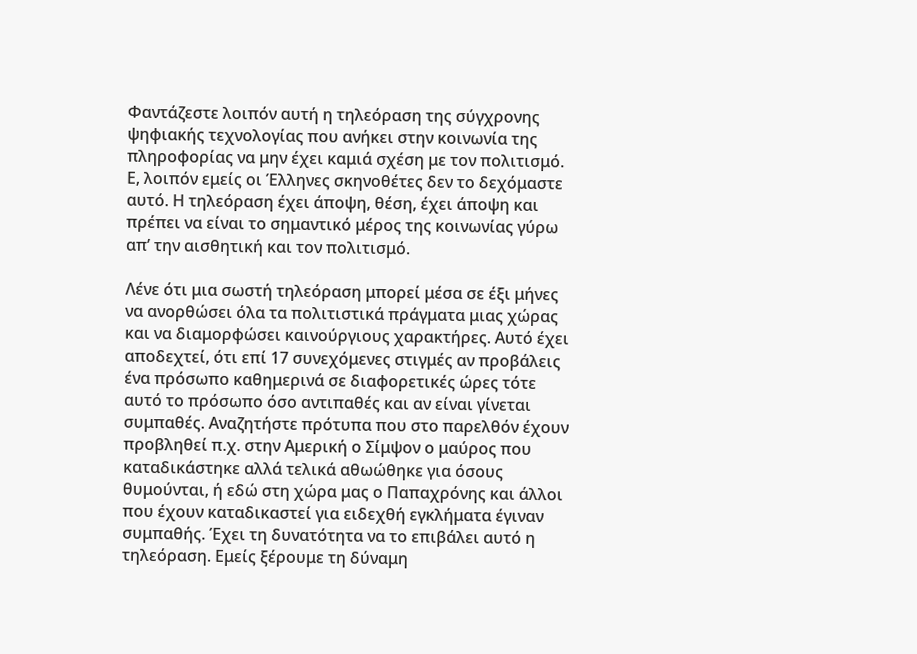Φαντάζεστε λοιπόν αυτή η τηλεόραση της σύγχρονης ψηφιακής τεχνολογίας που ανήκει στην κοινωνία της πληροφορίας να μην έχει καμιά σχέση με τον πολιτισμό. Ε, λοιπόν εμείς οι Έλληνες σκηνοθέτες δεν το δεχόμαστε αυτό. Η τηλεόραση έχει άποψη, θέση, έχει άποψη και πρέπει να είναι το σημαντικό μέρος της κοινωνίας γύρω απ’ την αισθητική και τον πολιτισμό.

Λένε ότι μια σωστή τηλεόραση μπορεί μέσα σε έξι μήνες να ανορθώσει όλα τα πολιτιστικά πράγματα μιας χώρας και να διαμορφώσει καινούργιους χαρακτήρες. Αυτό έχει αποδεχτεί, ότι επί 17 συνεχόμενες στιγμές αν προβάλεις ένα πρόσωπο καθημερινά σε διαφορετικές ώρες τότε αυτό το πρόσωπο όσο αντιπαθές και αν είναι γίνεται συμπαθές. Αναζητήστε πρότυπα που στο παρελθόν έχουν προβληθεί π.χ. στην Αμερική ο Σίμψον ο μαύρος που καταδικάστηκε αλλά τελικά αθωώθηκε για όσους θυμούνται, ή εδώ στη χώρα μας ο Παπαχρόνης και άλλοι που έχουν καταδικαστεί για ειδεχθή εγκλήματα έγιναν συμπαθής. Έχει τη δυνατότητα να το επιβάλει αυτό η τηλεόραση. Εμείς ξέρουμε τη δύναμη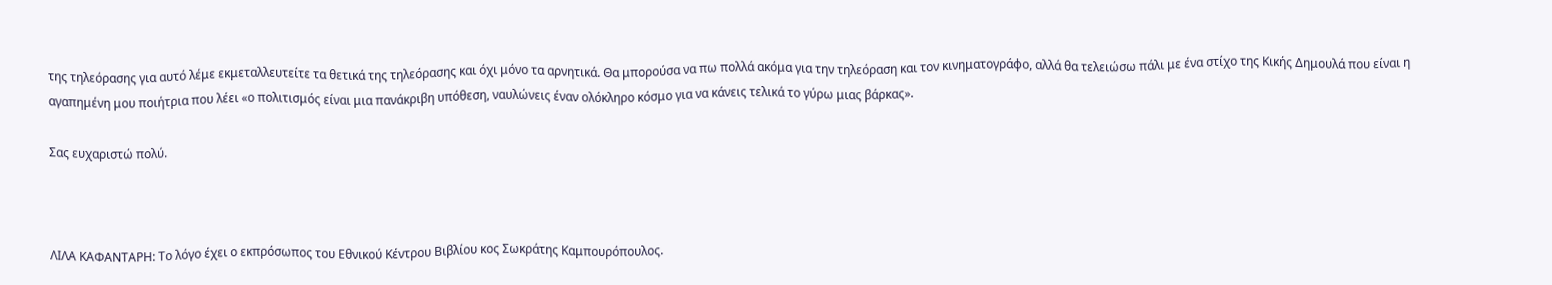της τηλεόρασης για αυτό λέμε εκμεταλλευτείτε τα θετικά της τηλεόρασης και όχι μόνο τα αρνητικά. Θα μπορούσα να πω πολλά ακόμα για την τηλεόραση και τον κινηματογράφο, αλλά θα τελειώσω πάλι με ένα στίχο της Κικής Δημουλά που είναι η αγαπημένη μου ποιήτρια που λέει «ο πολιτισμός είναι μια πανάκριβη υπόθεση, ναυλώνεις έναν ολόκληρο κόσμο για να κάνεις τελικά το γύρω μιας βάρκας».

Σας ευχαριστώ πολύ.



ΛΙΛΑ ΚΑΦΑΝΤΑΡΗ: Το λόγο έχει ο εκπρόσωπος του Εθνικού Κέντρου Βιβλίου κος Σωκράτης Καμπουρόπουλος.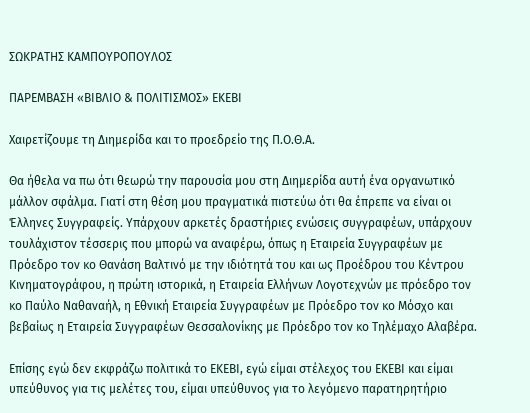ΣΩΚΡΑΤΗΣ ΚΑΜΠΟΥΡΟΠΟΥΛΟΣ

ΠΑΡΕΜΒΑΣΗ «ΒΙΒΛΙΟ & ΠΟΛΙΤΙΣΜΟΣ» ΕΚΕΒΙ

Χαιρετίζουμε τη Διημερίδα και το προεδρείο της Π.Ο.Θ.Α.

Θα ήθελα να πω ότι θεωρώ την παρουσία μου στη Διημερίδα αυτή ένα οργανωτικό μάλλον σφάλμα. Γιατί στη θέση μου πραγματικά πιστεύω ότι θα έπρεπε να είναι οι Έλληνες Συγγραφείς. Υπάρχουν αρκετές δραστήριες ενώσεις συγγραφέων, υπάρχουν τουλάχιστον τέσσερις που μπορώ να αναφέρω, όπως η Εταιρεία Συγγραφέων με Πρόεδρο τον κο Θανάση Βαλτινό με την ιδιότητά του και ως Προέδρου του Κέντρου Κινηματογράφου, η πρώτη ιστορικά, η Εταιρεία Ελλήνων Λογοτεχνών με πρόεδρο τον κο Παύλο Ναθαναήλ, η Εθνική Εταιρεία Συγγραφέων με Πρόεδρο τον κο Μόσχο και βεβαίως η Εταιρεία Συγγραφέων Θεσσαλονίκης με Πρόεδρο τον κο Τηλέμαχο Αλαβέρα.

Επίσης εγώ δεν εκφράζω πολιτικά το ΕΚΕΒΙ, εγώ είμαι στέλεχος του ΕΚΕΒΙ και είμαι υπεύθυνος για τις μελέτες του, είμαι υπεύθυνος για το λεγόμενο παρατηρητήριο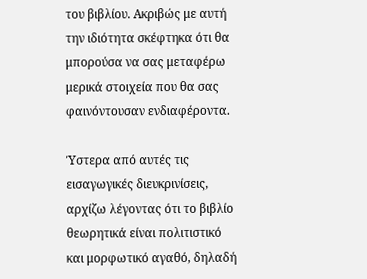του βιβλίου. Ακριβώς με αυτή την ιδιότητα σκέφτηκα ότι θα μπορούσα να σας μεταφέρω μερικά στοιχεία που θα σας φαινόντουσαν ενδιαφέροντα.

Ύστερα από αυτές τις εισαγωγικές διευκρινίσεις, αρχίζω λέγοντας ότι το βιβλίο θεωρητικά είναι πολιτιστικό και μορφωτικό αγαθό, δηλαδή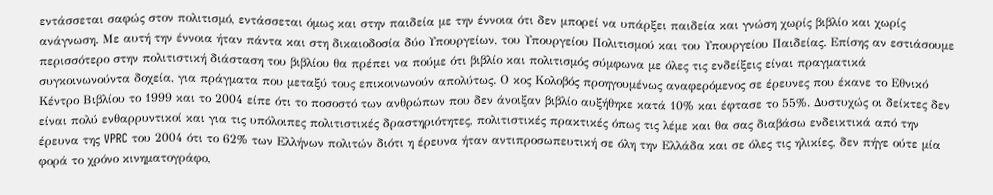εντάσσεται σαφώς στον πολιτισμό, εντάσσεται όμως και στην παιδεία με την έννοια ότι δεν μπορεί να υπάρξει παιδεία και γνώση χωρίς βιβλίο και χωρίς ανάγνωση. Με αυτή την έννοια ήταν πάντα και στη δικαιοδοσία δύο Υπουργείων, του Υπουργείου Πολιτισμού και του Υπουργείου Παιδείας. Επίσης αν εστιάσουμε περισσότερο στην πολιτιστική διάσταση του βιβλίου θα πρέπει να πούμε ότι βιβλίο και πολιτισμός σύμφωνα με όλες τις ενδείξεις είναι πραγματικά συγκοινωνούντα δοχεία, για πράγματα που μεταξύ τους επικοινωνούν απολύτως. Ο κος Κολοβός προηγουμένως αναφερόμενος σε έρευνες που έκανε το Εθνικό Κέντρο Βιβλίου το 1999 και το 2004 είπε ότι το ποσοστό των ανθρώπων που δεν άνοιξαν βιβλίο αυξήθηκε κατά 10% και έφτασε το 55%. Δυστυχώς οι δείκτες δεν είναι πολύ ενθαρρυντικοί και για τις υπόλοιπες πολιτιστικές δραστηριότητες, πολιτιστικές πρακτικές όπως τις λέμε και θα σας διαβάσω ενδεικτικά από την έρευνα της VPRC του 2004 ότι το 62% των Ελλήνων πολιτών διότι η έρευνα ήταν αντιπροσωπευτική σε όλη την Ελλάδα και σε όλες τις ηλικίες, δεν πήγε ούτε μία φορά το χρόνο κινηματογράφο,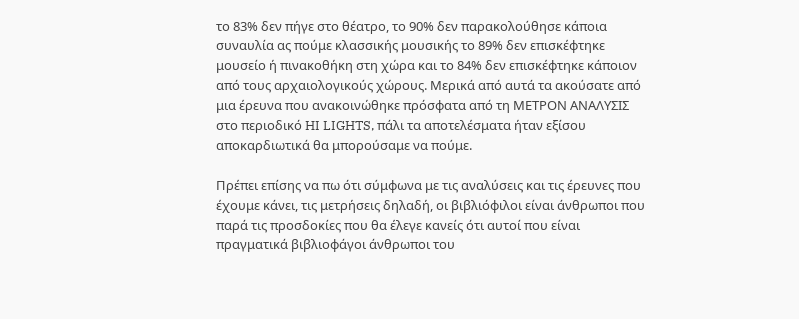το 83% δεν πήγε στο θέατρο, το 90% δεν παρακολούθησε κάποια συναυλία ας πούμε κλασσικής μουσικής το 89% δεν επισκέφτηκε μουσείο ή πινακοθήκη στη χώρα και το 84% δεν επισκέφτηκε κάποιον από τους αρχαιολογικούς χώρους. Μερικά από αυτά τα ακούσατε από μια έρευνα που ανακοινώθηκε πρόσφατα από τη ΜΕΤΡΟΝ ΑΝΑΛΥΣΙΣ στο περιοδικό HI LIGHTS, πάλι τα αποτελέσματα ήταν εξίσου αποκαρδιωτικά θα μπορούσαμε να πούμε.

Πρέπει επίσης να πω ότι σύμφωνα με τις αναλύσεις και τις έρευνες που έχουμε κάνει, τις μετρήσεις δηλαδή, οι βιβλιόφιλοι είναι άνθρωποι που παρά τις προσδοκίες που θα έλεγε κανείς ότι αυτοί που είναι πραγματικά βιβλιοφάγοι άνθρωποι του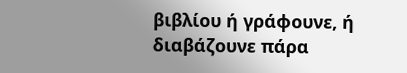βιβλίου ή γράφουνε, ή διαβάζουνε πάρα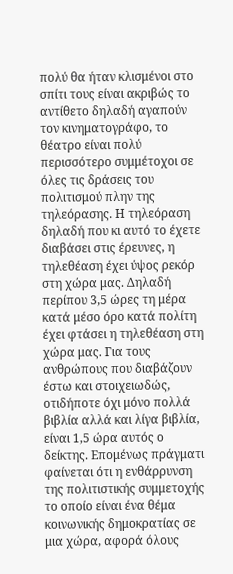πολύ θα ήταν κλισμένοι στο σπίτι τους είναι ακριβώς το αντίθετο δηλαδή αγαπούν τον κινηματογράφο, το θέατρο είναι πολύ περισσότερο συμμέτοχοι σε όλες τις δράσεις του πολιτισμού πλην της τηλεόρασης. Η τηλεόραση δηλαδή που κι αυτό το έχετε διαβάσει στις έρευνες, η τηλεθέαση έχει ύψος ρεκόρ στη χώρα μας. Δηλαδή περίπου 3,5 ώρες τη μέρα κατά μέσο όρο κατά πολίτη έχει φτάσει η τηλεθέαση στη χώρα μας. Για τους ανθρώπους που διαβάζουν έστω και στοιχειωδώς, οτιδήποτε όχι μόνο πολλά βιβλία αλλά και λίγα βιβλία, είναι 1,5 ώρα αυτός ο δείκτης. Επομένως πράγματι φαίνεται ότι η ενθάρρυνση της πολιτιστικής συμμετοχής το οποίο είναι ένα θέμα κοινωνικής δημοκρατίας σε μια χώρα, αφορά όλους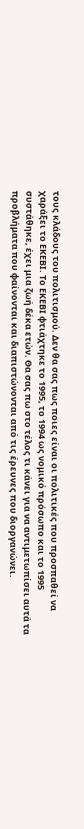τους κλάδους του πολιτισμού. Δεν θα σας πως ποιες είναι οι πολιτικές που προσπαθεί να χαράξει το ΕΚΕΒΙ. Το ΕΚΕΒΙ φτιάχτηκε το 1995, το 1994 ως νομικό πρόσωπο και το 1995 συστάθηκε, έχει μια ζωή δέκα ετών. Θα σας πω στο τέλος τι κάνει για να αντιμετωπίσει αυτά τα προβλήματα που φαίνονται και διαπιστώνονται από τις έρευνες που διοργανώνει.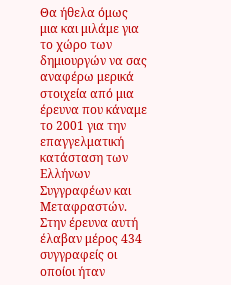Θα ήθελα όμως μια και μιλάμε για το χώρο των δημιουργών να σας αναφέρω μερικά στοιχεία από μια έρευνα που κάναμε το 2001 για την επαγγελματική κατάσταση των Ελλήνων Συγγραφέων και Μεταφραστών. Στην έρευνα αυτή έλαβαν μέρος 434 συγγραφείς οι οποίοι ήταν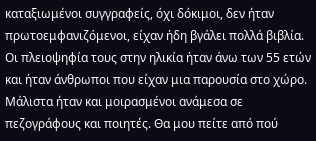καταξιωμένοι συγγραφείς, όχι δόκιμοι, δεν ήταν πρωτοεμφανιζόμενοι, είχαν ήδη βγάλει πολλά βιβλία. Οι πλειοψηφία τους στην ηλικία ήταν άνω των 55 ετών και ήταν άνθρωποι που είχαν μια παρουσία στο χώρο. Μάλιστα ήταν και μοιρασμένοι ανάμεσα σε πεζογράφους και ποιητές. Θα μου πείτε από πού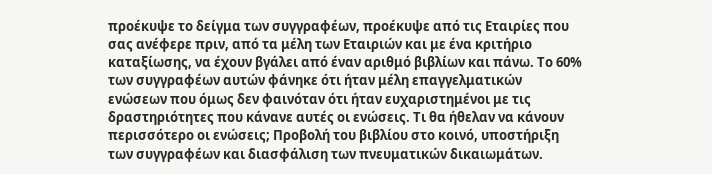προέκυψε το δείγμα των συγγραφέων, προέκυψε από τις Εταιρίες που σας ανέφερε πριν, από τα μέλη των Εταιριών και με ένα κριτήριο καταξίωσης, να έχουν βγάλει από έναν αριθμό βιβλίων και πάνω. Το 60% των συγγραφέων αυτών φάνηκε ότι ήταν μέλη επαγγελματικών ενώσεων που όμως δεν φαινόταν ότι ήταν ευχαριστημένοι με τις δραστηριότητες που κάνανε αυτές οι ενώσεις. Τι θα ήθελαν να κάνουν περισσότερο οι ενώσεις; Προβολή του βιβλίου στο κοινό, υποστήριξη των συγγραφέων και διασφάλιση των πνευματικών δικαιωμάτων.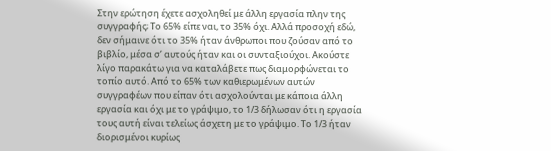Στην ερώτηση έχετε ασχοληθεί με άλλη εργασία πλην της συγγραφής; Το 65% είπε ναι, το 35% όχι. Αλλά προσοχή εδώ, δεν σήμαινε ότι το 35% ήταν άνθρωποι που ζούσαν από το βιβλίο, μέσα σ’ αυτούς ήταν και οι συνταξιούχοι. Ακούστε λίγο παρακάτω για να καταλάβετε πως διαμορφώνεται το τοπίο αυτό. Από το 65% των καθιερωμένων αυτών συγγραφέων που είπαν ότι ασχολούνται με κάποια άλλη εργασία και όχι με το γράψιμο, το 1/3 δήλωσαν ότι η εργασία τους αυτή είναι τελείως άσχετη με το γράψιμο. Το 1/3 ήταν διορισμένοι κυρίως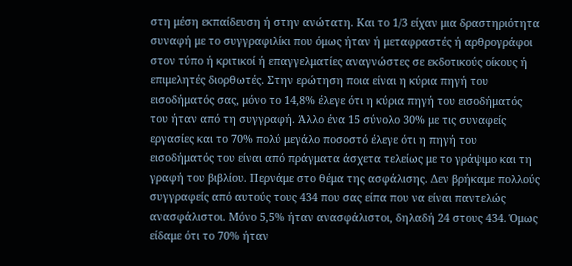στη μέση εκπαίδευση ή στην ανώτατη. Και το 1/3 είχαν μια δραστηριότητα συναφή με το συγγραφιλίκι που όμως ήταν ή μεταφραστές ή αρθρογράφοι στον τύπο ή κριτικοί ή επαγγελματίες αναγνώστες σε εκδοτικούς οίκους ή επιμελητές διορθωτές. Στην ερώτηση ποια είναι η κύρια πηγή του εισοδήματός σας, μόνο το 14,8% έλεγε ότι η κύρια πηγή του εισοδήματός του ήταν από τη συγγραφή. Άλλο ένα 15 σύνολο 30% με τις συναφείς εργασίες και το 70% πολύ μεγάλο ποσοστό έλεγε ότι η πηγή του εισοδήματός του είναι από πράγματα άσχετα τελείως με το γράψιμο και τη γραφή του βιβλίου. Περνάμε στο θέμα της ασφάλισης. Δεν βρήκαμε πολλούς συγγραφείς από αυτούς τους 434 που σας είπα που να είναι παντελώς ανασφάλιστοι. Μόνο 5,5% ήταν ανασφάλιστοι, δηλαδή 24 στους 434. Όμως είδαμε ότι το 70% ήταν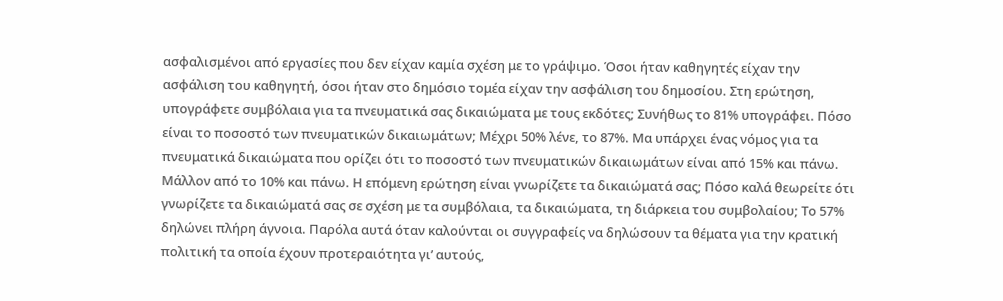ασφαλισμένοι από εργασίες που δεν είχαν καμία σχέση με το γράψιμο. Όσοι ήταν καθηγητές είχαν την ασφάλιση του καθηγητή, όσοι ήταν στο δημόσιο τομέα είχαν την ασφάλιση του δημοσίου. Στη ερώτηση, υπογράφετε συμβόλαια για τα πνευματικά σας δικαιώματα με τους εκδότες; Συνήθως το 81% υπογράφει. Πόσο είναι το ποσοστό των πνευματικών δικαιωμάτων; Μέχρι 50% λένε, το 87%. Μα υπάρχει ένας νόμος για τα πνευματικά δικαιώματα που ορίζει ότι το ποσοστό των πνευματικών δικαιωμάτων είναι από 15% και πάνω. Μάλλον από το 10% και πάνω. Η επόμενη ερώτηση είναι γνωρίζετε τα δικαιώματά σας; Πόσο καλά θεωρείτε ότι γνωρίζετε τα δικαιώματά σας σε σχέση με τα συμβόλαια, τα δικαιώματα, τη διάρκεια του συμβολαίου; Το 57% δηλώνει πλήρη άγνοια. Παρόλα αυτά όταν καλούνται οι συγγραφείς να δηλώσουν τα θέματα για την κρατική πολιτική τα οποία έχουν προτεραιότητα γι’ αυτούς,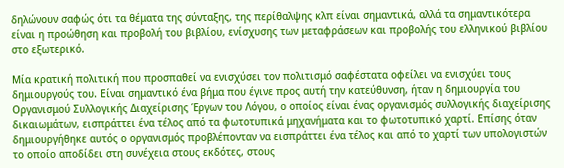δηλώνουν σαφώς ότι τα θέματα της σύνταξης, της περίθαλψης κλπ είναι σημαντικά, αλλά τα σημαντικότερα είναι η προώθηση και προβολή του βιβλίου, ενίσχυσης των μεταφράσεων και προβολής του ελληνικού βιβλίου στο εξωτερικό.

Μία κρατική πολιτική που προσπαθεί να ενισχύσει τον πολιτισμό σαφέστατα οφείλει να ενισχύει τους δημιουργούς του. Είναι σημαντικό ένα βήμα που έγινε προς αυτή την κατεύθυνση, ήταν η δημιουργία του Οργανισμού Συλλογικής Διαχείρισης Έργων του Λόγου, ο οποίος είναι ένας οργανισμός συλλογικής διαχείρισης δικαιωμάτων, εισπράττει ένα τέλος από τα φωτοτυπικά μηχανήματα και το φωτοτυπικό χαρτί. Επίσης όταν δημιουργήθηκε αυτός ο οργανισμός προβλέπονταν να εισπράττει ένα τέλος και από το χαρτί των υπολογιστών το οποίο αποδίδει στη συνέχεια στους εκδότες, στους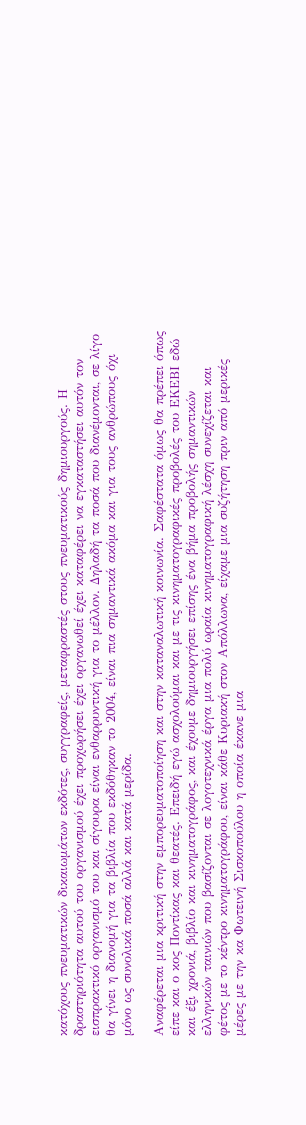κατόχους πνευματικών δικαιωμάτων εκδότες, συγγραφείς, μεταφραστές στους πνευματικούς δημιουργούς. Η δραστηριότητα αυτού του οργανισμού έχει προχωρήσει έχει οργανωθεί έχει καταφέρει να εγκαταστήσει αυτόν τον εισπρακτικό οργανισμό του και σίγουρα είναι ενθαρρυντική για το μέλλον. Δηλαδή τα ποσά που διανέμονται, σε λίγο θα γίνει η διανομή για τα βιβλία που εκδόθηκαν το 2004, είναι πια σημαντικά ακόμα και για τους ανθρώπους όχι μόνο ως συνολικά ποσά αλλά και κατά μερίδα.

Αναφέρεται μια κριτική στην εμπορευματοποίηση και στην καταναλωτική κοινωνία. Σαφέστατα όμως θα πρέπει όπως είπε και ο κος Ποντίκας και θεατές. Επειδή εγώ ασχολούμαι και με τις κινηματογραφικές προβολές του ΕΚΕΒΙ εδώ και έξι χρονιά, βιβλίο και κινηματογράφος, και έχουμε δημιουργήσει επίσης ένα βήμα προβολής σημαντικών ελληνικών ταινιών που βασίζονται σε λογοτεχνικά έργα μια πολύ ωραία κινηματογραφική λέσχη συνεχίζεται και φέτος με το κέντρο κινηματογράφου, είναι κάθε Κυριακή στον Απόλλωνα, είχαμε μια συζήτηση πριν από μερικές μέρες με την κα Φωτεινή Σισκοπούλου η οποία έκανε μια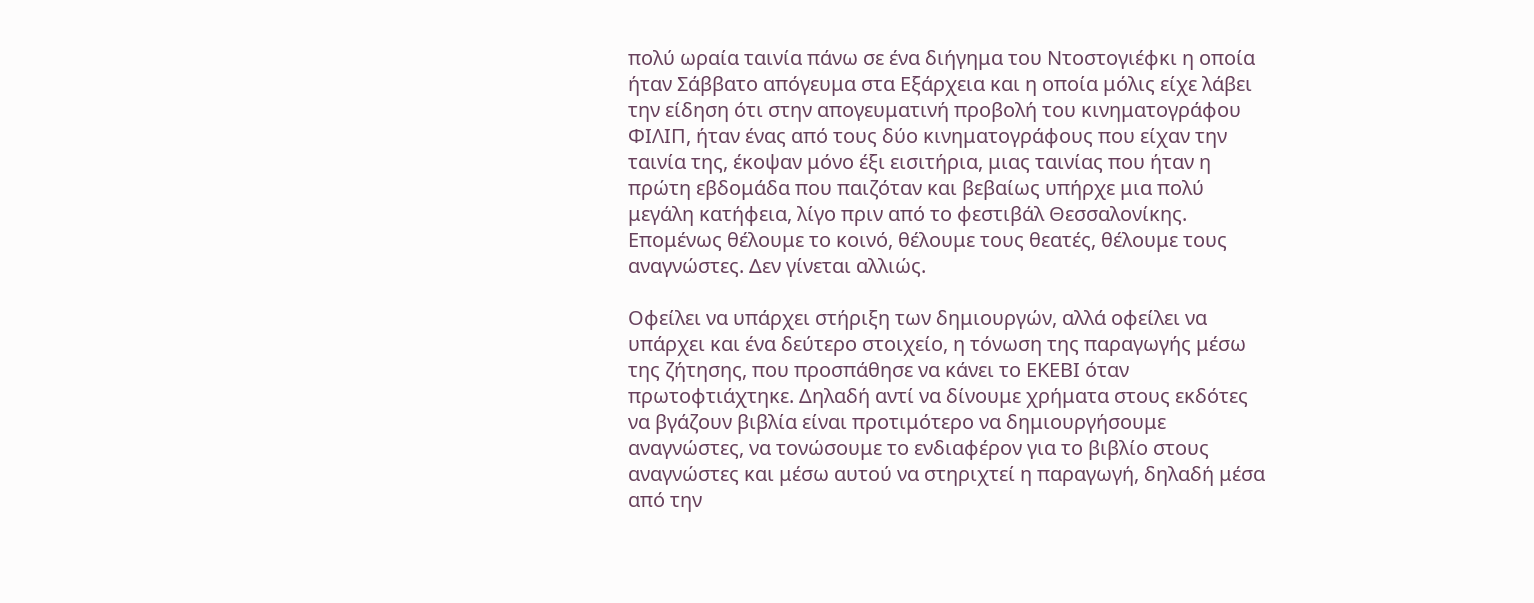πολύ ωραία ταινία πάνω σε ένα διήγημα του Ντοστογιέφκι η οποία ήταν Σάββατο απόγευμα στα Εξάρχεια και η οποία μόλις είχε λάβει την είδηση ότι στην απογευματινή προβολή του κινηματογράφου ΦΙΛΙΠ, ήταν ένας από τους δύο κινηματογράφους που είχαν την ταινία της, έκοψαν μόνο έξι εισιτήρια, μιας ταινίας που ήταν η πρώτη εβδομάδα που παιζόταν και βεβαίως υπήρχε μια πολύ μεγάλη κατήφεια, λίγο πριν από το φεστιβάλ Θεσσαλονίκης. Επομένως θέλουμε το κοινό, θέλουμε τους θεατές, θέλουμε τους αναγνώστες. Δεν γίνεται αλλιώς.

Οφείλει να υπάρχει στήριξη των δημιουργών, αλλά οφείλει να υπάρχει και ένα δεύτερο στοιχείο, η τόνωση της παραγωγής μέσω της ζήτησης, που προσπάθησε να κάνει το ΕΚΕΒΙ όταν πρωτοφτιάχτηκε. Δηλαδή αντί να δίνουμε χρήματα στους εκδότες να βγάζουν βιβλία είναι προτιμότερο να δημιουργήσουμε αναγνώστες, να τονώσουμε το ενδιαφέρον για το βιβλίο στους αναγνώστες και μέσω αυτού να στηριχτεί η παραγωγή, δηλαδή μέσα από την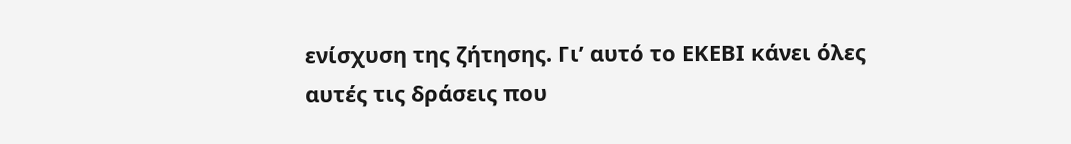ενίσχυση της ζήτησης. Γι’ αυτό το ΕΚΕΒΙ κάνει όλες αυτές τις δράσεις που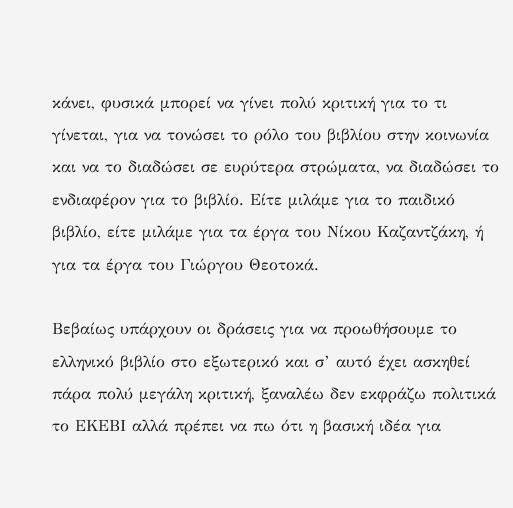κάνει, φυσικά μπορεί να γίνει πολύ κριτική για το τι γίνεται, για να τονώσει το ρόλο του βιβλίου στην κοινωνία και να το διαδώσει σε ευρύτερα στρώματα, να διαδώσει το ενδιαφέρον για το βιβλίο. Είτε μιλάμε για το παιδικό βιβλίο, είτε μιλάμε για τα έργα του Νίκου Καζαντζάκη, ή για τα έργα του Γιώργου Θεοτοκά.

Βεβαίως υπάρχουν οι δράσεις για να προωθήσουμε το ελληνικό βιβλίο στο εξωτερικό και σ’ αυτό έχει ασκηθεί πάρα πολύ μεγάλη κριτική, ξαναλέω δεν εκφράζω πολιτικά το ΕΚΕΒΙ αλλά πρέπει να πω ότι η βασική ιδέα για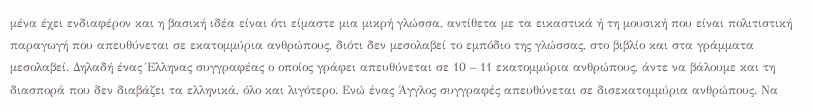μένα έχει ενδιαφέρον και η βασική ιδέα είναι ότι είμαστε μια μικρή γλώσσα, αντίθετα με τα εικαστικά ή τη μουσική που είναι πολιτιστική παραγωγή που απευθύνεται σε εκατομμύρια ανθρώπους, διότι δεν μεσολαβεί το εμπόδιο της γλώσσας, στο βιβλίο και στα γράμματα μεσολαβεί. Δηλαδή ένας Έλληνας συγγραφέας ο οποίος γράφει απευθύνεται σε 10 – 11 εκατομμύρια ανθρώπους, άντε να βάλουμε και τη διασπορά που δεν διαβάζει τα ελληνικά, όλο και λιγότερο. Ενώ ένας Άγγλος συγγραφές απευθύνεται σε δισεκατομμύρια ανθρώπους. Να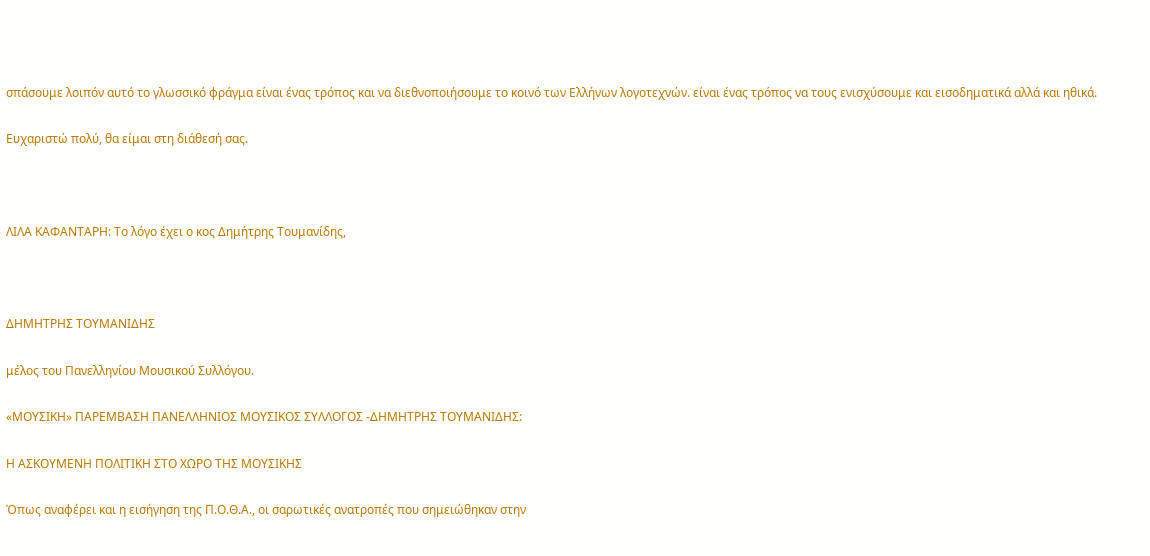σπάσουμε λοιπόν αυτό το γλωσσικό φράγμα είναι ένας τρόπος και να διεθνοποιήσουμε το κοινό των Ελλήνων λογοτεχνών. είναι ένας τρόπος να τους ενισχύσουμε και εισοδηματικά αλλά και ηθικά.

Ευχαριστώ πολύ, θα είμαι στη διάθεσή σας.



ΛΙΛΑ ΚΑΦΑΝΤΑΡΗ: Το λόγο έχει ο κος Δημήτρης Τουμανίδης,



ΔΗΜΗΤΡΗΣ ΤΟΥΜΑΝΙΔΗΣ

μέλος του Πανελληνίου Μουσικού Συλλόγου.

«ΜΟΥΣΙΚΗ» ΠΑΡΕΜΒΑΣΗ ΠΑΝΕΛΛΗΝΙΟΣ ΜΟΥΣΙΚΟΣ ΣΥΛΛΟΓΟΣ -ΔΗΜΗΤΡΗΣ ΤΟΥΜΑΝΙΔΗΣ:

Η ΑΣΚΟΥΜΕΝΗ ΠΟΛΙΤΙΚΗ ΣΤΟ ΧΩΡΟ ΤΗΣ ΜΟΥΣΙΚΗΣ

Όπως αναφέρει και η εισήγηση της Π.Ο.Θ.Α., οι σαρωτικές ανατροπές που σημειώθηκαν στην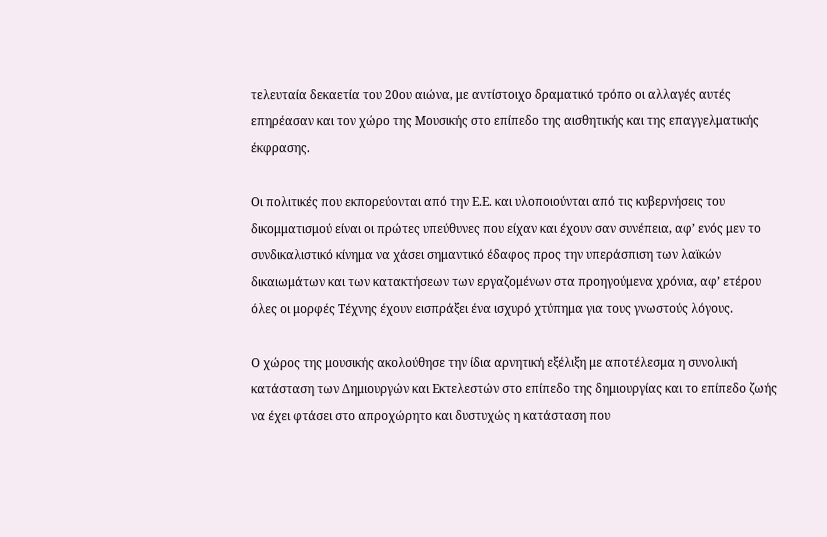τελευταία δεκαετία του 20ου αιώνα, με αντίστοιχο δραματικό τρόπο οι αλλαγές αυτές επηρέασαν και τον χώρο της Μουσικής στο επίπεδο της αισθητικής και της επαγγελματικής έκφρασης.

Οι πολιτικές που εκπορεύονται από την Ε.Ε. και υλοποιούνται από τις κυβερνήσεις του δικομματισμού είναι οι πρώτες υπεύθυνες που είχαν και έχουν σαν συνέπεια, αφ’ ενός μεν το συνδικαλιστικό κίνημα να χάσει σημαντικό έδαφος προς την υπεράσπιση των λαϊκών δικαιωμάτων και των κατακτήσεων των εργαζομένων στα προηγούμενα χρόνια, αφ’ ετέρου όλες οι μορφές Τέχνης έχουν εισπράξει ένα ισχυρό χτύπημα για τους γνωστούς λόγους.

Ο χώρος της μουσικής ακολούθησε την ίδια αρνητική εξέλιξη με αποτέλεσμα η συνολική κατάσταση των Δημιουργών και Εκτελεστών στο επίπεδο της δημιουργίας και το επίπεδο ζωής να έχει φτάσει στο απροχώρητο και δυστυχώς η κατάσταση που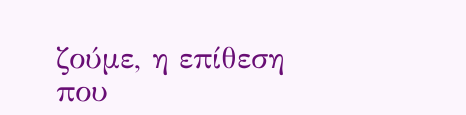ζούμε, η επίθεση που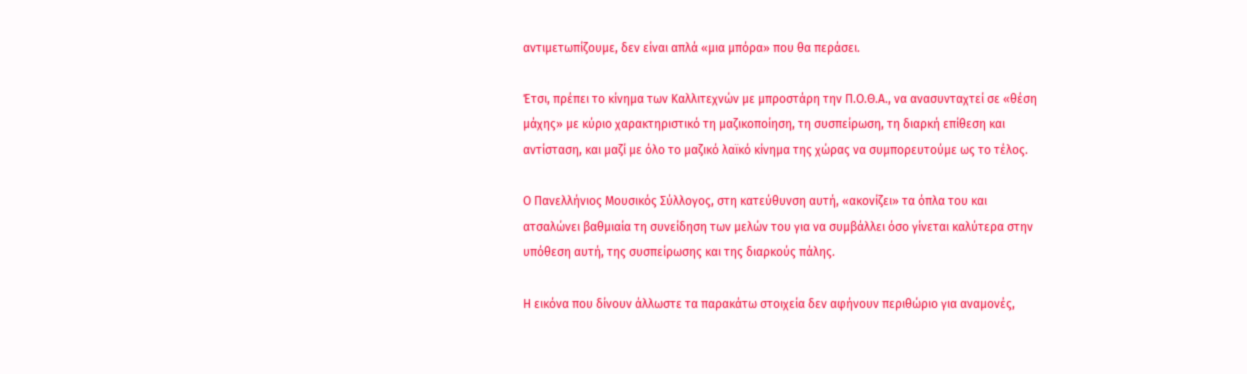αντιμετωπίζουμε, δεν είναι απλά «μια μπόρα» που θα περάσει.

Έτσι, πρέπει το κίνημα των Καλλιτεχνών με μπροστάρη την Π.Ο.Θ.Α., να ανασυνταχτεί σε «θέση μάχης» με κύριο χαρακτηριστικό τη μαζικοποίηση, τη συσπείρωση, τη διαρκή επίθεση και αντίσταση, και μαζί με όλο το μαζικό λαϊκό κίνημα της χώρας να συμπορευτούμε ως το τέλος.

Ο Πανελλήνιος Μουσικός Σύλλογος, στη κατεύθυνση αυτή, «ακονίζει» τα όπλα του και ατσαλώνει βαθμιαία τη συνείδηση των μελών του για να συμβάλλει όσο γίνεται καλύτερα στην υπόθεση αυτή, της συσπείρωσης και της διαρκούς πάλης.

Η εικόνα που δίνουν άλλωστε τα παρακάτω στοιχεία δεν αφήνουν περιθώριο για αναμονές,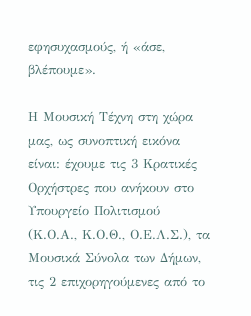εφησυχασμούς, ή «άσε, βλέπουμε».

Η Μουσική Τέχνη στη χώρα μας, ως συνοπτική εικόνα είναι: έχουμε τις 3 Κρατικές Ορχήστρες που ανήκουν στο Υπουργείο Πολιτισμού (Κ.Ο.Α., Κ.Ο.Θ., Ο.Ε.Λ.Σ.), τα Μουσικά Σύνολα των Δήμων, τις 2 επιχορηγούμενες από το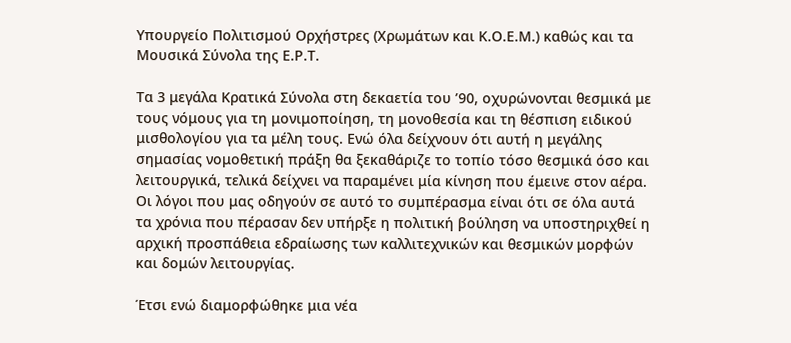Υπουργείο Πολιτισμού Ορχήστρες (Χρωμάτων και Κ.Ο.Ε.Μ.) καθώς και τα Μουσικά Σύνολα της Ε.Ρ.Τ.

Τα 3 μεγάλα Κρατικά Σύνολα στη δεκαετία του ’90, οχυρώνονται θεσμικά με τους νόμους για τη μονιμοποίηση, τη μονοθεσία και τη θέσπιση ειδικού μισθολογίου για τα μέλη τους. Ενώ όλα δείχνουν ότι αυτή η μεγάλης σημασίας νομοθετική πράξη θα ξεκαθάριζε το τοπίο τόσο θεσμικά όσο και λειτουργικά, τελικά δείχνει να παραμένει μία κίνηση που έμεινε στον αέρα. Οι λόγοι που μας οδηγούν σε αυτό το συμπέρασμα είναι ότι σε όλα αυτά τα χρόνια που πέρασαν δεν υπήρξε η πολιτική βούληση να υποστηριχθεί η αρχική προσπάθεια εδραίωσης των καλλιτεχνικών και θεσμικών μορφών και δομών λειτουργίας.

Έτσι ενώ διαμορφώθηκε μια νέα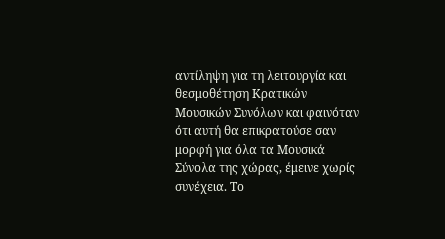αντίληψη για τη λειτουργία και θεσμοθέτηση Κρατικών Μουσικών Συνόλων και φαινόταν ότι αυτή θα επικρατούσε σαν μορφή για όλα τα Μουσικά Σύνολα της χώρας, έμεινε χωρίς συνέχεια. Το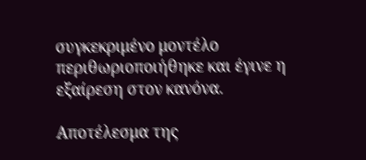συγκεκριμένο μοντέλο περιθωριοποιήθηκε και έγινε η εξαίρεση στον κανόνα.

Αποτέλεσμα της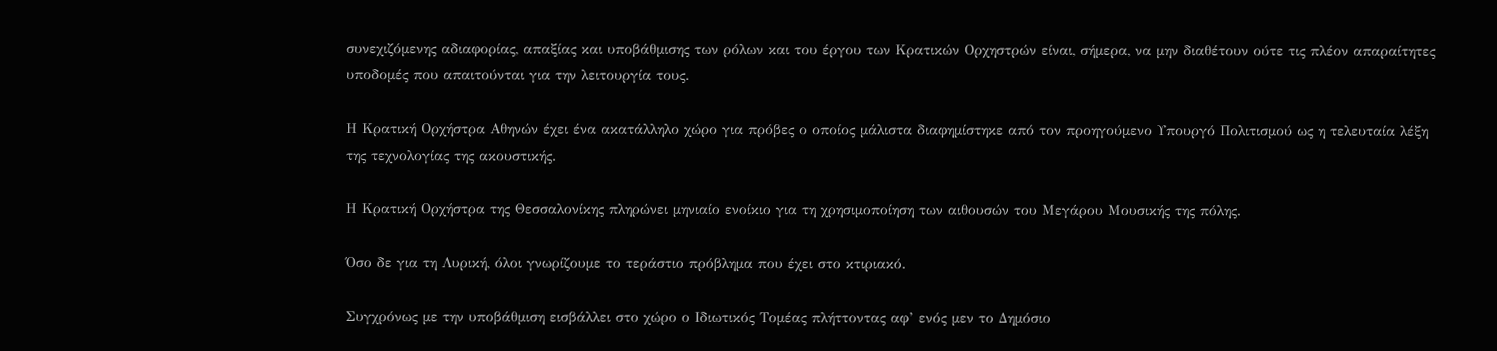συνεχιζόμενης αδιαφορίας, απαξίας και υποβάθμισης των ρόλων και του έργου των Κρατικών Ορχηστρών είναι, σήμερα, να μην διαθέτουν ούτε τις πλέον απαραίτητες υποδομές που απαιτούνται για την λειτουργία τους.

Η Κρατική Ορχήστρα Αθηνών έχει ένα ακατάλληλο χώρο για πρόβες ο οποίος μάλιστα διαφημίστηκε από τον προηγούμενο Υπουργό Πολιτισμού ως η τελευταία λέξη της τεχνολογίας της ακουστικής.

Η Κρατική Ορχήστρα της Θεσσαλονίκης πληρώνει μηνιαίο ενοίκιο για τη χρησιμοποίηση των αιθουσών του Μεγάρου Μουσικής της πόλης.

Όσο δε για τη Λυρική, όλοι γνωρίζουμε το τεράστιο πρόβλημα που έχει στο κτιριακό.

Συγχρόνως με την υποβάθμιση εισβάλλει στο χώρο ο Ιδιωτικός Τομέας πλήττοντας αφ’ ενός μεν το Δημόσιο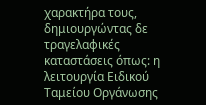χαρακτήρα τους, δημιουργώντας δε τραγελαφικές καταστάσεις όπως: η λειτουργία Ειδικού Ταμείου Οργάνωσης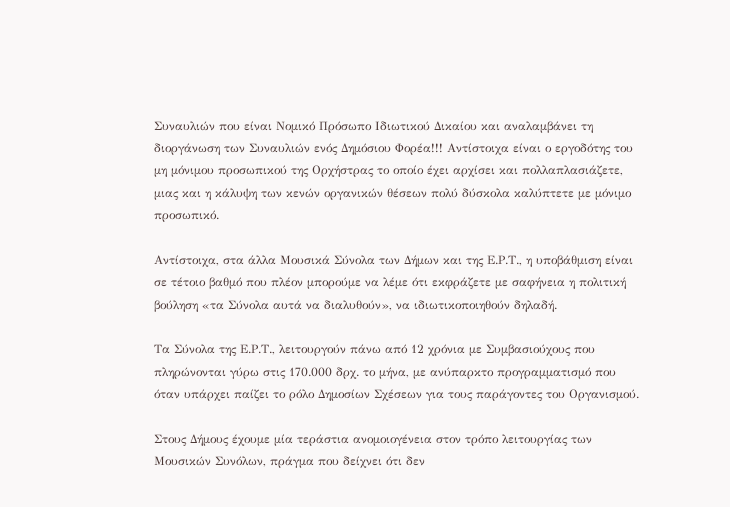Συναυλιών που είναι Νομικό Πρόσωπο Ιδιωτικού Δικαίου και αναλαμβάνει τη διοργάνωση των Συναυλιών ενός Δημόσιου Φορέα!!! Αντίστοιχα είναι ο εργοδότης του μη μόνιμου προσωπικού της Ορχήστρας το οποίο έχει αρχίσει και πολλαπλασιάζετε, μιας και η κάλυψη των κενών οργανικών θέσεων πολύ δύσκολα καλύπτετε με μόνιμο προσωπικό.

Αντίστοιχα, στα άλλα Μουσικά Σύνολα των Δήμων και της Ε.Ρ.Τ., η υποβάθμιση είναι σε τέτοιο βαθμό που πλέον μπορούμε να λέμε ότι εκφράζετε με σαφήνεια η πολιτική βούληση «τα Σύνολα αυτά να διαλυθούν», να ιδιωτικοποιηθούν δηλαδή.

Τα Σύνολα της Ε.Ρ.Τ., λειτουργούν πάνω από 12 χρόνια με Συμβασιούχους που πληρώνονται γύρω στις 170.000 δρχ. το μήνα, με ανύπαρκτο προγραμματισμό που όταν υπάρχει παίζει το ρόλο Δημοσίων Σχέσεων για τους παράγοντες του Οργανισμού.

Στους Δήμους έχουμε μία τεράστια ανομοιογένεια στον τρόπο λειτουργίας των Μουσικών Συνόλων, πράγμα που δείχνει ότι δεν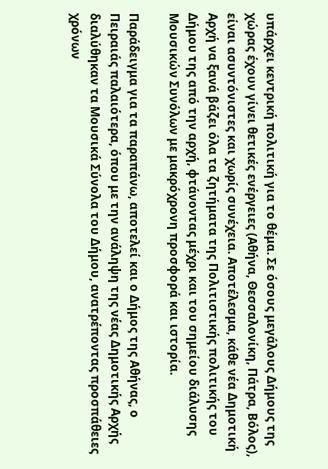υπάρχει κεντρική πολιτική για το θέμα. Σε όσους μεγάλους Δήμους της χώρας έχουν γίνει θετικές ενέργειες (Αθήνα, Θεσσαλονίκη, Πάτρα, Βόλος), είναι ασυντόνιστες και χωρίς συνέχεια. Αποτέλεσμα, κάθε νέα Δημοτική Αρχή να ξανά βάζει όλα τα ζητήματα της Πολιτιστικής πολιτικής του Δήμου της από την αρχή, φτάνοντας μέχρι και του σημείου διάλυσης Μουσικών Συνόλων με μακρόχρονη προσφορά και ιστορία.

Παράδειγμα για τα παραπάνω, αποτελεί και ο Δήμος της Αθήνας, ο Πειραιάς παλαιότερα, όπου με την ανάληψη της νέας Δημοτικής Αρχής διαλύθηκαν τα Μουσικά Σύνολα του Δήμου, ανατρέποντας προσπάθειες χρόνων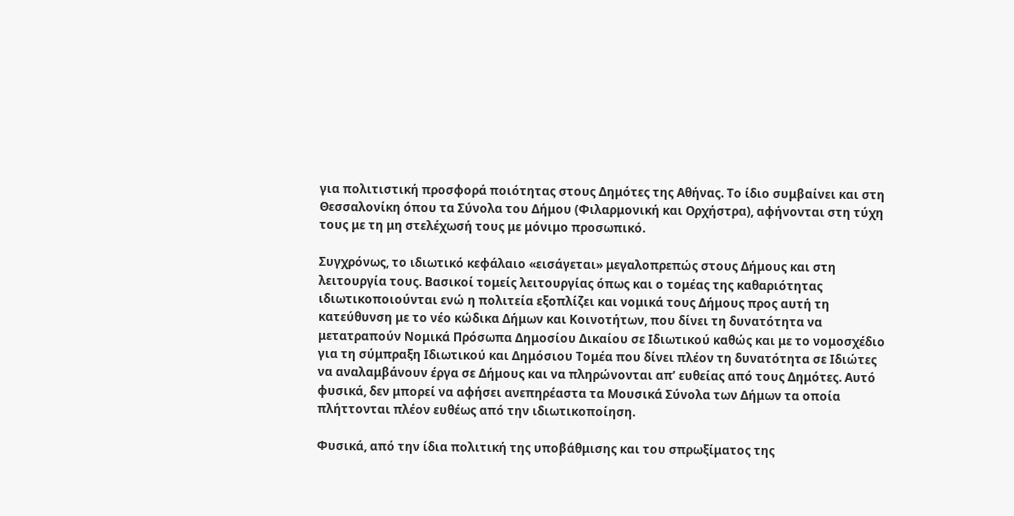για πολιτιστική προσφορά ποιότητας στους Δημότες της Αθήνας. Το ίδιο συμβαίνει και στη Θεσσαλονίκη όπου τα Σύνολα του Δήμου (Φιλαρμονική και Ορχήστρα), αφήνονται στη τύχη τους με τη μη στελέχωσή τους με μόνιμο προσωπικό.

Συγχρόνως, το ιδιωτικό κεφάλαιο «εισάγεται» μεγαλοπρεπώς στους Δήμους και στη λειτουργία τους. Βασικοί τομείς λειτουργίας όπως και ο τομέας της καθαριότητας ιδιωτικοποιούνται ενώ η πολιτεία εξοπλίζει και νομικά τους Δήμους προς αυτή τη κατεύθυνση με το νέο κώδικα Δήμων και Κοινοτήτων, που δίνει τη δυνατότητα να μετατραπούν Νομικά Πρόσωπα Δημοσίου Δικαίου σε Ιδιωτικού καθώς και με το νομοσχέδιο για τη σύμπραξη Ιδιωτικού και Δημόσιου Τομέα που δίνει πλέον τη δυνατότητα σε Ιδιώτες να αναλαμβάνουν έργα σε Δήμους και να πληρώνονται απ’ ευθείας από τους Δημότες. Αυτό φυσικά, δεν μπορεί να αφήσει ανεπηρέαστα τα Μουσικά Σύνολα των Δήμων τα οποία πλήττονται πλέον ευθέως από την ιδιωτικοποίηση.

Φυσικά, από την ίδια πολιτική της υποβάθμισης και του σπρωξίματος της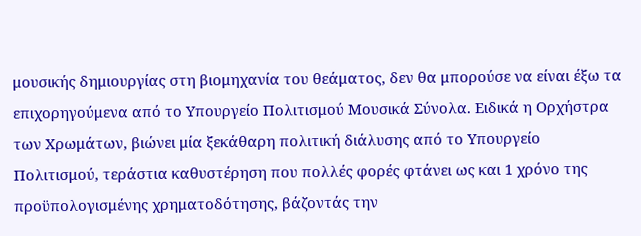μουσικής δημιουργίας στη βιομηχανία του θεάματος, δεν θα μπορούσε να είναι έξω τα επιχορηγούμενα από το Υπουργείο Πολιτισμού Μουσικά Σύνολα. Ειδικά η Ορχήστρα των Χρωμάτων, βιώνει μία ξεκάθαρη πολιτική διάλυσης από το Υπουργείο Πολιτισμού, τεράστια καθυστέρηση που πολλές φορές φτάνει ως και 1 χρόνο της προϋπολογισμένης χρηματοδότησης, βάζοντάς την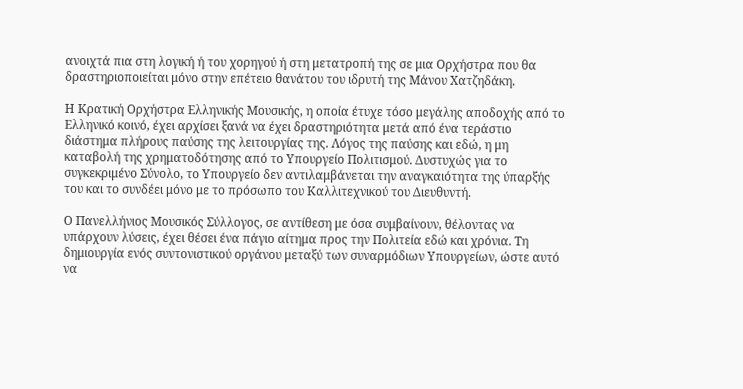ανοιχτά πια στη λογική ή του χορηγού ή στη μετατροπή της σε μια Ορχήστρα που θα δραστηριοποιείται μόνο στην επέτειο θανάτου του ιδρυτή της Μάνου Χατζηδάκη.

Η Κρατική Ορχήστρα Ελληνικής Μουσικής, η οποία έτυχε τόσο μεγάλης αποδοχής από το Ελληνικό κοινό, έχει αρχίσει ξανά να έχει δραστηριότητα μετά από ένα τεράστιο διάστημα πλήρους παύσης της λειτουργίας της. Λόγος της παύσης και εδώ, η μη καταβολή της χρηματοδότησης από το Υπουργείο Πολιτισμού. Δυστυχώς για το συγκεκριμένο Σύνολο, το Υπουργείο δεν αντιλαμβάνεται την αναγκαιότητα της ύπαρξής του και το συνδέει μόνο με το πρόσωπο του Καλλιτεχνικού του Διευθυντή.

Ο Πανελλήνιος Μουσικός Σύλλογος, σε αντίθεση με όσα συμβαίνουν, θέλοντας να υπάρχουν λύσεις, έχει θέσει ένα πάγιο αίτημα προς την Πολιτεία εδώ και χρόνια. Τη δημιουργία ενός συντονιστικού οργάνου μεταξύ των συναρμόδιων Υπουργείων, ώστε αυτό να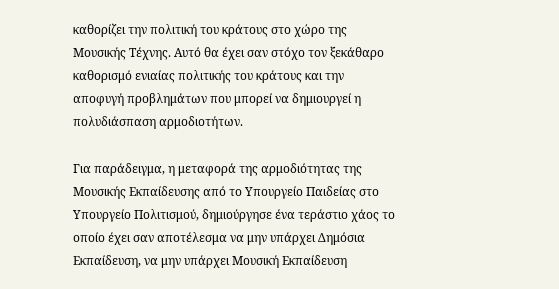καθορίζει την πολιτική του κράτους στο χώρο της Μουσικής Τέχνης. Αυτό θα έχει σαν στόχο τον ξεκάθαρο καθορισμό ενιαίας πολιτικής του κράτους και την αποφυγή προβλημάτων που μπορεί να δημιουργεί η πολυδιάσπαση αρμοδιοτήτων.

Για παράδειγμα, η μεταφορά της αρμοδιότητας της Μουσικής Εκπαίδευσης από το Υπουργείο Παιδείας στο Υπουργείο Πολιτισμού, δημιούργησε ένα τεράστιο χάος το οποίο έχει σαν αποτέλεσμα να μην υπάρχει Δημόσια Εκπαίδευση, να μην υπάρχει Μουσική Εκπαίδευση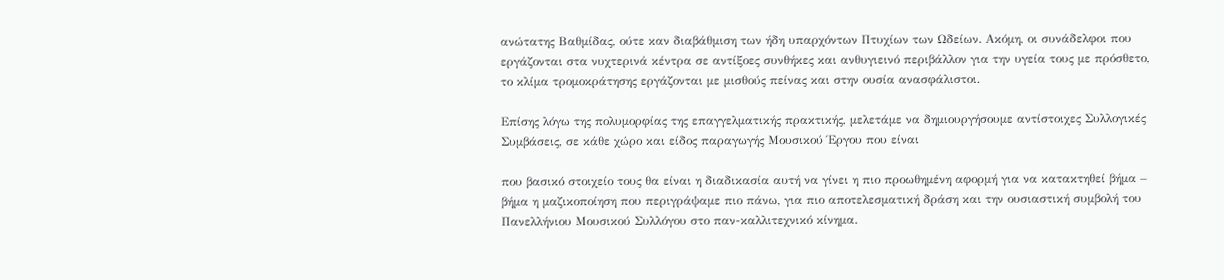ανώτατης Βαθμίδας, ούτε καν διαβάθμιση των ήδη υπαρχόντων Πτυχίων των Ωδείων. Ακόμη, οι συνάδελφοι που εργάζονται στα νυχτερινά κέντρα σε αντίξοες συνθήκες και ανθυγιεινό περιβάλλον για την υγεία τους με πρόσθετο, το κλίμα τρομοκράτησης εργάζονται με μισθούς πείνας και στην ουσία ανασφάλιστοι.

Επίσης λόγω της πολυμορφίας της επαγγελματικής πρακτικής, μελετάμε να δημιουργήσουμε αντίστοιχες Συλλογικές Συμβάσεις, σε κάθε χώρο και είδος παραγωγής Μουσικού Έργου που είναι

που βασικό στοιχείο τους θα είναι η διαδικασία αυτή να γίνει η πιο προωθημένη αφορμή για να κατακτηθεί βήμα – βήμα η μαζικοποίηση που περιγράψαμε πιο πάνω, για πιο αποτελεσματική δράση και την ουσιαστική συμβολή του Πανελλήνιου Μουσικού Συλλόγου στο παν-καλλιτεχνικό κίνημα.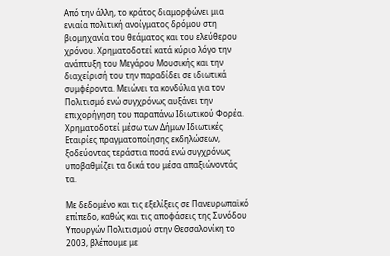Από την άλλη, το κράτος διαμορφώνει μια ενιαία πολιτική ανοίγματος δρόμου στη βιομηχανία του θεάματος και του ελεύθερου χρόνου. Χρηματοδοτεί κατά κύριο λόγο την ανάπτυξη του Μεγάρου Μουσικής και την διαχείρισή του την παραδίδει σε ιδιωτικά συμφέροντα. Μειώνει τα κονδύλια για τον Πολιτισμό ενώ συγχρόνως αυξάνει την επιχορήγηση του παραπάνω Ιδιωτικού Φορέα. Χρηματοδοτεί μέσω των Δήμων Ιδιωτικές Εταιρίες πραγματοποίησης εκδηλώσεων, ξοδεύοντας τεράστια ποσά ενώ συγχρόνως υποβαθμίζει τα δικά του μέσα απαξιώνοντάς τα.

Με δεδομένο και τις εξελίξεις σε Πανευρωπαϊκό επίπεδο, καθώς και τις αποφάσεις της Συνόδου Υπουργών Πολιτισμού στην Θεσσαλονίκη το 2003, βλέπουμε με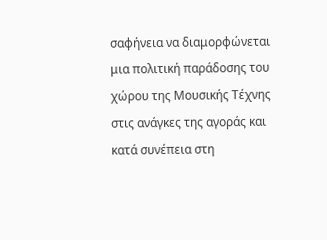σαφήνεια να διαμορφώνεται μια πολιτική παράδοσης του χώρου της Μουσικής Τέχνης στις ανάγκες της αγοράς και κατά συνέπεια στη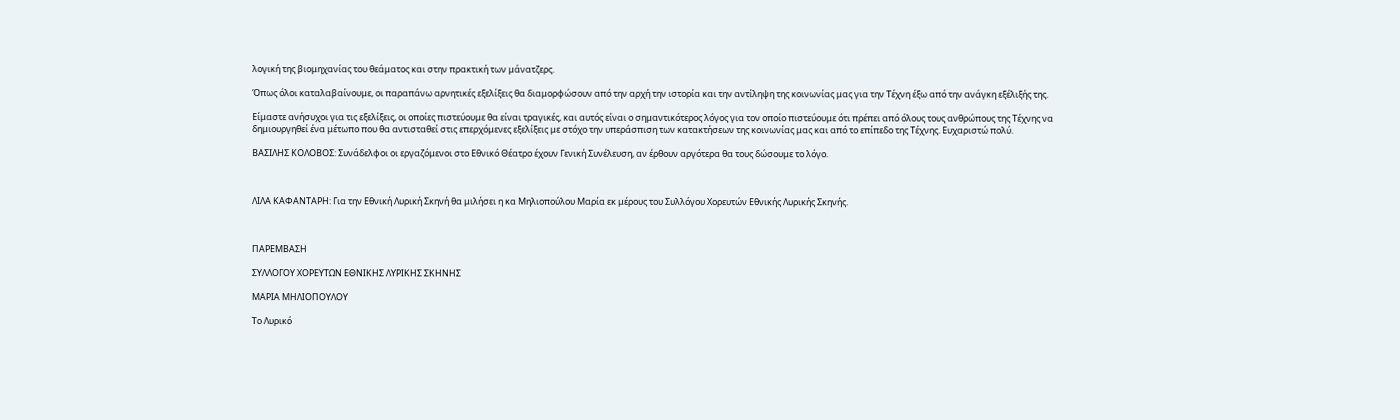λογική της βιομηχανίας του θεάματος και στην πρακτική των μάνατζερς.

Όπως όλοι καταλαβαίνουμε, οι παραπάνω αρνητικές εξελίξεις θα διαμορφώσουν από την αρχή την ιστορία και την αντίληψη της κοινωνίας μας για την Τέχνη έξω από την ανάγκη εξέλιξής της.

Είμαστε ανήσυχοι για τις εξελίξεις, οι οποίες πιστεύουμε θα είναι τραγικές, και αυτός είναι ο σημαντικότερος λόγος για τον οποίο πιστεύουμε ότι πρέπει από όλους τους ανθρώπους της Τέχνης να δημιουργηθεί ένα μέτωπο που θα αντισταθεί στις επερχόμενες εξελίξεις με στόχο την υπεράσπιση των κατακτήσεων της κοινωνίας μας και από το επίπεδο της Τέχνης. Ευχαριστώ πολύ.

ΒΑΣΙΛΗΣ ΚΟΛΟΒΟΣ: Συνάδελφοι οι εργαζόμενοι στο Εθνικό Θέατρο έχουν Γενική Συνέλευση, αν έρθουν αργότερα θα τους δώσουμε το λόγο.



ΛΙΛΑ ΚΑΦΑΝΤΑΡΗ: Για την Εθνική Λυρική Σκηνή θα μιλήσει η κα Μηλιοπούλου Μαρία εκ μέρους του Συλλόγου Χορευτών Εθνικής Λυρικής Σκηνής.



ΠΑΡΕΜΒΑΣΗ

ΣΥΛΛΟΓΟΥ ΧΟΡΕΥΤΩΝ ΕΘΝΙΚΗΣ ΛΥΡΙΚΗΣ ΣΚΗΝΗΣ

ΜΑΡΙΑ ΜΗΛΙΟΠΟΥΛΟΥ

Το Λυρικό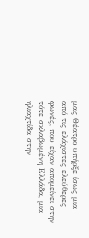μας Θέατρο υπήρξε ίσως μια από τις ελάχιστες ελεύθερες φωνές, που είχαν απομείνει στην τότε σκλαβωμένη Ελλάδα, μια ηλιαχτίδα στην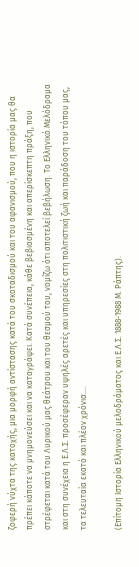ζοφερή νύχτα της κατοχής, μια μορφή αντίστασης κατά του σκοταδισμού και του αφανισμού, που η ιστορία μας θα πρέπει κάποτε να μνημονεύσει και να καταγράψει. Κατά συνέπεια, κάθε βεβιασμένη και απερίσκεπτη πράξη, που στρέφεται κατά του Λυρικού μας θεάτρου και του θεσμού του, νομίζω ότι αποτελεί βεβήλωση. Το Ελληνικό Μελόδραμα και στη συνέχεια η Ε.Λ.Σ. προσέφεραν υψηλές αρετές και υπηρεσίες στη πολιτιστική ζωή και παράδοση του τόπου μας, τα τελευταία εκατό και πλέον χρόνια….

(Επίτομη Ιστορία Ελληνικού μελοδράματος και Ε.Λ.Σ. 1888-1988 Μ. Ράπτης).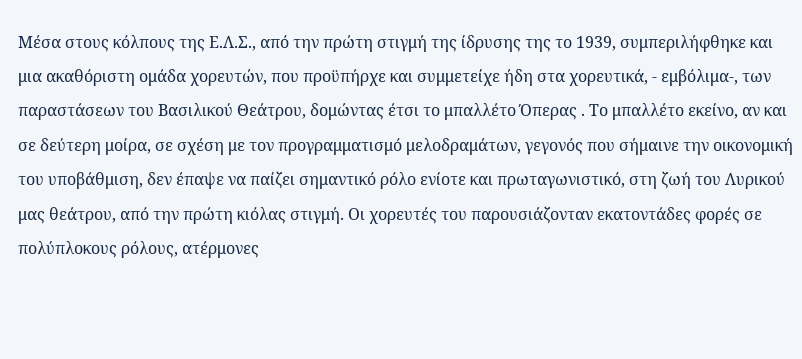Μέσα στους κόλπους της Ε.Λ.Σ., από την πρώτη στιγμή της ίδρυσης της το 1939, συμπεριλήφθηκε και μια ακαθόριστη ομάδα χορευτών, που προϋπήρχε και συμμετείχε ήδη στα χορευτικά, - εμβόλιμα-, των παραστάσεων του Βασιλικού Θεάτρου, δομώντας έτσι το μπαλλέτο Όπερας . Το μπαλλέτο εκείνο, αν και σε δεύτερη μοίρα, σε σχέση με τον προγραμματισμό μελοδραμάτων, γεγονός που σήμαινε την οικονομική του υποβάθμιση, δεν έπαψε να παίζει σημαντικό ρόλο ενίοτε και πρωταγωνιστικό, στη ζωή του Λυρικού μας θεάτρου, από την πρώτη κιόλας στιγμή. Οι χορευτές του παρουσιάζονταν εκατοντάδες φορές σε πολύπλοκους ρόλους, ατέρμονες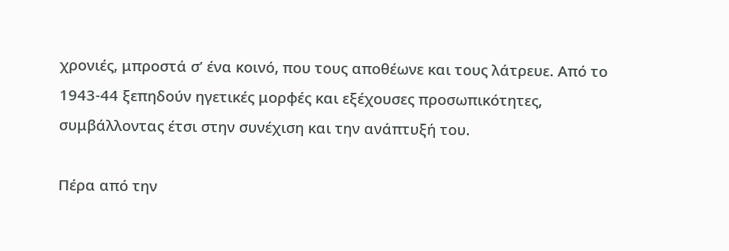χρονιές, μπροστά σ’ ένα κοινό, που τους αποθέωνε και τους λάτρευε. Από το 1943-44 ξεπηδούν ηγετικές μορφές και εξέχουσες προσωπικότητες, συμβάλλοντας έτσι στην συνέχιση και την ανάπτυξή του.

Πέρα από την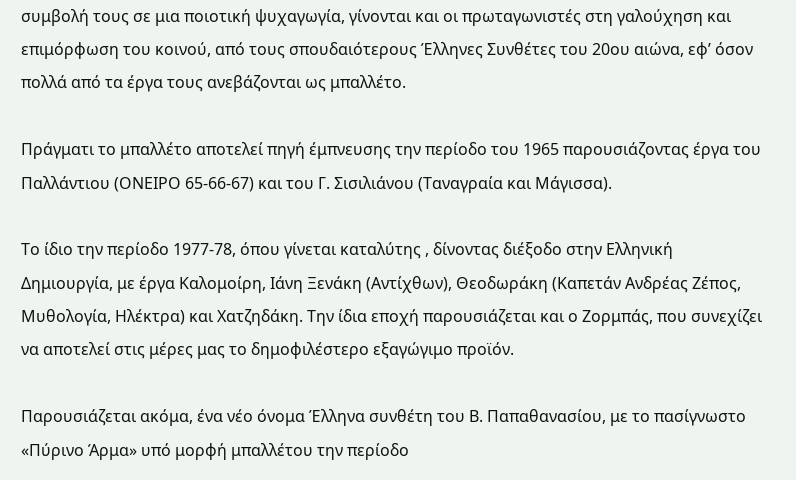συμβολή τους σε μια ποιοτική ψυχαγωγία, γίνονται και οι πρωταγωνιστές στη γαλούχηση και επιμόρφωση του κοινού, από τους σπουδαιότερους Έλληνες Συνθέτες του 20ου αιώνα, εφ’ όσον πολλά από τα έργα τους ανεβάζονται ως μπαλλέτο.

Πράγματι το μπαλλέτο αποτελεί πηγή έμπνευσης την περίοδο του 1965 παρουσιάζοντας έργα του Παλλάντιου (ΟΝΕΙΡΟ 65-66-67) και του Γ. Σισιλιάνου (Ταναγραία και Μάγισσα).

Το ίδιο την περίοδο 1977-78, όπου γίνεται καταλύτης , δίνοντας διέξοδο στην Ελληνική Δημιουργία, με έργα Καλομοίρη, Ιάνη Ξενάκη (Αντίχθων), Θεοδωράκη (Καπετάν Ανδρέας Ζέπος, Μυθολογία, Ηλέκτρα) και Χατζηδάκη. Την ίδια εποχή παρουσιάζεται και ο Ζορμπάς, που συνεχίζει να αποτελεί στις μέρες μας το δημοφιλέστερο εξαγώγιμο προϊόν.

Παρουσιάζεται ακόμα, ένα νέο όνομα Έλληνα συνθέτη του Β. Παπαθανασίου, με το πασίγνωστο «Πύρινο Άρμα» υπό μορφή μπαλλέτου την περίοδο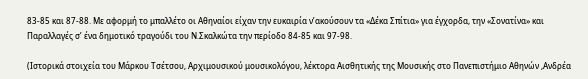83-85 και 87-88. Με αφορμή το μπαλλέτο οι Αθηναίοι είχαν την ευκαιρία ν’ακούσουν τα «Δέκα Σπίτια» για έγχορδα, την «Σονατίνα» και Παραλλαγές σ’ ένα δημοτικό τραγούδι του Ν.Σκαλκώτα την περίοδο 84-85 και 97-98.

(Ιστορικά στοιχεία του Μάρκου Τσέτσου, Αρχιμουσικού μουσικολόγου, λέκτορα Αισθητικής της Μουσικής στο Πανεπιστήμιο Αθηνών ,Ανδρέα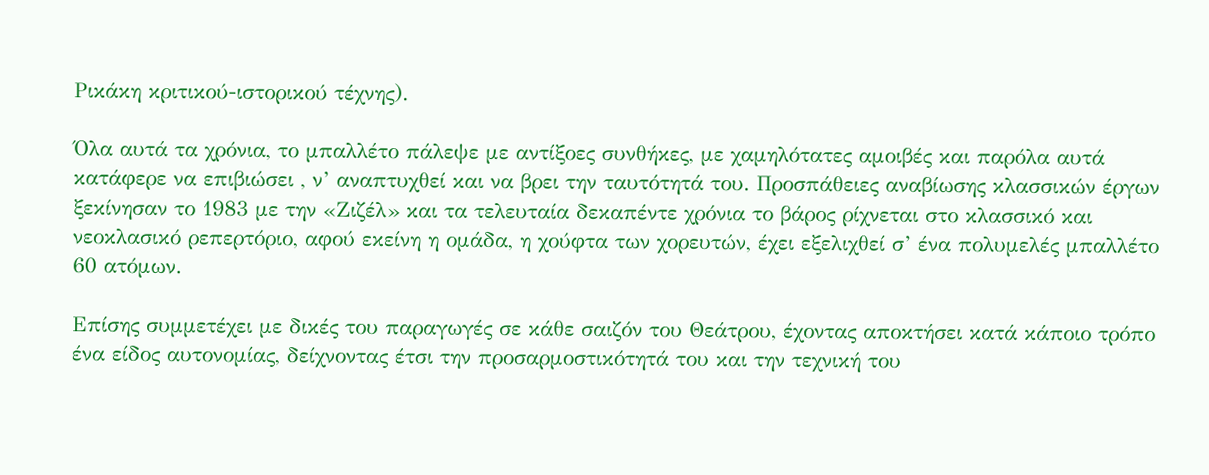Ρικάκη κριτικού-ιστορικού τέχνης).

Όλα αυτά τα χρόνια, το μπαλλέτο πάλεψε με αντίξοες συνθήκες, με χαμηλότατες αμοιβές και παρόλα αυτά κατάφερε να επιβιώσει , ν’ αναπτυχθεί και να βρει την ταυτότητά του. Προσπάθειες αναβίωσης κλασσικών έργων ξεκίνησαν το 1983 με την «Ζιζέλ» και τα τελευταία δεκαπέντε χρόνια το βάρος ρίχνεται στο κλασσικό και νεοκλασικό ρεπερτόριο, αφού εκείνη η ομάδα, η χούφτα των χορευτών, έχει εξελιχθεί σ’ ένα πολυμελές μπαλλέτο 60 ατόμων.

Επίσης συμμετέχει με δικές του παραγωγές σε κάθε σαιζόν του Θεάτρου, έχοντας αποκτήσει κατά κάποιο τρόπο ένα είδος αυτονομίας, δείχνοντας έτσι την προσαρμοστικότητά του και την τεχνική του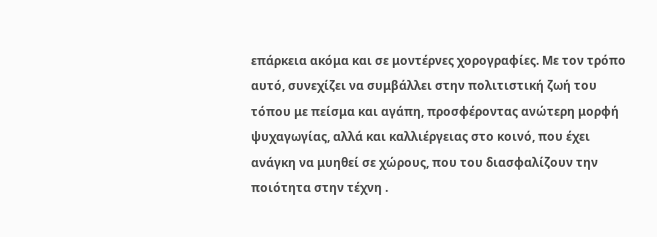επάρκεια ακόμα και σε μοντέρνες χορογραφίες. Με τον τρόπο αυτό, συνεχίζει να συμβάλλει στην πολιτιστική ζωή του τόπου με πείσμα και αγάπη, προσφέροντας ανώτερη μορφή ψυχαγωγίας, αλλά και καλλιέργειας στο κοινό, που έχει ανάγκη να μυηθεί σε χώρους, που του διασφαλίζουν την ποιότητα στην τέχνη .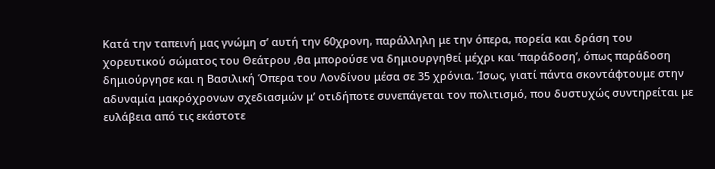Κατά την ταπεινή μας γνώμη σ’ αυτή την 60χρονη, παράλληλη με την όπερα, πορεία και δράση του χορευτικού σώματος του Θεάτρου ,θα μπορούσε να δημιουργηθεί μέχρι και ‘παράδοση’, όπως παράδοση δημιούργησε και η Βασιλική Όπερα του Λονδίνου μέσα σε 35 χρόνια. Ίσως, γιατί πάντα σκοντάφτουμε στην αδυναμία μακρόχρονων σχεδιασμών μ’ οτιδήποτε συνεπάγεται τον πολιτισμό, που δυστυχώς συντηρείται με ευλάβεια από τις εκάστοτε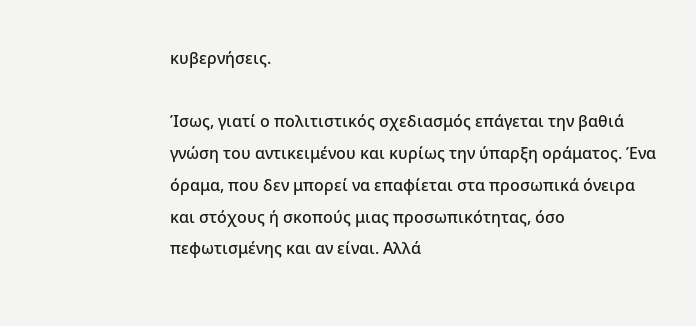κυβερνήσεις.

Ίσως, γιατί ο πολιτιστικός σχεδιασμός επάγεται την βαθιά γνώση του αντικειμένου και κυρίως την ύπαρξη οράματος. Ένα όραμα, που δεν μπορεί να επαφίεται στα προσωπικά όνειρα και στόχους ή σκοπούς μιας προσωπικότητας, όσο πεφωτισμένης και αν είναι. Αλλά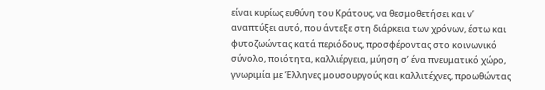είναι κυρίως ευθύνη του Κράτους, να θεσμοθετήσει και ν’ αναπτύξει αυτό, που άντεξε στη διάρκεια των χρόνων, έστω και φυτοζωώντας κατά περιόδους, προσφέροντας στο κοινωνικό σύνολο, ποιότητα, καλλιέργεια, μύηση σ’ ένα πνευματικό χώρο, γνωριμία με Έλληνες μουσουργούς και καλλιτέχνες, προωθώντας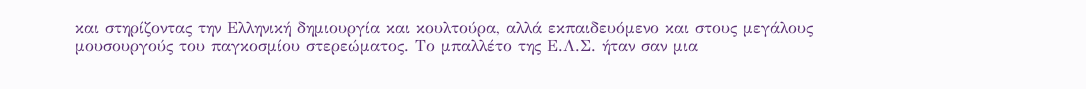και στηρίζοντας την Ελληνική δημιουργία και κουλτούρα, αλλά εκπαιδευόμενο και στους μεγάλους μουσουργούς του παγκοσμίου στερεώματος. Το μπαλλέτο της Ε.Λ.Σ. ήταν σαν μια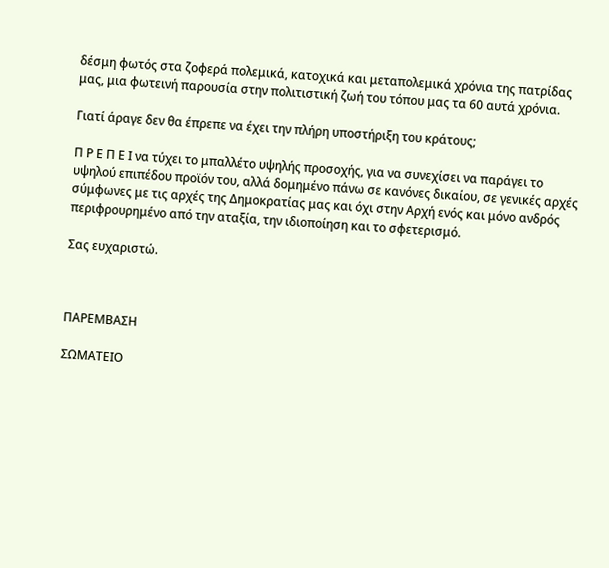δέσμη φωτός στα ζοφερά πολεμικά, κατοχικά και μεταπολεμικά χρόνια της πατρίδας μας, μια φωτεινή παρουσία στην πολιτιστική ζωή του τόπου μας τα 60 αυτά χρόνια.

Γιατί άραγε δεν θα έπρεπε να έχει την πλήρη υποστήριξη του κράτους;

Π Ρ Ε Π Ε Ι να τύχει το μπαλλέτο υψηλής προσοχής, για να συνεχίσει να παράγει το υψηλού επιπέδου προϊόν του, αλλά δομημένο πάνω σε κανόνες δικαίου, σε γενικές αρχές σύμφωνες με τις αρχές της Δημοκρατίας μας και όχι στην Αρχή ενός και μόνο ανδρός περιφρουρημένο από την αταξία, την ιδιοποίηση και το σφετερισμό.

Σας ευχαριστώ.



ΠΑΡΕΜΒΑΣΗ

ΣΩΜΑΤΕΙΟ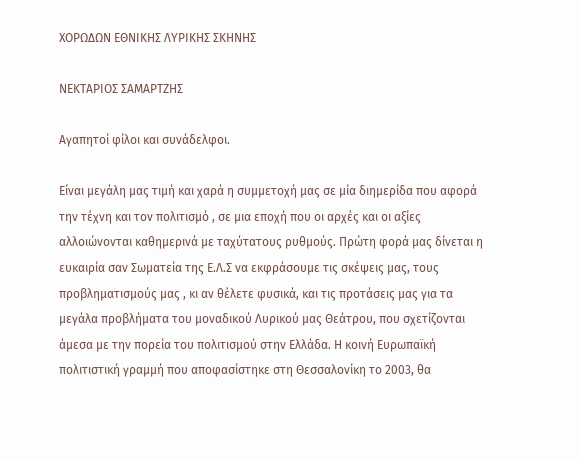ΧΟΡΩΔΩΝ ΕΘΝΙΚΗΣ ΛΥΡΙΚΗΣ ΣΚΗΝΗΣ

ΝΕΚΤΑΡΙΟΣ ΣΑΜΑΡΤΖΗΣ

Αγαπητοί φίλοι και συνάδελφοι.

Είναι μεγάλη μας τιμή και χαρά η συμμετοχή μας σε μία διημερίδα που αφορά την τέχνη και τον πολιτισμό , σε μια εποχή που οι αρχές και οι αξίες αλλοιώνονται καθημερινά με ταχύτατους ρυθμούς. Πρώτη φορά μας δίνεται η ευκαιρία σαν Σωματεία της Ε.Λ.Σ να εκφράσουμε τις σκέψεις μας, τους προβληματισμούς μας , κι αν θέλετε φυσικά, και τις προτάσεις μας για τα μεγάλα προβλήματα του μοναδικού Λυρικού μας Θεάτρου, που σχετίζονται άμεσα με την πορεία του πολιτισμού στην Ελλάδα. Η κοινή Ευρωπαϊκή πολιτιστική γραμμή που αποφασίστηκε στη Θεσσαλονίκη το 2003, θα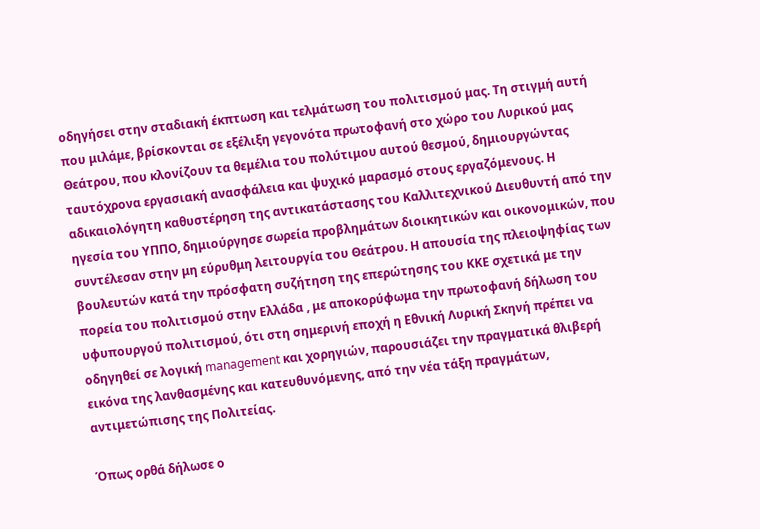οδηγήσει στην σταδιακή έκπτωση και τελμάτωση του πολιτισμού μας. Τη στιγμή αυτή που μιλάμε, βρίσκονται σε εξέλιξη γεγονότα πρωτοφανή στο χώρο του Λυρικού μας Θεάτρου, που κλονίζουν τα θεμέλια του πολύτιμου αυτού θεσμού, δημιουργώντας ταυτόχρονα εργασιακή ανασφάλεια και ψυχικό μαρασμό στους εργαζόμενους. Η αδικαιολόγητη καθυστέρηση της αντικατάστασης του Καλλιτεχνικού Διευθυντή από την ηγεσία του ΥΠΠΟ, δημιούργησε σωρεία προβλημάτων διοικητικών και οικονομικών, που συντέλεσαν στην μη εύρυθμη λειτουργία του Θεάτρου. Η απουσία της πλειοψηφίας των βουλευτών κατά την πρόσφατη συζήτηση της επερώτησης του ΚΚΕ σχετικά με την πορεία του πολιτισμού στην Ελλάδα , με αποκορύφωμα την πρωτοφανή δήλωση του υφυπουργού πολιτισμού, ότι στη σημερινή εποχή η Εθνική Λυρική Σκηνή πρέπει να οδηγηθεί σε λογική management και χορηγιών, παρουσιάζει την πραγματικά θλιβερή εικόνα της λανθασμένης και κατευθυνόμενης, από την νέα τάξη πραγμάτων, αντιμετώπισης της Πολιτείας.

Όπως ορθά δήλωσε ο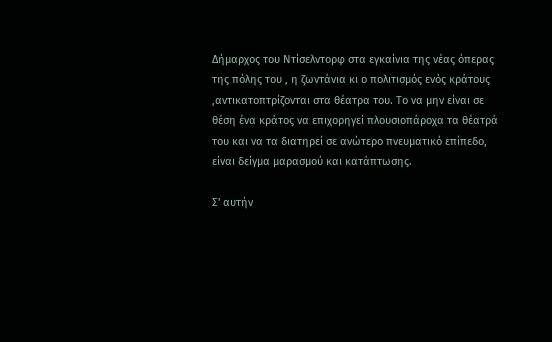Δήμαρχος του Ντίσελντορφ στα εγκαίνια της νέας όπερας της πόλης του , η ζωντάνια κι ο πολιτισμός ενός κράτους ,αντικατοπτρίζονται στα θέατρα του. Το να μην είναι σε θέση ένα κράτος να επιχορηγεί πλουσιοπάροχα τα θέατρά του και να τα διατηρεί σε ανώτερο πνευματικό επίπεδο, είναι δείγμα μαρασμού και κατάπτωσης.

Σ' αυτήν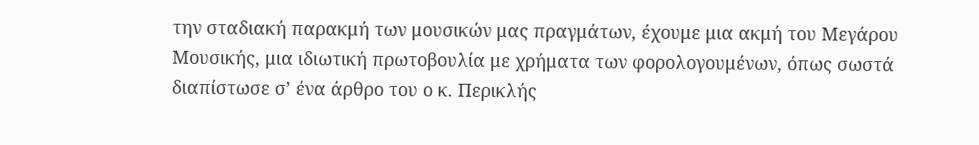την σταδιακή παρακμή των μουσικών μας πραγμάτων, έχουμε μια ακμή του Μεγάρου Μουσικής, μια ιδιωτική πρωτοβουλία με χρήματα των φορολογουμένων, όπως σωστά διαπίστωσε σ’ ένα άρθρο του ο κ. Περικλής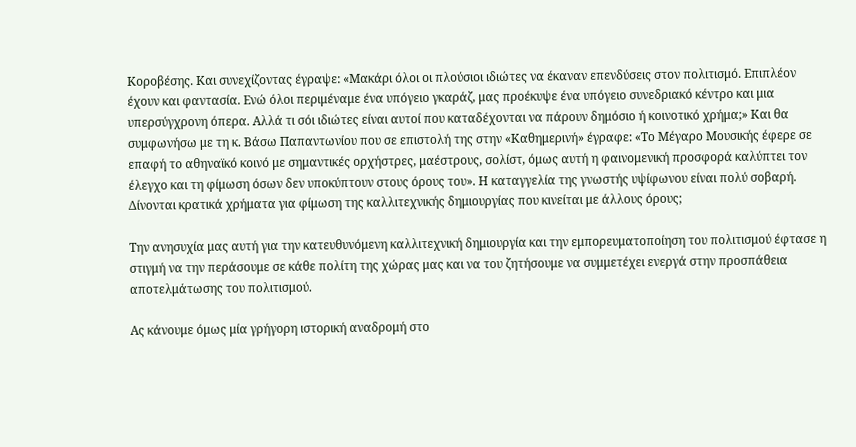Κοροβέσης. Και συνεχίζοντας έγραψε: «Μακάρι όλοι οι πλούσιοι ιδιώτες να έκαναν επενδύσεις στον πολιτισμό. Επιπλέον έχουν και φαντασία. Ενώ όλοι περιμέναμε ένα υπόγειο γκαράζ, μας προέκυψε ένα υπόγειο συνεδριακό κέντρο και μια υπερσύγχρονη όπερα. Αλλά τι σόι ιδιώτες είναι αυτοί που καταδέχονται να πάρουν δημόσιο ή κοινοτικό χρήμα;» Και θα συμφωνήσω με τη κ. Βάσω Παπαντωνίου που σε επιστολή της στην «Καθημερινή» έγραφε: «Το Μέγαρο Μουσικής έφερε σε επαφή το αθηναϊκό κοινό με σημαντικές ορχήστρες, μαέστρους, σολίστ, όμως αυτή η φαινομενική προσφορά καλύπτει τον έλεγχο και τη φίμωση όσων δεν υποκύπτουν στους όρους του». Η καταγγελία της γνωστής υψίφωνου είναι πολύ σοβαρή. Δίνονται κρατικά χρήματα για φίμωση της καλλιτεχνικής δημιουργίας που κινείται με άλλους όρους;

Την ανησυχία μας αυτή για την κατευθυνόμενη καλλιτεχνική δημιουργία και την εμπορευματοποίηση του πολιτισμού έφτασε η στιγμή να την περάσουμε σε κάθε πολίτη της χώρας μας και να του ζητήσουμε να συμμετέχει ενεργά στην προσπάθεια αποτελμάτωσης του πολιτισμού.

Ας κάνουμε όμως μία γρήγορη ιστορική αναδρομή στο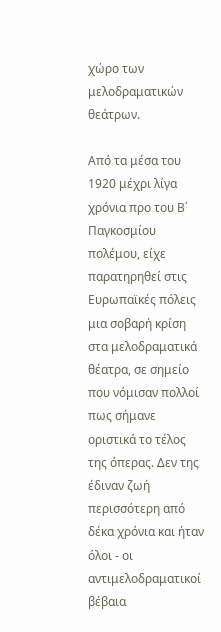χώρο των μελοδραματικών θεάτρων.

Από τα μέσα του 1920 μέχρι λίγα χρόνια προ του Β΄ Παγκοσμίου πολέμου, είχε παρατηρηθεί στις Ευρωπαϊκές πόλεις μια σοβαρή κρίση στα μελοδραματικά θέατρα, σε σημείο που νόμισαν πολλοί πως σήμανε οριστικά το τέλος της όπερας. Δεν της έδιναν ζωή περισσότερη από δέκα χρόνια και ήταν όλοι - οι αντιμελοδραματικοί βέβαια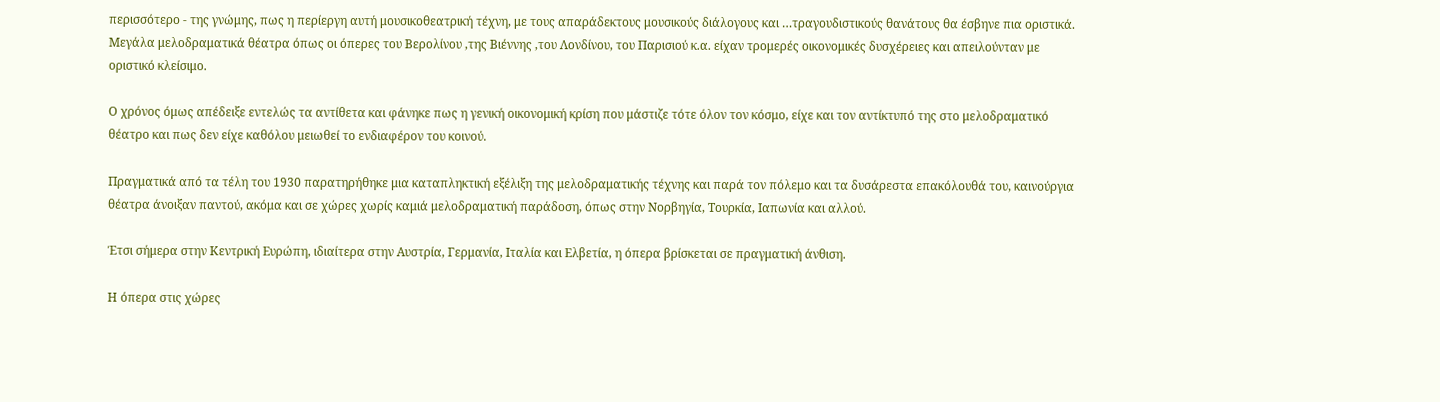περισσότερο - της γνώμης, πως η περίεργη αυτή μουσικοθεατρική τέχνη, με τους απαράδεκτους μουσικούς διάλογους και …τραγουδιστικούς θανάτους θα έσβηνε πια οριστικά. Μεγάλα μελοδραματικά θέατρα όπως οι όπερες του Βερολίνου ,της Βιέννης ,του Λονδίνου, του Παρισιού κ.α. είχαν τρομερές οικονομικές δυσχέρειες και απειλούνταν με οριστικό κλείσιμο.

Ο χρόνος όμως απέδειξε εντελώς τα αντίθετα και φάνηκε πως η γενική οικονομική κρίση που μάστιζε τότε όλον τον κόσμο, είχε και τον αντίκτυπό της στο μελοδραματικό θέατρο και πως δεν είχε καθόλου μειωθεί το ενδιαφέρον του κοινού.

Πραγματικά από τα τέλη του 1930 παρατηρήθηκε μια καταπληκτική εξέλιξη της μελοδραματικής τέχνης και παρά τον πόλεμο και τα δυσάρεστα επακόλουθά του, καινούργια θέατρα άνοιξαν παντού, ακόμα και σε χώρες χωρίς καμιά μελοδραματική παράδοση, όπως στην Νορβηγία, Τουρκία, Ιαπωνία και αλλού.

Έτσι σήμερα στην Κεντρική Ευρώπη, ιδιαίτερα στην Αυστρία, Γερμανία, Ιταλία και Ελβετία, η όπερα βρίσκεται σε πραγματική άνθιση.

Η όπερα στις χώρες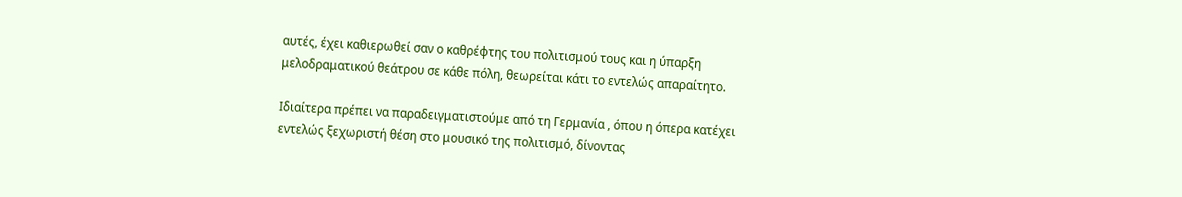αυτές, έχει καθιερωθεί σαν ο καθρέφτης του πολιτισμού τους και η ύπαρξη μελοδραματικού θεάτρου σε κάθε πόλη, θεωρείται κάτι το εντελώς απαραίτητο.

Ιδιαίτερα πρέπει να παραδειγματιστούμε από τη Γερμανία , όπου η όπερα κατέχει εντελώς ξεχωριστή θέση στο μουσικό της πολιτισμό, δίνοντας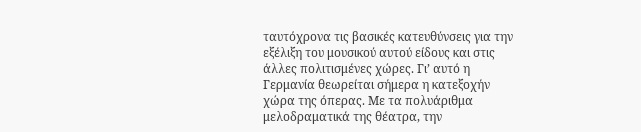ταυτόχρονα τις βασικές κατευθύνσεις για την εξέλιξη του μουσικού αυτού είδους και στις άλλες πολιτισμένες χώρες. Γι’ αυτό η Γερμανία θεωρείται σήμερα η κατεξοχήν χώρα της όπερας. Με τα πολυάριθμα μελοδραματικά της θέατρα, την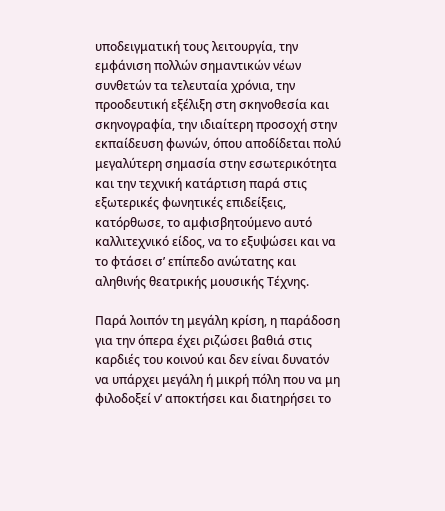υποδειγματική τους λειτουργία, την εμφάνιση πολλών σημαντικών νέων συνθετών τα τελευταία χρόνια, την προοδευτική εξέλιξη στη σκηνοθεσία και σκηνογραφία, την ιδιαίτερη προσοχή στην εκπαίδευση φωνών, όπου αποδίδεται πολύ μεγαλύτερη σημασία στην εσωτερικότητα και την τεχνική κατάρτιση παρά στις εξωτερικές φωνητικές επιδείξεις, κατόρθωσε, το αμφισβητούμενο αυτό καλλιτεχνικό είδος, να το εξυψώσει και να το φτάσει σ’ επίπεδο ανώτατης και αληθινής θεατρικής μουσικής Τέχνης.

Παρά λοιπόν τη μεγάλη κρίση, η παράδοση για την όπερα έχει ριζώσει βαθιά στις καρδιές του κοινού και δεν είναι δυνατόν να υπάρχει μεγάλη ή μικρή πόλη που να μη φιλοδοξεί ν’ αποκτήσει και διατηρήσει το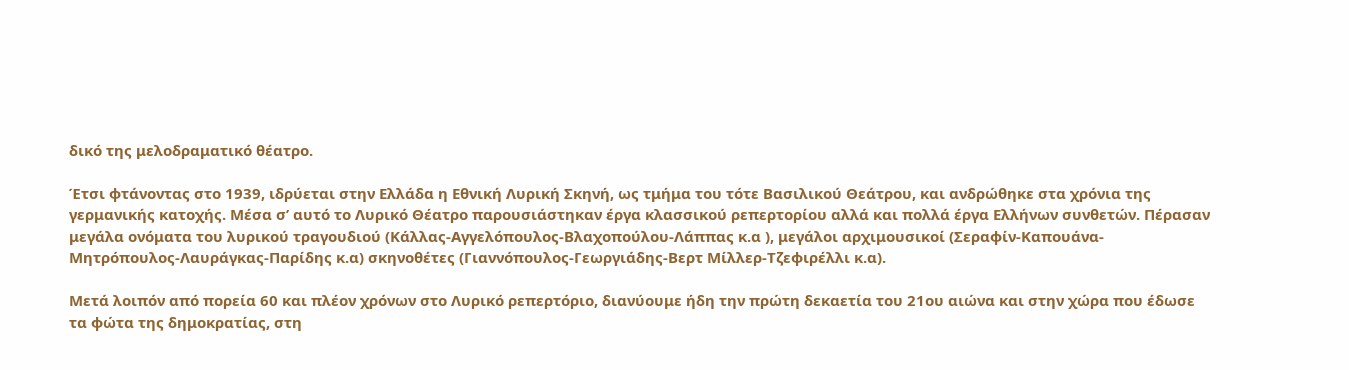δικό της μελοδραματικό θέατρο.

Έτσι φτάνοντας στο 1939, ιδρύεται στην Ελλάδα η Εθνική Λυρική Σκηνή, ως τμήμα του τότε Βασιλικού Θεάτρου, και ανδρώθηκε στα χρόνια της γερμανικής κατοχής. Μέσα σ’ αυτό το Λυρικό Θέατρο παρουσιάστηκαν έργα κλασσικού ρεπερτορίου αλλά και πολλά έργα Ελλήνων συνθετών. Πέρασαν μεγάλα ονόματα του λυρικού τραγουδιού (Κάλλας-Αγγελόπουλος-Βλαχοπούλου-Λάππας κ.α ), μεγάλοι αρχιμουσικοί (Σεραφίν-Καπουάνα-Μητρόπουλος-Λαυράγκας-Παρίδης κ.α) σκηνοθέτες (Γιαννόπουλος-Γεωργιάδης-Βερτ Μίλλερ-Τζεφιρέλλι κ.α).

Μετά λοιπόν από πορεία 60 και πλέον χρόνων στο Λυρικό ρεπερτόριο, διανύουμε ήδη την πρώτη δεκαετία του 21ου αιώνα και στην χώρα που έδωσε τα φώτα της δημοκρατίας, στη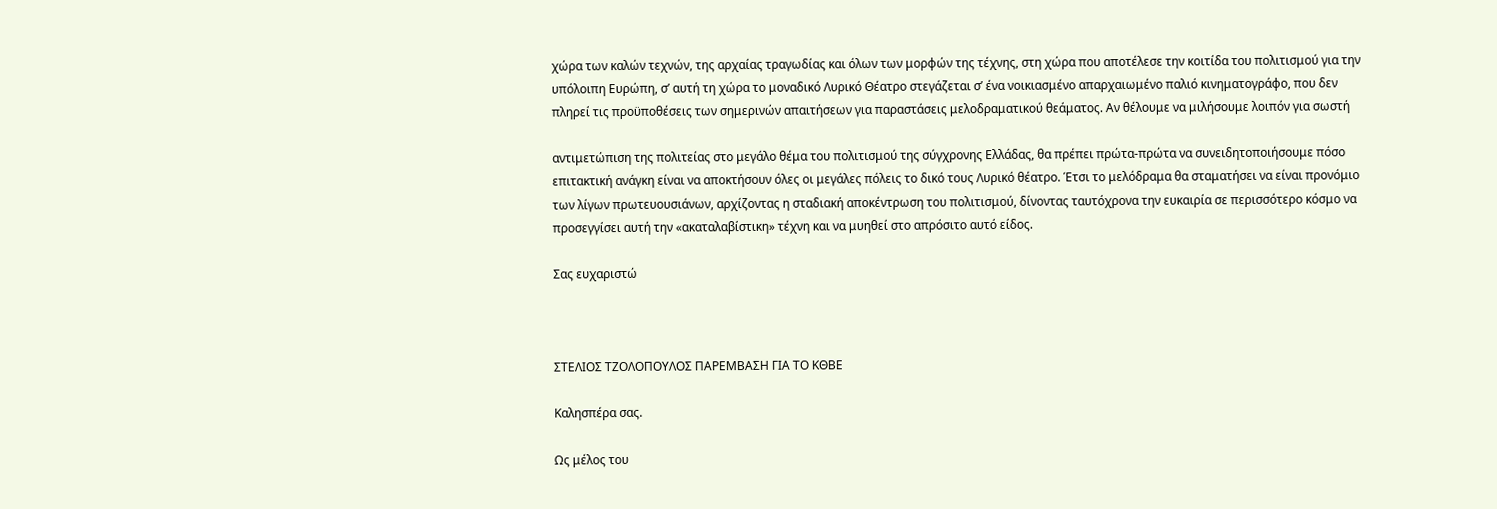χώρα των καλών τεχνών, της αρχαίας τραγωδίας και όλων των μορφών της τέχνης, στη χώρα που αποτέλεσε την κοιτίδα του πολιτισμού για την υπόλοιπη Ευρώπη, σ’ αυτή τη χώρα το μοναδικό Λυρικό Θέατρο στεγάζεται σ’ ένα νοικιασμένο απαρχαιωμένο παλιό κινηματογράφο, που δεν πληρεί τις προϋποθέσεις των σημερινών απαιτήσεων για παραστάσεις μελοδραματικού θεάματος. Αν θέλουμε να μιλήσουμε λοιπόν για σωστή

αντιμετώπιση της πολιτείας στο μεγάλο θέμα του πολιτισμού της σύγχρονης Ελλάδας, θα πρέπει πρώτα-πρώτα να συνειδητοποιήσουμε πόσο επιτακτική ανάγκη είναι να αποκτήσουν όλες οι μεγάλες πόλεις το δικό τους Λυρικό θέατρο. Έτσι το μελόδραμα θα σταματήσει να είναι προνόμιο των λίγων πρωτευουσιάνων, αρχίζοντας η σταδιακή αποκέντρωση του πολιτισμού, δίνοντας ταυτόχρονα την ευκαιρία σε περισσότερο κόσμο να προσεγγίσει αυτή την «ακαταλαβίστικη» τέχνη και να μυηθεί στο απρόσιτο αυτό είδος.

Σας ευχαριστώ



ΣΤΕΛΙΟΣ ΤΖΟΛΟΠΟΥΛΟΣ ΠΑΡΕΜΒΑΣΗ ΓΙΑ ΤΟ ΚΘΒΕ

Καλησπέρα σας.

Ως μέλος του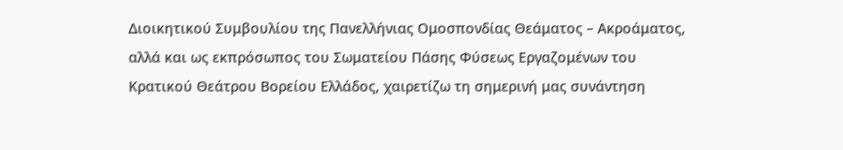Διοικητικού Συμβουλίου της Πανελλήνιας Ομοσπονδίας Θεάματος – Ακροάματος, αλλά και ως εκπρόσωπος του Σωματείου Πάσης Φύσεως Εργαζομένων του Κρατικού Θεάτρου Βορείου Ελλάδος, χαιρετίζω τη σημερινή μας συνάντηση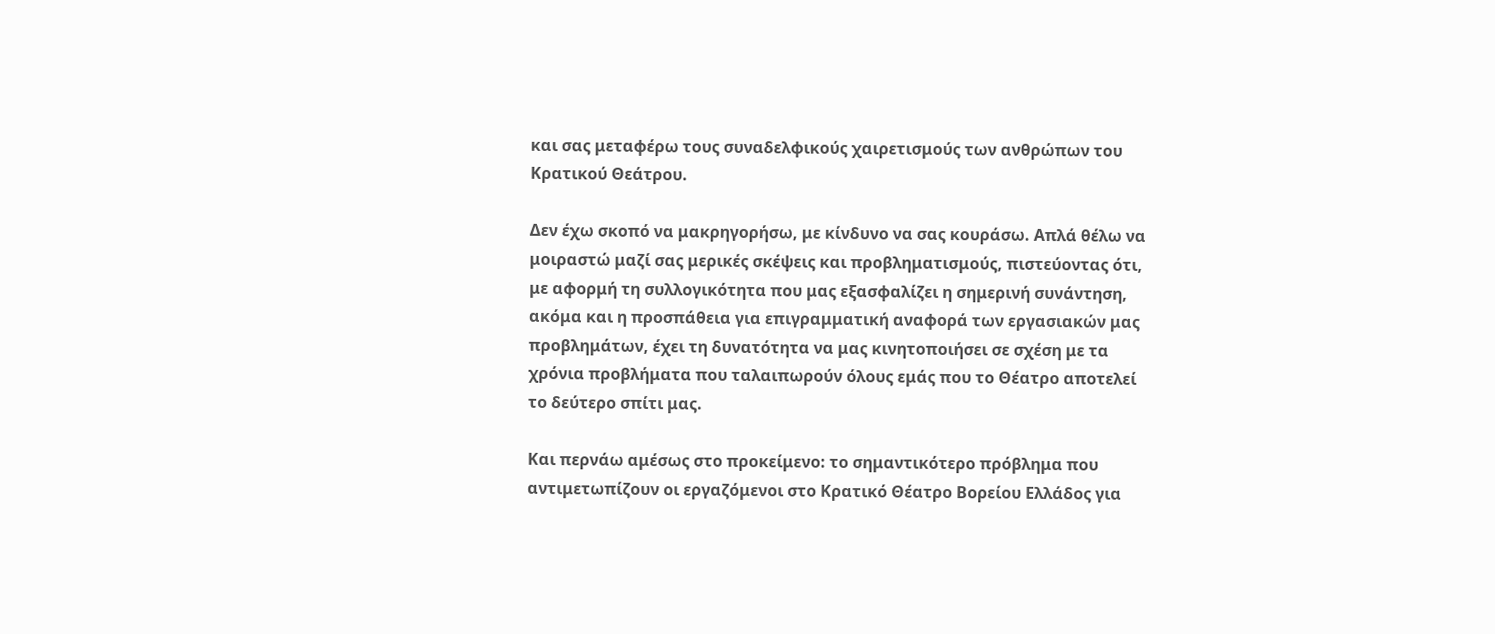και σας μεταφέρω τους συναδελφικούς χαιρετισμούς των ανθρώπων του Κρατικού Θεάτρου.

Δεν έχω σκοπό να μακρηγορήσω, με κίνδυνο να σας κουράσω. Απλά θέλω να μοιραστώ μαζί σας μερικές σκέψεις και προβληματισμούς, πιστεύοντας ότι, με αφορμή τη συλλογικότητα που μας εξασφαλίζει η σημερινή συνάντηση, ακόμα και η προσπάθεια για επιγραμματική αναφορά των εργασιακών μας προβλημάτων, έχει τη δυνατότητα να μας κινητοποιήσει σε σχέση με τα χρόνια προβλήματα που ταλαιπωρούν όλους εμάς που το Θέατρο αποτελεί το δεύτερο σπίτι μας.

Και περνάω αμέσως στο προκείμενο: το σημαντικότερο πρόβλημα που αντιμετωπίζουν οι εργαζόμενοι στο Κρατικό Θέατρο Βορείου Ελλάδος για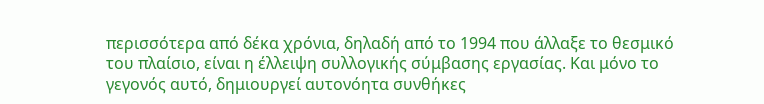περισσότερα από δέκα χρόνια, δηλαδή από το 1994 που άλλαξε το θεσμικό του πλαίσιο, είναι η έλλειψη συλλογικής σύμβασης εργασίας. Και μόνο το γεγονός αυτό, δημιουργεί αυτονόητα συνθήκες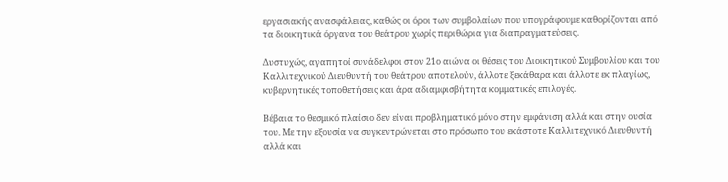εργασιακής ανασφάλειας, καθώς οι όροι των συμβολαίων που υπογράφουμε καθορίζονται από τα διοικητικά όργανα του θεάτρου χωρίς περιθώρια για διαπραγματεύσεις.

Δυστυχώς, αγαπητοί συνάδελφοι στον 21ο αιώνα οι θέσεις του Διοικητικού Συμβουλίου και του Καλλιτεχνικού Διευθυντή του θεάτρου αποτελούν, άλλοτε ξεκάθαρα και άλλοτε εκ πλαγίως, κυβερνητικές τοποθετήσεις και άρα αδιαμφισβήτητα κομματικές επιλογές.

Βέβαια το θεσμικό πλαίσιο δεν είναι προβληματικό μόνο στην εμφάνιση αλλά και στην ουσία του. Με την εξουσία να συγκεντρώνεται στο πρόσωπο του εκάστοτε Καλλιτεχνικό Διευθυντή αλλά και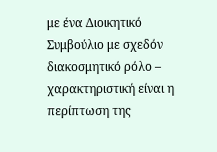με ένα Διοικητικό Συμβούλιο με σχεδόν διακοσμητικό ρόλο – χαρακτηριστική είναι η περίπτωση της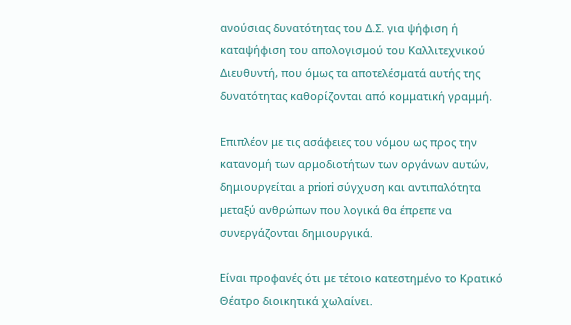ανούσιας δυνατότητας του Δ.Σ. για ψήφιση ή καταψήφιση του απολογισμού του Καλλιτεχνικού Διευθυντή, που όμως τα αποτελέσματά αυτής της δυνατότητας καθορίζονται από κομματική γραμμή.

Επιπλέον με τις ασάφειες του νόμου ως προς την κατανομή των αρμοδιοτήτων των οργάνων αυτών, δημιουργείται a priori σύγχυση και αντιπαλότητα μεταξύ ανθρώπων που λογικά θα έπρεπε να συνεργάζονται δημιουργικά.

Είναι προφανές ότι με τέτοιο κατεστημένο το Κρατικό Θέατρο διοικητικά χωλαίνει.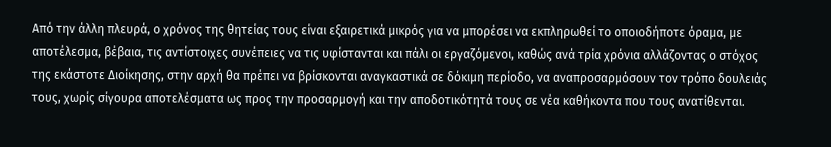Από την άλλη πλευρά, ο χρόνος της θητείας τους είναι εξαιρετικά μικρός για να μπορέσει να εκπληρωθεί το οποιοδήποτε όραμα, με αποτέλεσμα, βέβαια, τις αντίστοιχες συνέπειες να τις υφίστανται και πάλι οι εργαζόμενοι, καθώς ανά τρία χρόνια αλλάζοντας ο στόχος της εκάστοτε Διοίκησης, στην αρχή θα πρέπει να βρίσκονται αναγκαστικά σε δόκιμη περίοδο, να αναπροσαρμόσουν τον τρόπο δουλειάς τους, χωρίς σίγουρα αποτελέσματα ως προς την προσαρμογή και την αποδοτικότητά τους σε νέα καθήκοντα που τους ανατίθενται.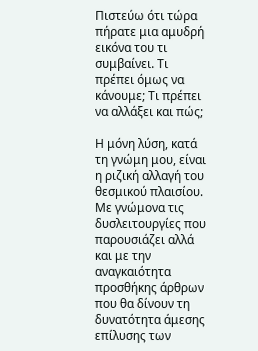Πιστεύω ότι τώρα πήρατε μια αμυδρή εικόνα του τι συμβαίνει. Τι πρέπει όμως να κάνουμε; Τι πρέπει να αλλάξει και πώς;

Η μόνη λύση, κατά τη γνώμη μου, είναι η ριζική αλλαγή του θεσμικού πλαισίου. Με γνώμονα τις δυσλειτουργίες που παρουσιάζει αλλά και με την αναγκαιότητα προσθήκης άρθρων που θα δίνουν τη δυνατότητα άμεσης επίλυσης των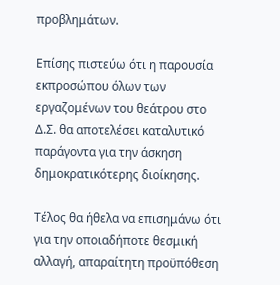προβλημάτων.

Επίσης πιστεύω ότι η παρουσία εκπροσώπου όλων των εργαζομένων του θεάτρου στο Δ.Σ. θα αποτελέσει καταλυτικό παράγοντα για την άσκηση δημοκρατικότερης διοίκησης.

Τέλος θα ήθελα να επισημάνω ότι για την οποιαδήποτε θεσμική αλλαγή, απαραίτητη προϋπόθεση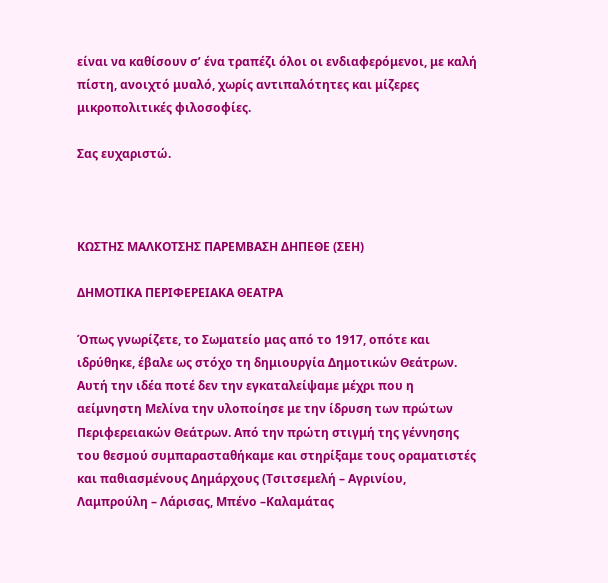είναι να καθίσουν σ’ ένα τραπέζι όλοι οι ενδιαφερόμενοι, με καλή πίστη, ανοιχτό μυαλό, χωρίς αντιπαλότητες και μίζερες μικροπολιτικές φιλοσοφίες.

Σας ευχαριστώ.



ΚΩΣΤΗΣ ΜΑΛΚΟΤΣΗΣ ΠΑΡΕΜΒΑΣΗ ΔΗΠΕΘΕ (ΣΕΗ)

ΔΗΜΟΤΙΚΑ ΠΕΡΙΦΕΡΕΙΑΚΑ ΘΕΑΤΡΑ

Όπως γνωρίζετε, το Σωματείο μας από το 1917, οπότε και ιδρύθηκε, έβαλε ως στόχο τη δημιουργία Δημοτικών Θεάτρων. Αυτή την ιδέα ποτέ δεν την εγκαταλείψαμε μέχρι που η αείμνηστη Μελίνα την υλοποίησε με την ίδρυση των πρώτων Περιφερειακών Θεάτρων. Από την πρώτη στιγμή της γέννησης του θεσμού συμπαρασταθήκαμε και στηρίξαμε τους οραματιστές και παθιασμένους Δημάρχους (Τσιτσεμελή – Αγρινίου, Λαμπρούλη – Λάρισας, Μπένο –Καλαμάτας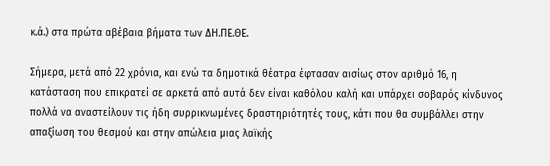κ.ά.) στα πρώτα αβέβαια βήματα των ΔΗ.ΠΕ.ΘΕ.

Σήμερα, μετά από 22 χρόνια, και ενώ τα δημοτικά θέατρα έφτασαν αισίως στον αριθμό 16, η κατάσταση που επικρατεί σε αρκετά από αυτά δεν είναι καθόλου καλή και υπάρχει σοβαρός κίνδυνος πολλά να αναστείλουν τις ήδη συρρικνωμένες δραστηριότητές τους, κάτι που θα συμβάλλει στην απαξίωση του θεσμού και στην απώλεια μιας λαϊκής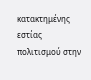κατακτημένης εστίας πολιτισμού στην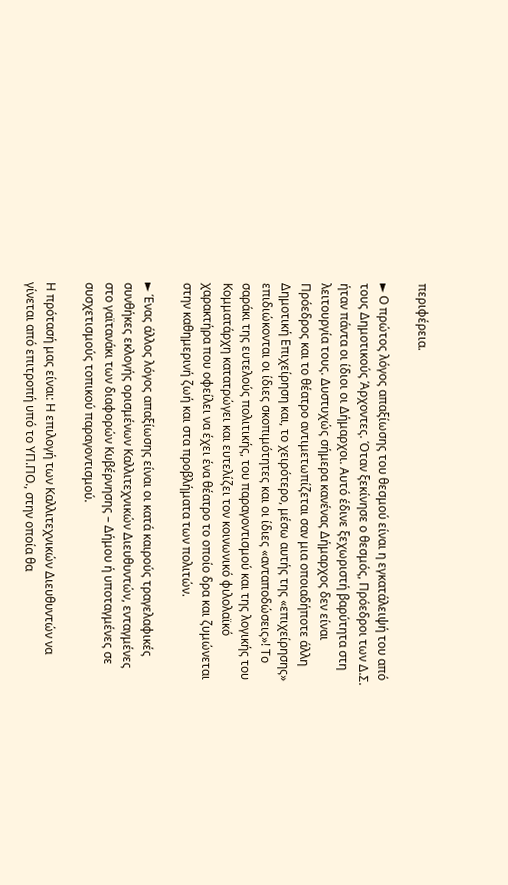περιφέρεια.

► Ο πρώτος λόγος απαξίωσης του θεσμού είναι η εγκατάλειψή του από τους Δημοτικούς Άρχοντες. Όταν ξεκίνησε ο θεσμός, Πρόεδροι των Δ.Σ. ήταν πάντα οι ίδιοι οι Δήμαρχοι. Αυτό έδινε ξεχωριστή βαρύτητα στη λειτουργία τους. Δυστυχώς σήμερα κανένας Δήμαρχος δεν είναι Πρόεδρος και το θέατρο αντιμετωπίζεται σαν μια οποιαδήποτε άλλη Δημοτική Επιχείρηση και, το χειρότερο, μέσω αυτής της «επιχείρησης» επιδιώκονται οι ίδιες σκοπιμότητες και οι ίδιες «ανταποδώσεις»! Το σαράκι της ευτελούς πολιτικής, του παραγοντισμού και της λογικής του Κομματάρχη κατατρώγει και ευτελίζει τον κοινωνικό φιλολαϊκό χαρακτήρα που οφείλει να έχει ένα θέατρο το οποίο δρα και ζυμώνεται στην καθημερινή ζωή και στα προβλήματα των πολιτών.

► Ένας άλλος λόγος απαξίωσης είναι οι κατά καιρούς τραγελαφικές συνθήκες εκλογής ορισμένων Καλλιτεχνικών Διευθυντών, ενταγμένες στο γαϊτανάκι των διαφορών Κυβέρνησης – Δήμου ή υποταγμένες σε συσχετισμούς τοπικού παραγοντισμού.

Η πρότασή μας είναι: Η επιλογή των Καλλιτεχνικών Διευθυντών να γίνεται από επιτροπή υπό το ΥΠ.ΠΟ., στην οποία θα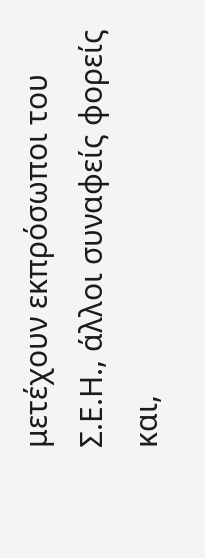μετέχουν εκπρόσωποι του Σ.Ε.Η., άλλοι συναφείς φορείς και,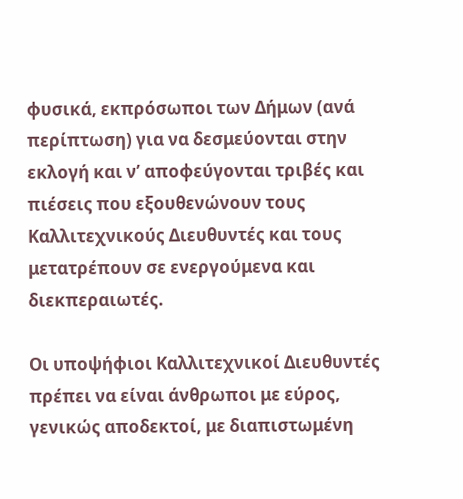φυσικά, εκπρόσωποι των Δήμων (ανά περίπτωση) για να δεσμεύονται στην εκλογή και ν’ αποφεύγονται τριβές και πιέσεις που εξουθενώνουν τους Καλλιτεχνικούς Διευθυντές και τους μετατρέπουν σε ενεργούμενα και διεκπεραιωτές.

Οι υποψήφιοι Καλλιτεχνικοί Διευθυντές πρέπει να είναι άνθρωποι με εύρος, γενικώς αποδεκτοί, με διαπιστωμένη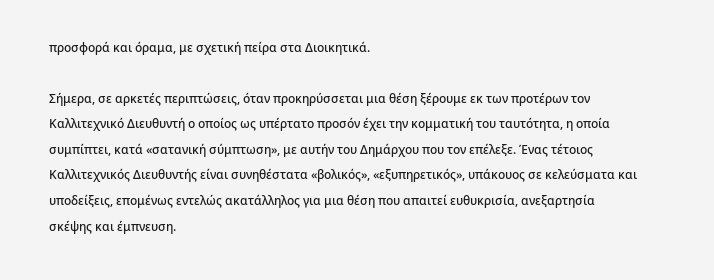προσφορά και όραμα, με σχετική πείρα στα Διοικητικά.

Σήμερα, σε αρκετές περιπτώσεις, όταν προκηρύσσεται μια θέση ξέρουμε εκ των προτέρων τον Καλλιτεχνικό Διευθυντή ο οποίος ως υπέρτατο προσόν έχει την κομματική του ταυτότητα, η οποία συμπίπτει, κατά «σατανική σύμπτωση», με αυτήν του Δημάρχου που τον επέλεξε. Ένας τέτοιος Καλλιτεχνικός Διευθυντής είναι συνηθέστατα «βολικός», «εξυπηρετικός», υπάκουος σε κελεύσματα και υποδείξεις, επομένως εντελώς ακατάλληλος για μια θέση που απαιτεί ευθυκρισία, ανεξαρτησία σκέψης και έμπνευση.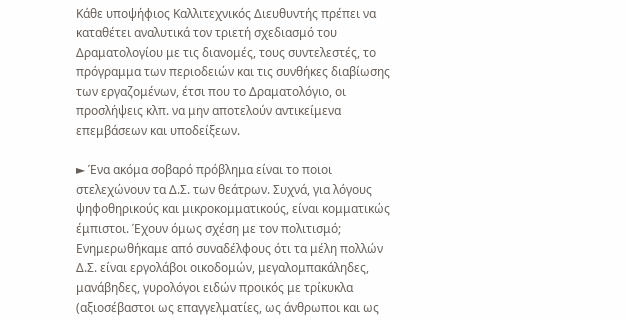Κάθε υποψήφιος Καλλιτεχνικός Διευθυντής πρέπει να καταθέτει αναλυτικά τον τριετή σχεδιασμό του Δραματολογίου με τις διανομές, τους συντελεστές, το πρόγραμμα των περιοδειών και τις συνθήκες διαβίωσης των εργαζομένων, έτσι που το Δραματολόγιο, οι προσλήψεις κλπ. να μην αποτελούν αντικείμενα επεμβάσεων και υποδείξεων.

► Ένα ακόμα σοβαρό πρόβλημα είναι το ποιοι στελεχώνουν τα Δ.Σ. των θεάτρων. Συχνά, για λόγους ψηφοθηρικούς και μικροκομματικούς, είναι κομματικώς έμπιστοι. Έχουν όμως σχέση με τον πολιτισμό; Ενημερωθήκαμε από συναδέλφους ότι τα μέλη πολλών Δ.Σ. είναι εργολάβοι οικοδομών, μεγαλομπακάληδες, μανάβηδες, γυρολόγοι ειδών προικός με τρίκυκλα (αξιοσέβαστοι ως επαγγελματίες, ως άνθρωποι και ως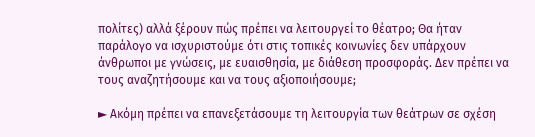πολίτες) αλλά ξέρουν πώς πρέπει να λειτουργεί το θέατρο; Θα ήταν παράλογο να ισχυριστούμε ότι στις τοπικές κοινωνίες δεν υπάρχουν άνθρωποι με γνώσεις, με ευαισθησία, με διάθεση προσφοράς. Δεν πρέπει να τους αναζητήσουμε και να τους αξιοποιήσουμε;

► Ακόμη πρέπει να επανεξετάσουμε τη λειτουργία των θεάτρων σε σχέση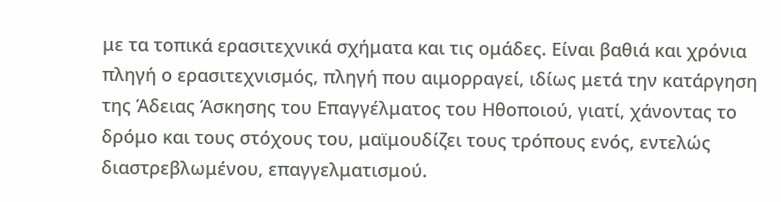με τα τοπικά ερασιτεχνικά σχήματα και τις ομάδες. Είναι βαθιά και χρόνια πληγή ο ερασιτεχνισμός, πληγή που αιμορραγεί, ιδίως μετά την κατάργηση της Άδειας Άσκησης του Επαγγέλματος του Ηθοποιού, γιατί, χάνοντας το δρόμο και τους στόχους του, μαϊμουδίζει τους τρόπους ενός, εντελώς διαστρεβλωμένου, επαγγελματισμού.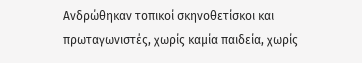Ανδρώθηκαν τοπικοί σκηνοθετίσκοι και πρωταγωνιστές, χωρίς καμία παιδεία, χωρίς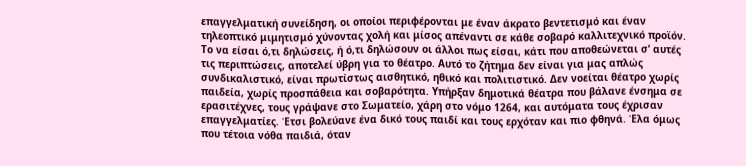επαγγελματική συνείδηση, οι οποίοι περιφέρονται με έναν άκρατο βεντετισμό και έναν τηλεοπτικό μιμητισμό χύνοντας χολή και μίσος απέναντι σε κάθε σοβαρό καλλιτεχνικό προϊόν. Το να είσαι ό,τι δηλώσεις, ή ό,τι δηλώσουν οι άλλοι πως είσαι, κάτι που αποθεώνεται σ’ αυτές τις περιπτώσεις, αποτελεί ύβρη για το θέατρο. Αυτό το ζήτημα δεν είναι για μας απλώς συνδικαλιστικό, είναι πρωτίστως αισθητικό, ηθικό και πολιτιστικό. Δεν νοείται θέατρο χωρίς παιδεία, χωρίς προσπάθεια και σοβαρότητα. Υπήρξαν δημοτικά θέατρα που βάλανε ένσημα σε ερασιτέχνες, τους γράψανε στο Σωματείο, χάρη στο νόμο 1264, και αυτόματα τους έχρισαν επαγγελματίες. Έτσι βολεύανε ένα δικό τους παιδί και τους ερχόταν και πιο φθηνά. Έλα όμως που τέτοια νόθα παιδιά, όταν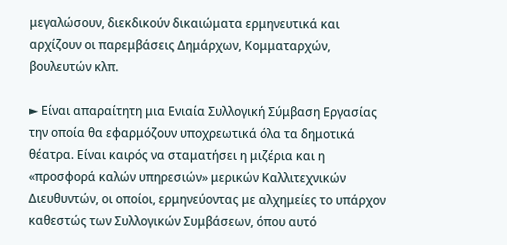μεγαλώσουν, διεκδικούν δικαιώματα ερμηνευτικά και αρχίζουν οι παρεμβάσεις Δημάρχων, Κομματαρχών, βουλευτών κλπ.

► Είναι απαραίτητη μια Ενιαία Συλλογική Σύμβαση Εργασίας την οποία θα εφαρμόζουν υποχρεωτικά όλα τα δημοτικά θέατρα. Είναι καιρός να σταματήσει η μιζέρια και η «προσφορά καλών υπηρεσιών» μερικών Καλλιτεχνικών Διευθυντών, οι οποίοι, ερμηνεύοντας με αλχημείες το υπάρχον καθεστώς των Συλλογικών Συμβάσεων, όπου αυτό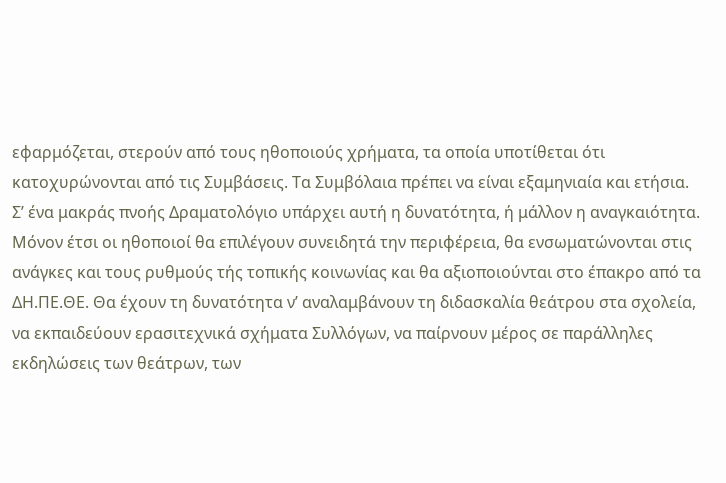εφαρμόζεται, στερούν από τους ηθοποιούς χρήματα, τα οποία υποτίθεται ότι κατοχυρώνονται από τις Συμβάσεις. Τα Συμβόλαια πρέπει να είναι εξαμηνιαία και ετήσια. Σ’ ένα μακράς πνοής Δραματολόγιο υπάρχει αυτή η δυνατότητα, ή μάλλον η αναγκαιότητα. Μόνον έτσι οι ηθοποιοί θα επιλέγουν συνειδητά την περιφέρεια, θα ενσωματώνονται στις ανάγκες και τους ρυθμούς τής τοπικής κοινωνίας και θα αξιοποιούνται στο έπακρο από τα ΔΗ.ΠΕ.ΘΕ. Θα έχουν τη δυνατότητα ν’ αναλαμβάνουν τη διδασκαλία θεάτρου στα σχολεία, να εκπαιδεύουν ερασιτεχνικά σχήματα Συλλόγων, να παίρνουν μέρος σε παράλληλες εκδηλώσεις των θεάτρων, των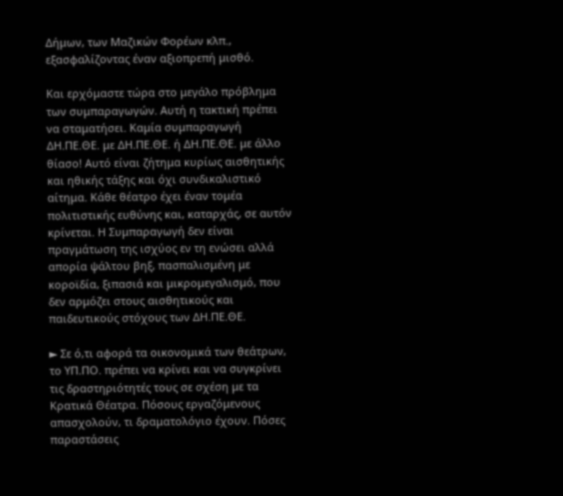Δήμων, των Μαζικών Φορέων κλπ., εξασφαλίζοντας έναν αξιοπρεπή μισθό.

Και ερχόμαστε τώρα στο μεγάλο πρόβλημα των συμπαραγωγών. Αυτή η τακτική πρέπει να σταματήσει. Καμία συμπαραγωγή ΔΗ.ΠΕ.ΘΕ. με ΔΗ.ΠΕ.ΘΕ. ή ΔΗ.ΠΕ.ΘΕ. με άλλο θίασο! Αυτό είναι ζήτημα κυρίως αισθητικής και ηθικής τάξης και όχι συνδικαλιστικό αίτημα. Κάθε θέατρο έχει έναν τομέα πολιτιστικής ευθύνης και, καταρχάς, σε αυτόν κρίνεται. Η Συμπαραγωγή δεν είναι πραγμάτωση της ισχύος εν τη ενώσει αλλά απορία ψάλτου βηξ, πασπαλισμένη με κοροϊδία, ξιπασιά και μικρομεγαλισμό, που δεν αρμόζει στους αισθητικούς και παιδευτικούς στόχους των ΔΗ.ΠΕ.ΘΕ.

► Σε ό,τι αφορά τα οικονομικά των θεάτρων, το ΥΠ.ΠΟ. πρέπει να κρίνει και να συγκρίνει τις δραστηριότητές τους σε σχέση με τα Κρατικά Θέατρα. Πόσους εργαζόμενους απασχολούν, τι δραματολόγιο έχουν. Πόσες παραστάσεις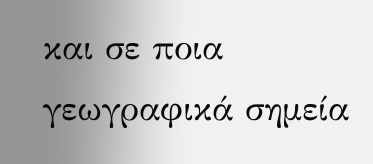και σε ποια γεωγραφικά σημεία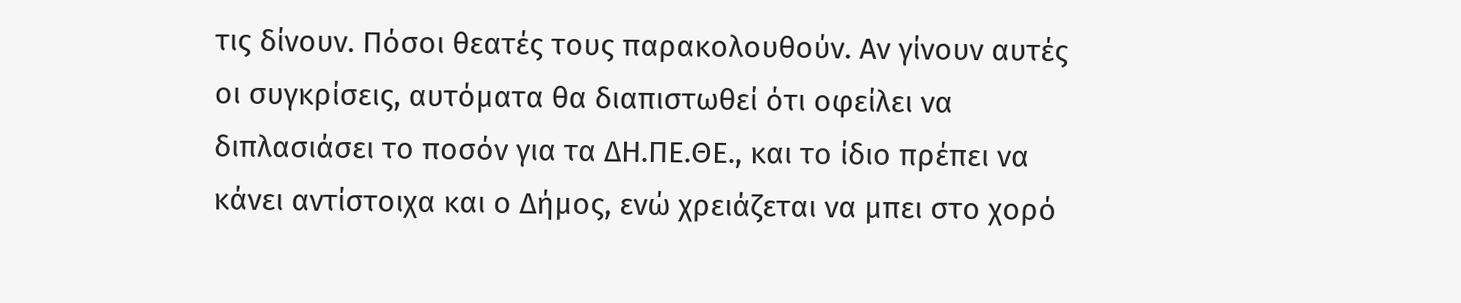τις δίνουν. Πόσοι θεατές τους παρακολουθούν. Αν γίνουν αυτές οι συγκρίσεις, αυτόματα θα διαπιστωθεί ότι οφείλει να διπλασιάσει το ποσόν για τα ΔΗ.ΠΕ.ΘΕ., και το ίδιο πρέπει να κάνει αντίστοιχα και ο Δήμος, ενώ χρειάζεται να μπει στο χορό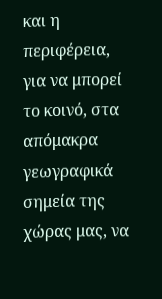και η περιφέρεια, για να μπορεί το κοινό, στα απόμακρα γεωγραφικά σημεία της χώρας μας, να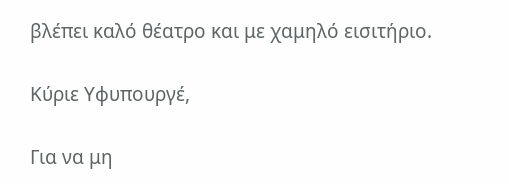βλέπει καλό θέατρο και με χαμηλό εισιτήριο.

Κύριε Υφυπουργέ,

Για να μη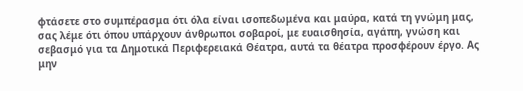φτάσετε στο συμπέρασμα ότι όλα είναι ισοπεδωμένα και μαύρα, κατά τη γνώμη μας, σας λέμε ότι όπου υπάρχουν άνθρωποι σοβαροί, με ευαισθησία, αγάπη, γνώση και σεβασμό για τα Δημοτικά Περιφερειακά Θέατρα, αυτά τα θέατρα προσφέρουν έργο. Ας μην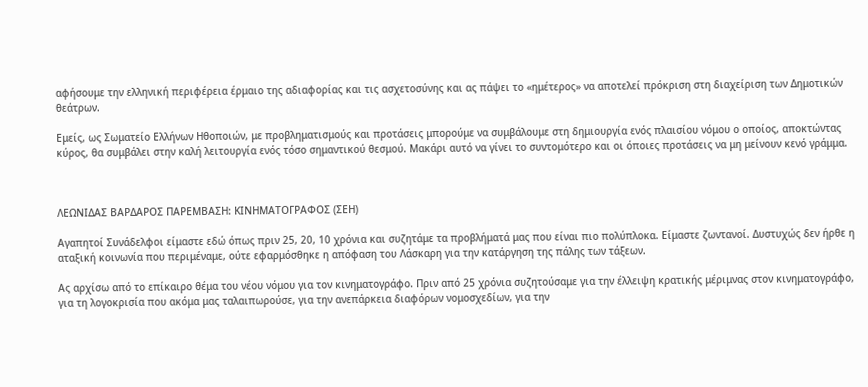αφήσουμε την ελληνική περιφέρεια έρμαιο της αδιαφορίας και τις ασχετοσύνης και ας πάψει το «ημέτερος» να αποτελεί πρόκριση στη διαχείριση των Δημοτικών θεάτρων.

Εμείς, ως Σωματείο Ελλήνων Ηθοποιών, με προβληματισμούς και προτάσεις μπορούμε να συμβάλουμε στη δημιουργία ενός πλαισίου νόμου ο οποίος, αποκτώντας κύρος, θα συμβάλει στην καλή λειτουργία ενός τόσο σημαντικού θεσμού. Μακάρι αυτό να γίνει το συντομότερο και οι όποιες προτάσεις να μη μείνουν κενό γράμμα.



ΛΕΩΝΙΔΑΣ ΒΑΡΔΑΡΟΣ ΠΑΡΕΜΒΑΣΗ: ΚΙΝΗΜΑΤΟΓΡΑΦΟΣ (ΣΕΗ)

Αγαπητοί Συνάδελφοι είμαστε εδώ όπως πριν 25, 20, 10 χρόνια και συζητάμε τα προβλήματά μας που είναι πιο πολύπλοκα. Είμαστε ζωντανοί. Δυστυχώς δεν ήρθε η αταξική κοινωνία που περιμέναμε, ούτε εφαρμόσθηκε η απόφαση του Λάσκαρη για την κατάργηση της πάλης των τάξεων.

Ας αρχίσω από το επίκαιρο θέμα του νέου νόμου για τον κινηματογράφο. Πριν από 25 χρόνια συζητούσαμε για την έλλειψη κρατικής μέριμνας στον κινηματογράφο, για τη λογοκρισία που ακόμα μας ταλαιπωρούσε, για την ανεπάρκεια διαφόρων νομοσχεδίων, για την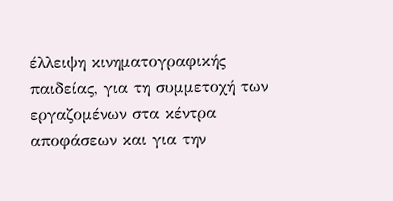έλλειψη κινηματογραφικής παιδείας, για τη συμμετοχή των εργαζομένων στα κέντρα αποφάσεων και για την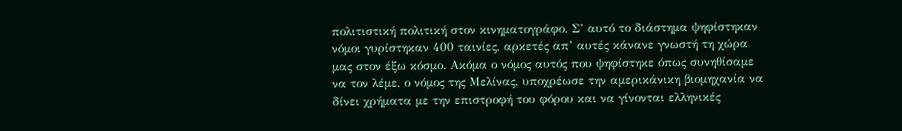πολιτιστική πολιτική στον κινηματογράφο. Σ’ αυτό το διάστημα ψηφίστηκαν νόμοι γυρίστηκαν 400 ταινίες, αρκετές απ’ αυτές κάνανε γνωστή τη χώρα μας στον έξω κόσμο. Ακόμα ο νόμος αυτός που ψηφίστηκε όπως συνηθίσαμε να τον λέμε, ο νόμος της Μελίνας, υποχρέωσε την αμερικάνικη βιομηχανία να δίνει χρήματα με την επιστροφή του φόρου και να γίνονται ελληνικές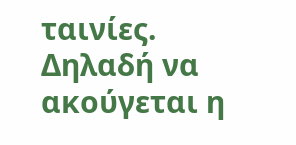ταινίες. Δηλαδή να ακούγεται η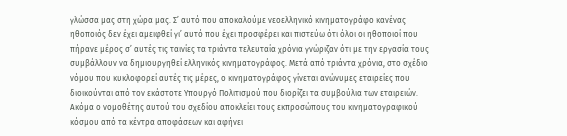γλώσσα μας στη χώρα μας. Σ’ αυτό που αποκαλούμε νεοελληνικό κινηματογράφο κανένας ηθοποιός δεν έχει αμειφθεί γι’ αυτό που έχει προσφέρει και πιστεύω ότι όλοι οι ηθοποιοί που πήρανε μέρος σ’ αυτές τις ταινίες τα τριάντα τελευταία χρόνια γνώριζαν ότι με την εργασία τους συμβάλλουν να δημιουργηθεί ελληνικός κινηματογράφος. Μετά από τριάντα χρόνια, στο σχέδιο νόμου που κυκλοφορεί αυτές τις μέρες, ο κινηματογράφος γίνεται ανώνυμες εταιρείες που διοικούνται από τον εκάστοτε Υπουργό Πολιτισμού που διορίζει τα συμβούλια των εταιρειών. Ακόμα ο νομοθέτης αυτού του σχεδίου αποκλείει τους εκπροσώπους του κινηματογραφικού κόσμου από τα κέντρα αποφάσεων και αφήνει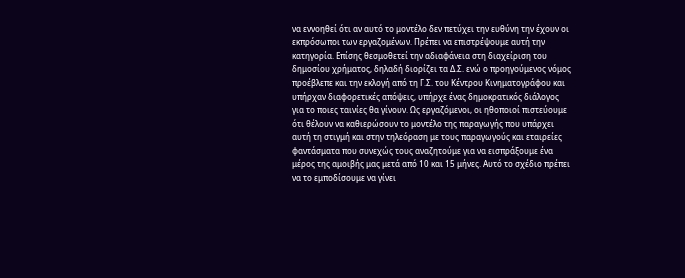να εννοηθεί ότι αν αυτό το μοντέλο δεν πετύχει την ευθύνη την έχουν οι εκπρόσωποι των εργαζομένων. Πρέπει να επιστρέψουμε αυτή την κατηγορία. Επίσης θεσμοθετεί την αδιαφάνεια στη διαχείριση του δημοσίου χρήματος, δηλαδή διορίζει τα Δ.Σ. ενώ ο προηγούμενος νόμος προέβλεπε και την εκλογή από τη Γ.Σ. του Κέντρου Κινηματογράφου και υπήρχαν διαφορετικές απόψεις, υπήρχε ένας δημοκρατικός διάλογος για το ποιες ταινίες θα γίνουν. Ως εργαζόμενοι, οι ηθοποιοί πιστεύουμε ότι θέλουν να καθιερώσουν το μοντέλο της παραγωγής που υπάρχει αυτή τη στιγμή και στην τηλεόραση με τους παραγωγούς και εταιρείες φαντάσματα που συνεχώς τους αναζητούμε για να εισπράξουμε ένα μέρος της αμοιβής μας μετά από 10 και 15 μήνες. Αυτό το σχέδιο πρέπει να το εμποδίσουμε να γίνει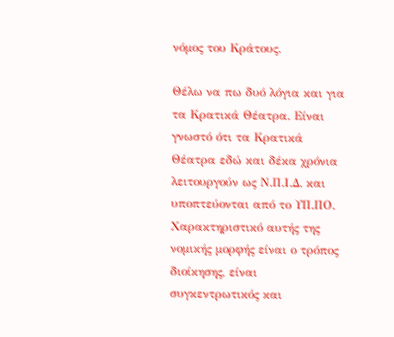νόμος του Κράτους.

Θέλω να πω δυό λόγια και για τα Κρατικά Θέατρα. Είναι γνωστό ότι τα Κρατικά Θέατρα εδώ και δέκα χρόνια λειτουργούν ως Ν.Π.Ι.Δ. και υποπτεύονται από το ΥΠ.ΠΟ. Χαρακτηριστικό αυτής της νομικής μορφής είναι ο τρόπος διοίκησης, είναι συγκεντρωτικός και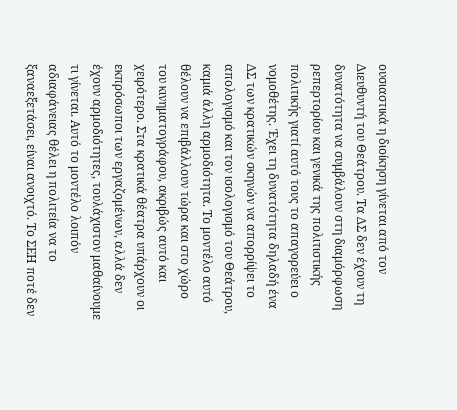ουσιαστικά η διοίκηση γίνεται από τον Διευθυντή του Θεάτρου. Τα ΔΣ δεν έχουν τη δυνατότητα να συμβάλουν στη διαμόρφωση ρεπερτορίου και γενικά της πολιτιστικής πολιτικής γιατί αυτό τους το απαγορεύει ο νομοθέτης. Έχει τη δυνατότητα δηλαδή ένα ΔΣ των κρατικών σκηνών να απορρίψει το απολογισμό και τον ισολογισμό του Θεάτρου, καμιά άλλη αρμοδιότητα. Το μοντέλο αυτό θέλουν να επιβάλλουν τώρα και στο χώρο του κινηματογράφου, ακριβώς αυτό και χειρότερο. Στα κρατικά θέατρα υπάρχουν οι εκπρόσωποι των εργαζομένων, αλλά δεν έχουν αρμοδιότητες, τουλάχιστον μαθαίνουμε τι γίνεται. Αυτό το μοντέλο λοιπόν αδιαφάνειας θέλει η πολιτεία να το ξαναεξετάσει, είναι ανοιχτό. Το ΣΕΗ ποτέ δεν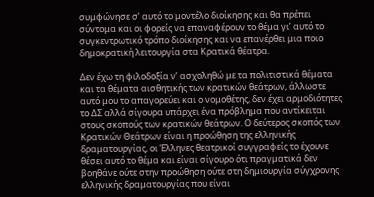συμφώνησε σ’ αυτό το μοντέλο διοίκησης και θα πρέπει σύντομα και οι φορείς να επαναφέρουν το θέμα γι’ αυτό το συγκεντρωτικό τρόπο διοίκησης και να επανέρθει μια ποιο δημοκρατική λειτουργία στα Κρατικά θέατρα.

Δεν έχω τη φιλοδοξία ν’ ασχοληθώ με τα πολιτιστικά θέματα και τα θέματα αισθητικής των κρατικών θεάτρων, άλλωστε αυτό μου το απαγορεύει και ο νομοθέτης, δεν έχει αρμοδιότητες το ΔΣ αλλά σίγουρα υπάρχει ένα πρόβλημα που αντίκειται στους σκοπούς των κρατικών θεάτρων. Ο δεύτερος σκοπός των Κρατικών Θεάτρων είναι η προώθηση της ελληνικής δραματουργίας, οι Έλληνες θεατρικοί συγγραφείς το έχουνε θέσει αυτό το θέμα και είναι σίγουρο ότι πραγματικά δεν βοηθάνε ούτε στην προώθηση ούτε στη δημιουργία σύγχρονης ελληνικής δραματουργίας που είναι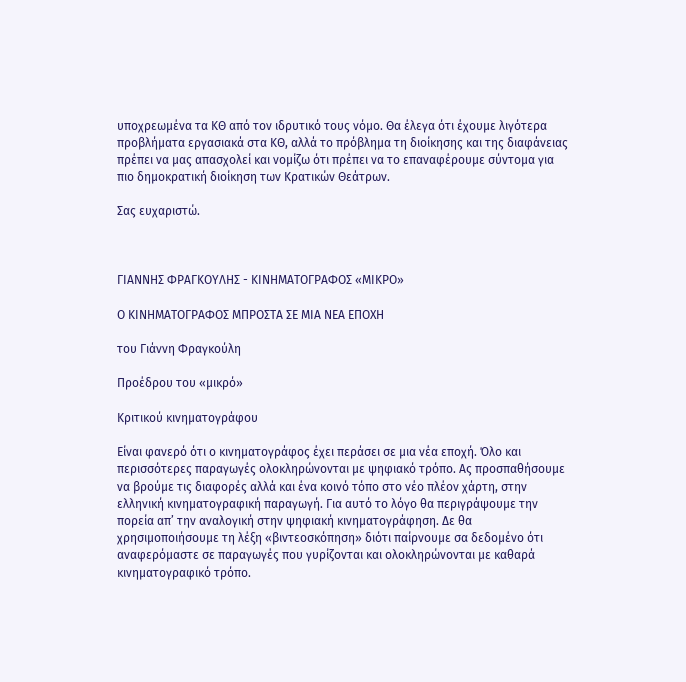υποχρεωμένα τα ΚΘ από τον ιδρυτικό τους νόμο. Θα έλεγα ότι έχουμε λιγότερα προβλήματα εργασιακά στα ΚΘ, αλλά το πρόβλημα τη διοίκησης και της διαφάνειας πρέπει να μας απασχολεί και νομίζω ότι πρέπει να το επαναφέρουμε σύντομα για πιο δημοκρατική διοίκηση των Κρατικών Θεάτρων.

Σας ευχαριστώ.



ΓΙΑΝΝΗΣ ΦΡΑΓΚΟΥΛΗΣ - ΚΙΝΗΜΑΤΟΓΡΑΦΟΣ «ΜΙΚΡΟ»

Ο ΚΙΝΗΜΑΤΟΓΡΑΦΟΣ ΜΠΡΟΣΤΑ ΣΕ ΜΙΑ ΝΕΑ ΕΠΟΧΗ

του Γιάννη Φραγκούλη

Προέδρου του «μικρό»

Κριτικού κινηματογράφου

Είναι φανερό ότι ο κινηματογράφος έχει περάσει σε μια νέα εποχή. Όλο και περισσότερες παραγωγές ολοκληρώνονται με ψηφιακό τρόπο. Ας προσπαθήσουμε να βρούμε τις διαφορές αλλά και ένα κοινό τόπο στο νέο πλέον χάρτη, στην ελληνική κινηματογραφική παραγωγή. Για αυτό το λόγο θα περιγράψουμε την πορεία απ’ την αναλογική στην ψηφιακή κινηματογράφηση. Δε θα χρησιμοποιήσουμε τη λέξη «βιντεοσκόπηση» διότι παίρνουμε σα δεδομένο ότι αναφερόμαστε σε παραγωγές που γυρίζονται και ολοκληρώνονται με καθαρά κινηματογραφικό τρόπο.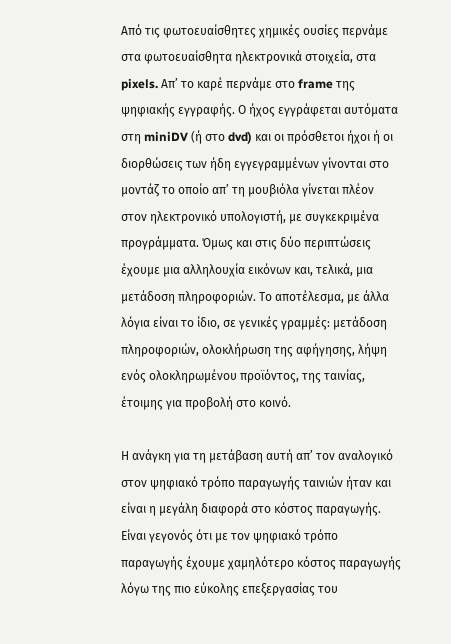Από τις φωτοευαίσθητες χημικές ουσίες περνάμε στα φωτοευαίσθητα ηλεκτρονικά στοιχεία, στα pixels. Απ’ το καρέ περνάμε στο frame της ψηφιακής εγγραφής. Ο ήχος εγγράφεται αυτόματα στη miniDV (ή στο dvd) και οι πρόσθετοι ήχοι ή οι διορθώσεις των ήδη εγγεγραμμένων γίνονται στο μοντάζ το οποίο απ’ τη μουβιόλα γίνεται πλέον στον ηλεκτρονικό υπολογιστή, με συγκεκριμένα προγράμματα. Όμως και στις δύο περιπτώσεις έχουμε μια αλληλουχία εικόνων και, τελικά, μια μετάδοση πληροφοριών. Το αποτέλεσμα, με άλλα λόγια είναι το ίδιο, σε γενικές γραμμές: μετάδοση πληροφοριών, ολοκλήρωση της αφήγησης, λήψη ενός ολοκληρωμένου προϊόντος, της ταινίας, έτοιμης για προβολή στο κοινό.

Η ανάγκη για τη μετάβαση αυτή απ’ τον αναλογικό στον ψηφιακό τρόπο παραγωγής ταινιών ήταν και είναι η μεγάλη διαφορά στο κόστος παραγωγής. Είναι γεγονός ότι με τον ψηφιακό τρόπο παραγωγής έχουμε χαμηλότερο κόστος παραγωγής λόγω της πιο εύκολης επεξεργασίας του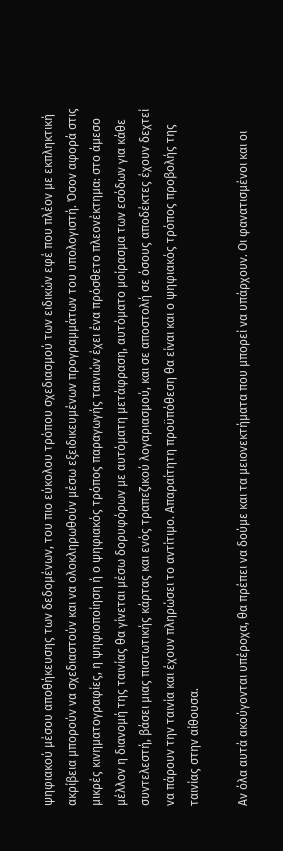ψηφιακού μέσου αποθήκευσης των δεδομένων, του πιο εύκολου τρόπου σχεδιασμού των ειδικών εφέ που πλέον με εκπληκτική ακρίβεια μπορούν να σχεδιαστούν και να ολοκληρωθούν μέσω εξειδικευμένων προγραμμάτων του υπολογιστή. Όσον αφορά στις μικρές κινηματογραφίες, η ψηφιοποίηση ή ο ψηφιακός τρόπος παραγωγής ταινιών έχει ένα πρόσθετο πλεονέκτημα: στο άμεσο μέλλον η διανομή της ταινίας θα γίνεται μέσω δορυφόρων με αυτόματη μετάφραση, αυτόματο μοίρασμα των εσόδων για κάθε συντελεστή, βάσει μιας πιστωτικής κάρτας και ενός τραπεζικού λογαριασμού, και σε αποστολή σε όσους αποδέκτες έχουν δεχτεί να πάρουν την ταινία και έχουν πληρώσει το αντίτιμο. Απαραίτητη προϋπόθεση θα είναι και ο ψηφιακός τρόπος προβολής της ταινίας στην αίθουσα.

Αν όλα αυτά ακούγονται υπέροχα, θα πρέπει να δούμε και τα μειονεκτήματα που μπορεί να υπάρχουν. Οι φανατισμένοι και οι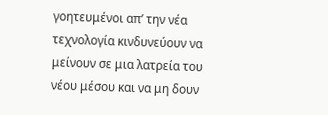γοητευμένοι απ’ την νέα τεχνολογία κινδυνεύουν να μείνουν σε μια λατρεία του νέου μέσου και να μη δουν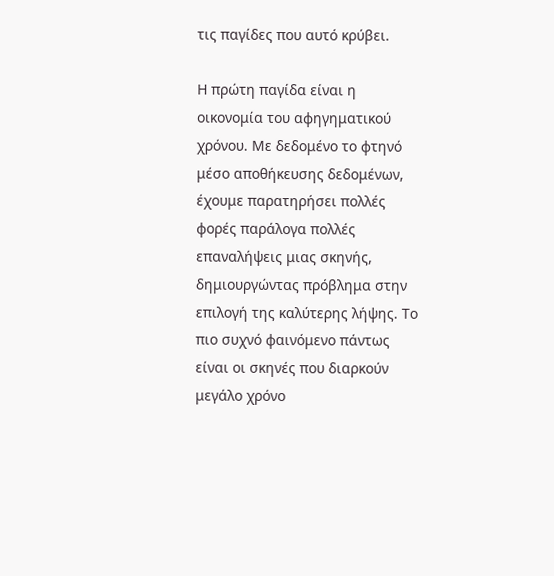τις παγίδες που αυτό κρύβει.

Η πρώτη παγίδα είναι η οικονομία του αφηγηματικού χρόνου. Με δεδομένο το φτηνό μέσο αποθήκευσης δεδομένων, έχουμε παρατηρήσει πολλές φορές παράλογα πολλές επαναλήψεις μιας σκηνής, δημιουργώντας πρόβλημα στην επιλογή της καλύτερης λήψης. Το πιο συχνό φαινόμενο πάντως είναι οι σκηνές που διαρκούν μεγάλο χρόνο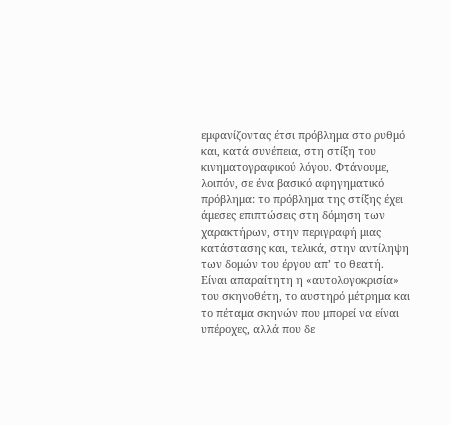εμφανίζοντας έτσι πρόβλημα στο ρυθμό και, κατά συνέπεια, στη στίξη του κινηματογραφικού λόγου. Φτάνουμε, λοιπόν, σε ένα βασικό αφηγηματικό πρόβλημα: το πρόβλημα της στίξης έχει άμεσες επιπτώσεις στη δόμηση των χαρακτήρων, στην περιγραφή μιας κατάστασης και, τελικά, στην αντίληψη των δομών του έργου απ’ το θεατή. Είναι απαραίτητη η «αυτολογοκρισία» του σκηνοθέτη, το αυστηρό μέτρημα και το πέταμα σκηνών που μπορεί να είναι υπέροχες, αλλά που δε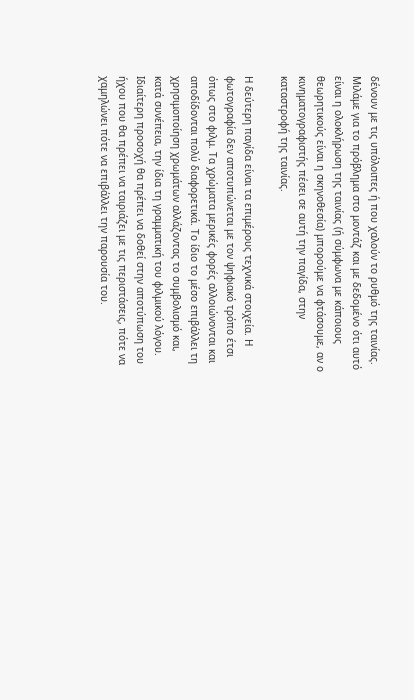δένουν με τις υπόλοιπες ή που χαλούν το ρυθμό της ταινίας. Μιλάμε για το πρόβλημα στο μοντάζ και με δεδομένο ότι αυτό είναι η ολοκλήρωση της ταινίας (ή σύμφωνα με κάποιους θεωρητικούς είναι η σκηνοθεσία) μπορούμε να φτάσουμε, αν ο κινηματογραφιστής πέσει σε αυτή την παγίδα, στην καταστροφή της ταινίας.

Η δεύτερη παγίδα είναι τα επιμέρους τεχνικά στοιχεία. Η φωτογραφία δεν αποτυπώνεται με τον ψηφιακό τρόπο έτσι όπως στο φιλμ. Τα χρώματα μερικές φορές αλλοιώνονται και αποδίδονται πολύ διαφορετικά. Το ίδιο το μέσο επιβάλλει τη χρησιμοποίηση χρωμάτων αλλάζοντας το συμβολισμό και, κατά συνέπεια, την ίδια τη γραμματική του φιλμικού λόγου. Ιδιαίτερη προσοχή θα πρέπει να δοθεί στην αποτύπωση του ήχου που θα πρέπει να ταιριάζει με τις περιστάσεις, πότε να χαμηλώνει πότε να επιβάλλει την παρουσία του.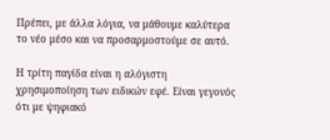Πρέπει, με άλλα λόγια, να μάθουμε καλύτερα το νέο μέσο και να προσαρμοστούμε σε αυτό.

Η τρίτη παγίδα είναι η αλόγιστη χρησιμοποίηση των ειδικών εφέ. Είναι γεγονός ότι με ψηφιακό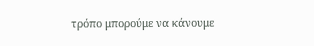τρόπο μπορούμε να κάνουμε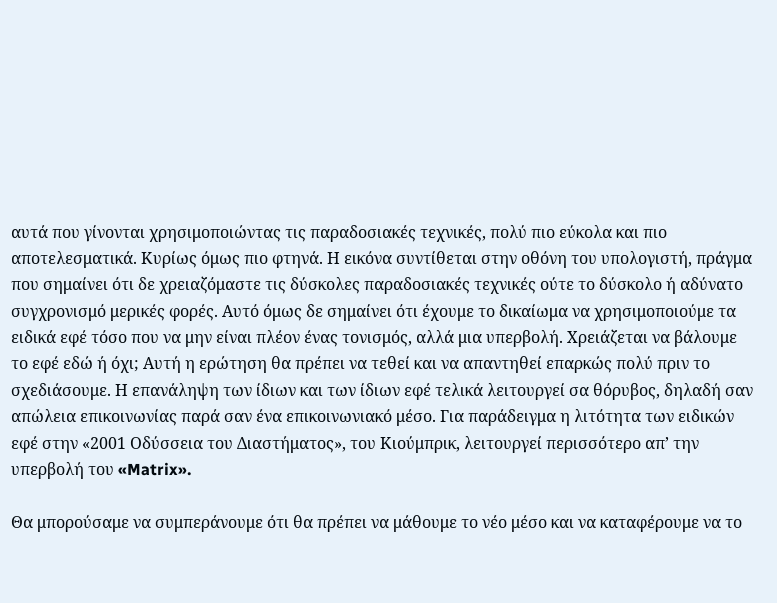αυτά που γίνονται χρησιμοποιώντας τις παραδοσιακές τεχνικές, πολύ πιο εύκολα και πιο αποτελεσματικά. Κυρίως όμως πιο φτηνά. Η εικόνα συντίθεται στην οθόνη του υπολογιστή, πράγμα που σημαίνει ότι δε χρειαζόμαστε τις δύσκολες παραδοσιακές τεχνικές ούτε το δύσκολο ή αδύνατο συγχρονισμό μερικές φορές. Αυτό όμως δε σημαίνει ότι έχουμε το δικαίωμα να χρησιμοποιούμε τα ειδικά εφέ τόσο που να μην είναι πλέον ένας τονισμός, αλλά μια υπερβολή. Χρειάζεται να βάλουμε το εφέ εδώ ή όχι; Αυτή η ερώτηση θα πρέπει να τεθεί και να απαντηθεί επαρκώς πολύ πριν το σχεδιάσουμε. Η επανάληψη των ίδιων και των ίδιων εφέ τελικά λειτουργεί σα θόρυβος, δηλαδή σαν απώλεια επικοινωνίας παρά σαν ένα επικοινωνιακό μέσο. Για παράδειγμα η λιτότητα των ειδικών εφέ στην «2001 Οδύσσεια του Διαστήματος», του Κιούμπρικ, λειτουργεί περισσότερο απ’ την υπερβολή του «Matrix».

Θα μπορούσαμε να συμπεράνουμε ότι θα πρέπει να μάθουμε το νέο μέσο και να καταφέρουμε να το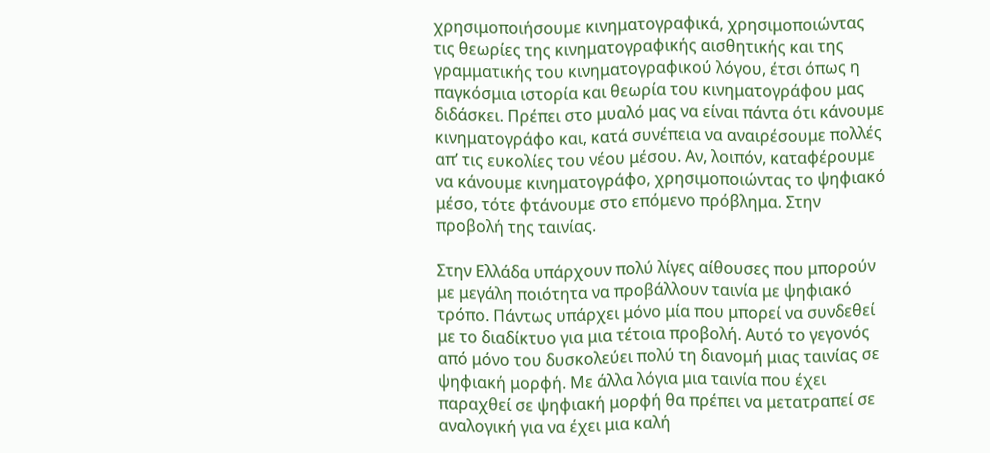χρησιμοποιήσουμε κινηματογραφικά, χρησιμοποιώντας τις θεωρίες της κινηματογραφικής αισθητικής και της γραμματικής του κινηματογραφικού λόγου, έτσι όπως η παγκόσμια ιστορία και θεωρία του κινηματογράφου μας διδάσκει. Πρέπει στο μυαλό μας να είναι πάντα ότι κάνουμε κινηματογράφο και, κατά συνέπεια να αναιρέσουμε πολλές απ’ τις ευκολίες του νέου μέσου. Αν, λοιπόν, καταφέρουμε να κάνουμε κινηματογράφο, χρησιμοποιώντας το ψηφιακό μέσο, τότε φτάνουμε στο επόμενο πρόβλημα. Στην προβολή της ταινίας.

Στην Ελλάδα υπάρχουν πολύ λίγες αίθουσες που μπορούν με μεγάλη ποιότητα να προβάλλουν ταινία με ψηφιακό τρόπο. Πάντως υπάρχει μόνο μία που μπορεί να συνδεθεί με το διαδίκτυο για μια τέτοια προβολή. Αυτό το γεγονός από μόνο του δυσκολεύει πολύ τη διανομή μιας ταινίας σε ψηφιακή μορφή. Με άλλα λόγια μια ταινία που έχει παραχθεί σε ψηφιακή μορφή θα πρέπει να μετατραπεί σε αναλογική για να έχει μια καλή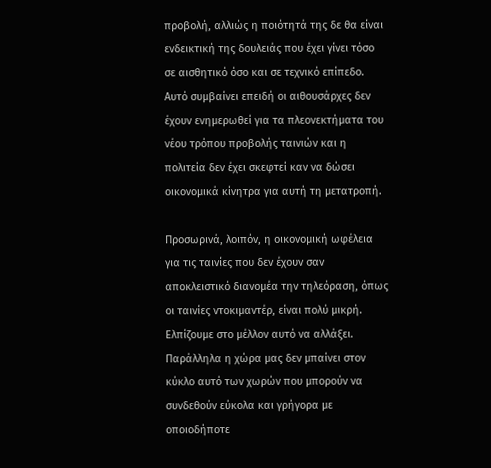προβολή, αλλιώς η ποιότητά της δε θα είναι ενδεικτική της δουλειάς που έχει γίνει τόσο σε αισθητικό όσο και σε τεχνικό επίπεδο. Αυτό συμβαίνει επειδή οι αιθουσάρχες δεν έχουν ενημερωθεί για τα πλεονεκτήματα του νέου τρόπου προβολής ταινιών και η πολιτεία δεν έχει σκεφτεί καν να δώσει οικονομικά κίνητρα για αυτή τη μετατροπή.

Προσωρινά, λοιπόν, η οικονομική ωφέλεια για τις ταινίες που δεν έχουν σαν αποκλειστικό διανομέα την τηλεόραση, όπως οι ταινίες ντοκιμαντέρ, είναι πολύ μικρή. Ελπίζουμε στο μέλλον αυτό να αλλάξει. Παράλληλα η χώρα μας δεν μπαίνει στον κύκλο αυτό των χωρών που μπορούν να συνδεθούν εύκολα και γρήγορα με οποιοδήποτε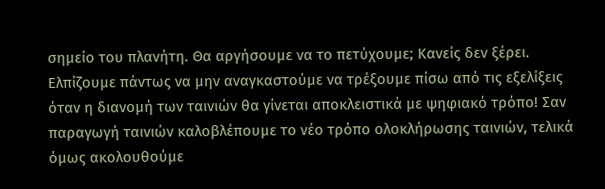σημείο του πλανήτη. Θα αργήσουμε να το πετύχουμε; Κανείς δεν ξέρει. Ελπίζουμε πάντως να μην αναγκαστούμε να τρέξουμε πίσω από τις εξελίξεις όταν η διανομή των ταινιών θα γίνεται αποκλειστικά με ψηφιακό τρόπο! Σαν παραγωγή ταινιών καλοβλέπουμε το νέο τρόπο ολοκλήρωσης ταινιών, τελικά όμως ακολουθούμε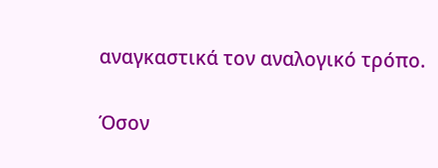αναγκαστικά τον αναλογικό τρόπο.

Όσον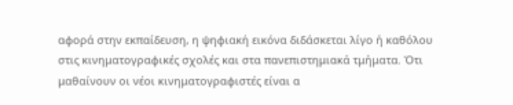αφορά στην εκπαίδευση, η ψηφιακή εικόνα διδάσκεται λίγο ή καθόλου στις κινηματογραφικές σχολές και στα πανεπιστημιακά τμήματα. Ότι μαθαίνουν οι νέοι κινηματογραφιστές είναι α